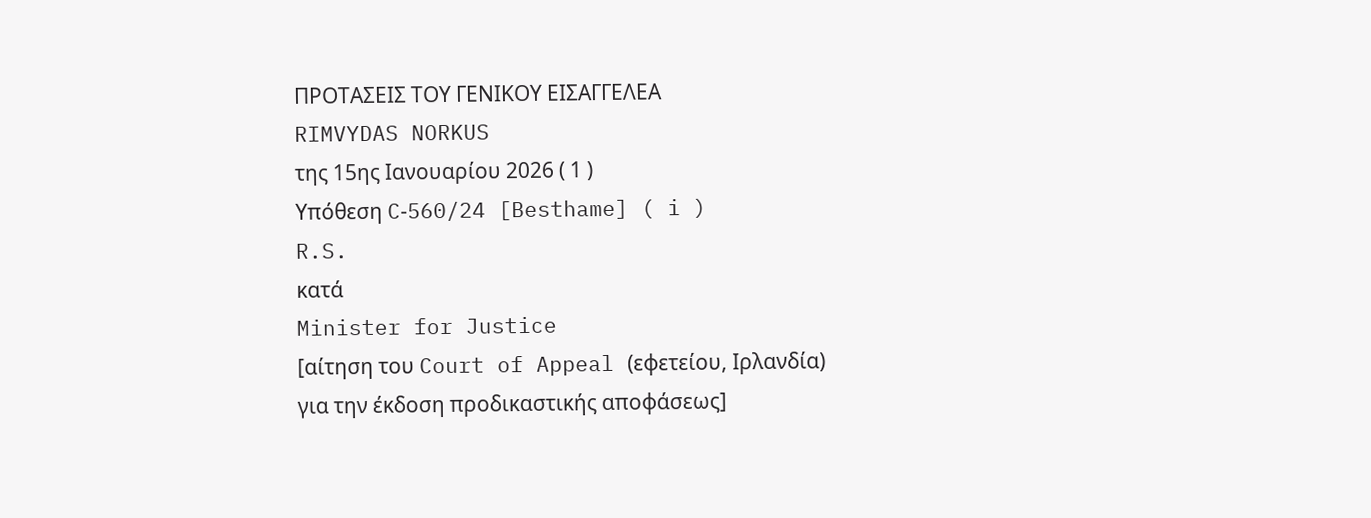ΠΡΟΤΑΣΕΙΣ ΤΟΥ ΓΕΝΙΚΟΥ ΕΙΣΑΓΓΕΛΕΑ
RIMVYDAS NORKUS
της 15ης Ιανουαρίου 2026 ( 1 )
Υπόθεση C‑560/24 [Besthame] ( i )
R.S.
κατά
Minister for Justice
[αίτηση του Court of Appeal (εφετείου, Ιρλανδία)
για την έκδοση προδικαστικής αποφάσεως]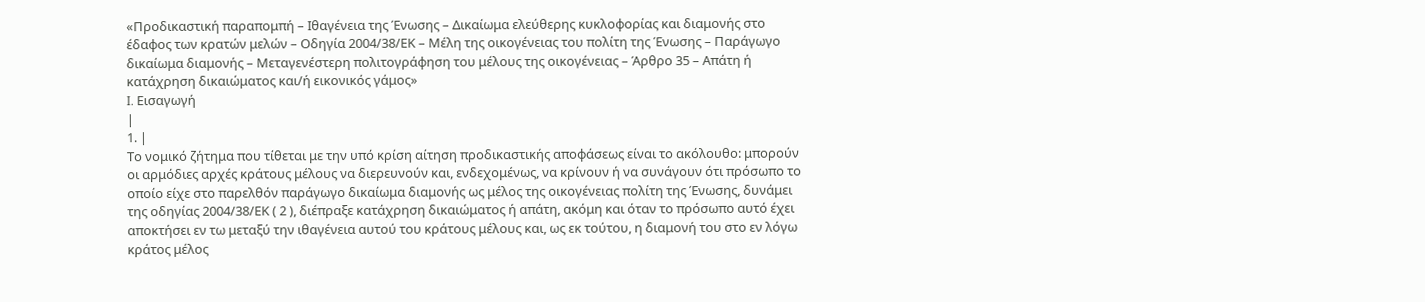«Προδικαστική παραπομπή – Ιθαγένεια της Ένωσης – Δικαίωμα ελεύθερης κυκλοφορίας και διαμονής στο έδαφος των κρατών μελών – Οδηγία 2004/38/ΕΚ – Μέλη της οικογένειας του πολίτη της Ένωσης – Παράγωγο δικαίωμα διαμονής – Μεταγενέστερη πολιτογράφηση του μέλους της οικογένειας – Άρθρο 35 – Απάτη ή κατάχρηση δικαιώματος και/ή εικονικός γάμος»
I. Εισαγωγή
|
1. |
Το νομικό ζήτημα που τίθεται με την υπό κρίση αίτηση προδικαστικής αποφάσεως είναι το ακόλουθο: μπορούν οι αρμόδιες αρχές κράτους μέλους να διερευνούν και, ενδεχομένως, να κρίνουν ή να συνάγουν ότι πρόσωπο το οποίο είχε στο παρελθόν παράγωγο δικαίωμα διαμονής ως μέλος της οικογένειας πολίτη της Ένωσης, δυνάμει της οδηγίας 2004/38/ΕΚ ( 2 ), διέπραξε κατάχρηση δικαιώματος ή απάτη, ακόμη και όταν το πρόσωπο αυτό έχει αποκτήσει εν τω μεταξύ την ιθαγένεια αυτού του κράτους μέλους και, ως εκ τούτου, η διαμονή του στο εν λόγω κράτος μέλος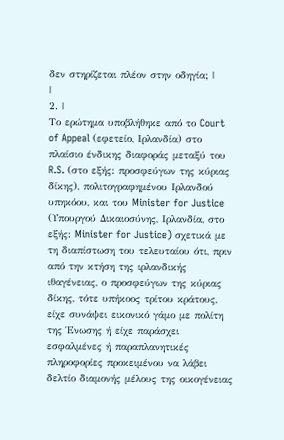δεν στηρίζεται πλέον στην οδηγία; |
|
2. |
Το ερώτημα υποβλήθηκε από το Court of Appeal (εφετείο, Ιρλανδία) στο πλαίσιο ένδικης διαφοράς μεταξύ του R.S. (στο εξής: προσφεύγων της κύριας δίκης), πολιτογραφημένου Ιρλανδού υπηκόου, και του Minister for Justice (Υπουργού Δικαιοσύνης, Ιρλανδία, στο εξής: Minister for Justice) σχετικά με τη διαπίστωση του τελευταίου ότι, πριν από την κτήση της ιρλανδικής ιθαγένειας, ο προσφεύγων της κύριας δίκης, τότε υπήκοος τρίτου κράτους, είχε συνάψει εικονικό γάμο με πολίτη της Ένωσης ή είχε παράσχει εσφαλμένες ή παραπλανητικές πληροφορίες προκειμένου να λάβει δελτίο διαμονής μέλους της οικογένειας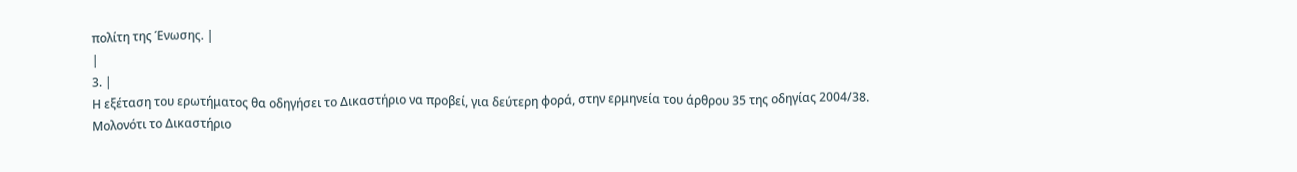πολίτη της Ένωσης. |
|
3. |
Η εξέταση του ερωτήματος θα οδηγήσει το Δικαστήριο να προβεί, για δεύτερη φορά, στην ερμηνεία του άρθρου 35 της οδηγίας 2004/38. Μολονότι το Δικαστήριο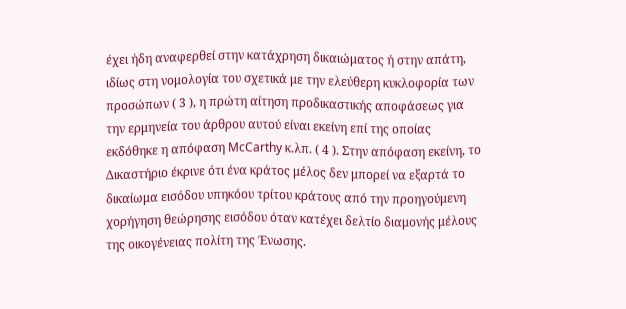έχει ήδη αναφερθεί στην κατάχρηση δικαιώματος ή στην απάτη, ιδίως στη νομολογία του σχετικά με την ελεύθερη κυκλοφορία των προσώπων ( 3 ), η πρώτη αίτηση προδικαστικής αποφάσεως για την ερμηνεία του άρθρου αυτού είναι εκείνη επί της οποίας εκδόθηκε η απόφαση McCarthy κ.λπ. ( 4 ). Στην απόφαση εκείνη, το Δικαστήριο έκρινε ότι ένα κράτος μέλος δεν μπορεί να εξαρτά το δικαίωμα εισόδου υπηκόου τρίτου κράτους από την προηγούμενη χορήγηση θεώρησης εισόδου όταν κατέχει δελτίο διαμονής μέλους της οικογένειας πολίτη της Ένωσης.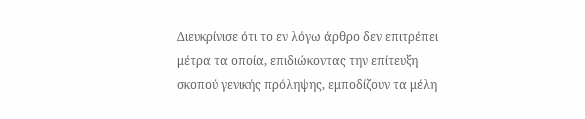Διευκρίνισε ότι το εν λόγω άρθρο δεν επιτρέπει μέτρα τα οποία, επιδιώκοντας την επίτευξη σκοπού γενικής πρόληψης, εμποδίζουν τα μέλη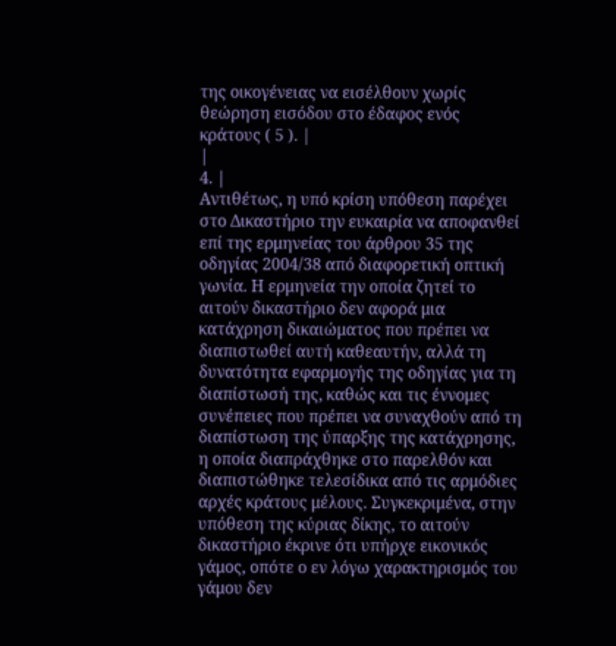της οικογένειας να εισέλθουν χωρίς θεώρηση εισόδου στο έδαφος ενός κράτους ( 5 ). |
|
4. |
Αντιθέτως, η υπό κρίση υπόθεση παρέχει στο Δικαστήριο την ευκαιρία να αποφανθεί επί της ερμηνείας του άρθρου 35 της οδηγίας 2004/38 από διαφορετική οπτική γωνία. Η ερμηνεία την οποία ζητεί το αιτούν δικαστήριο δεν αφορά μια κατάχρηση δικαιώματος που πρέπει να διαπιστωθεί αυτή καθεαυτήν, αλλά τη δυνατότητα εφαρμογής της οδηγίας για τη διαπίστωσή της, καθώς και τις έννομες συνέπειες που πρέπει να συναχθούν από τη διαπίστωση της ύπαρξης της κατάχρησης, η οποία διαπράχθηκε στο παρελθόν και διαπιστώθηκε τελεσίδικα από τις αρμόδιες αρχές κράτους μέλους. Συγκεκριμένα, στην υπόθεση της κύριας δίκης, το αιτούν δικαστήριο έκρινε ότι υπήρχε εικονικός γάμος, οπότε ο εν λόγω χαρακτηρισμός του γάμου δεν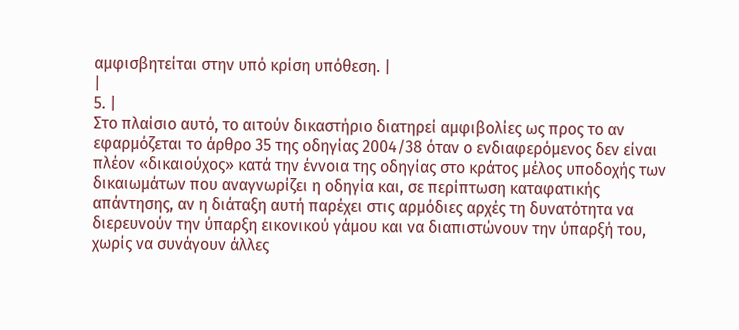αμφισβητείται στην υπό κρίση υπόθεση. |
|
5. |
Στο πλαίσιο αυτό, το αιτούν δικαστήριο διατηρεί αμφιβολίες ως προς το αν εφαρμόζεται το άρθρο 35 της οδηγίας 2004/38 όταν ο ενδιαφερόμενος δεν είναι πλέον «δικαιούχος» κατά την έννοια της οδηγίας στο κράτος μέλος υποδοχής των δικαιωμάτων που αναγνωρίζει η οδηγία και, σε περίπτωση καταφατικής απάντησης, αν η διάταξη αυτή παρέχει στις αρμόδιες αρχές τη δυνατότητα να διερευνούν την ύπαρξη εικονικού γάμου και να διαπιστώνουν την ύπαρξή του, χωρίς να συνάγουν άλλες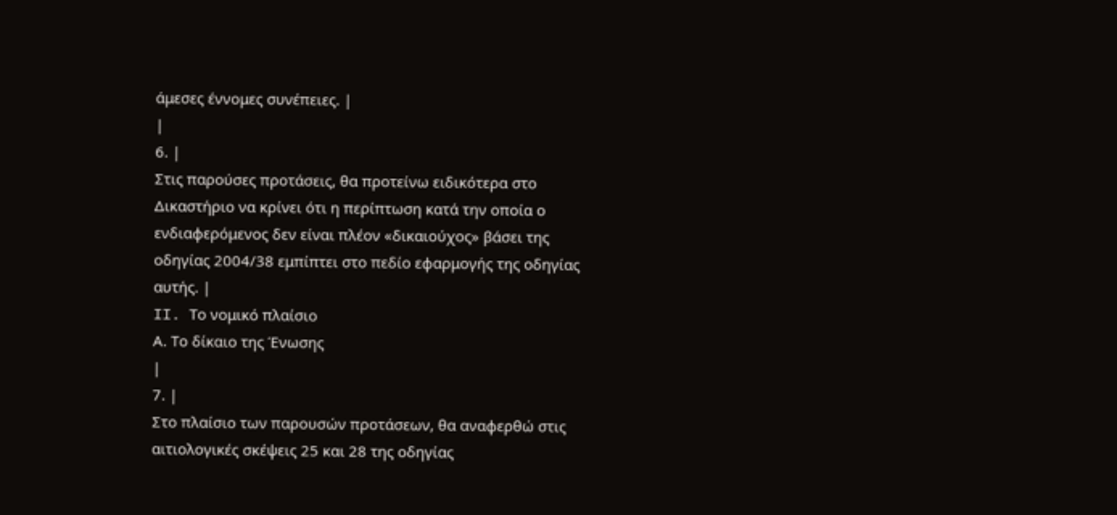άμεσες έννομες συνέπειες. |
|
6. |
Στις παρούσες προτάσεις, θα προτείνω ειδικότερα στο Δικαστήριο να κρίνει ότι η περίπτωση κατά την οποία ο ενδιαφερόμενος δεν είναι πλέον «δικαιούχος» βάσει της οδηγίας 2004/38 εμπίπτει στο πεδίο εφαρμογής της οδηγίας αυτής. |
II. Το νομικό πλαίσιο
Α. Το δίκαιο της Ένωσης
|
7. |
Στο πλαίσιο των παρουσών προτάσεων, θα αναφερθώ στις αιτιολογικές σκέψεις 25 και 28 της οδηγίας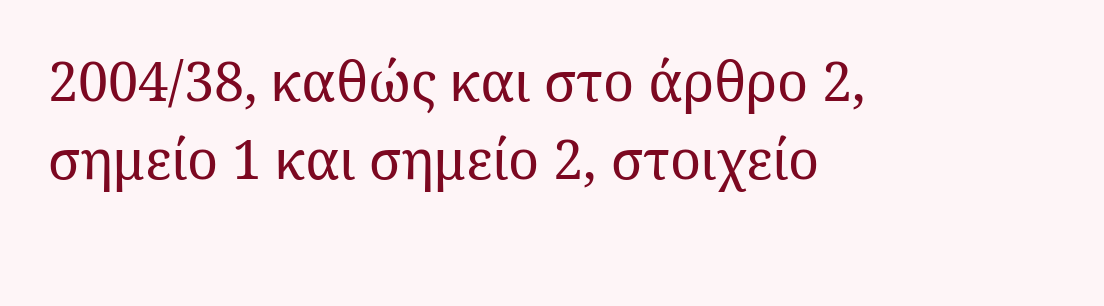2004/38, καθώς και στο άρθρο 2, σημείο 1 και σημείο 2, στοιχείο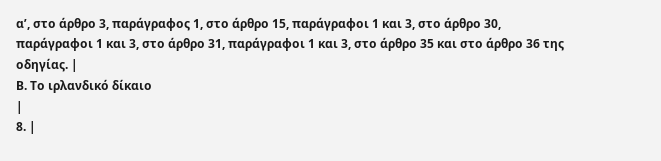αʹ, στο άρθρο 3, παράγραφος 1, στο άρθρο 15, παράγραφοι 1 και 3, στο άρθρο 30, παράγραφοι 1 και 3, στο άρθρο 31, παράγραφοι 1 και 3, στο άρθρο 35 και στο άρθρο 36 της οδηγίας. |
Β. Το ιρλανδικό δίκαιο
|
8. |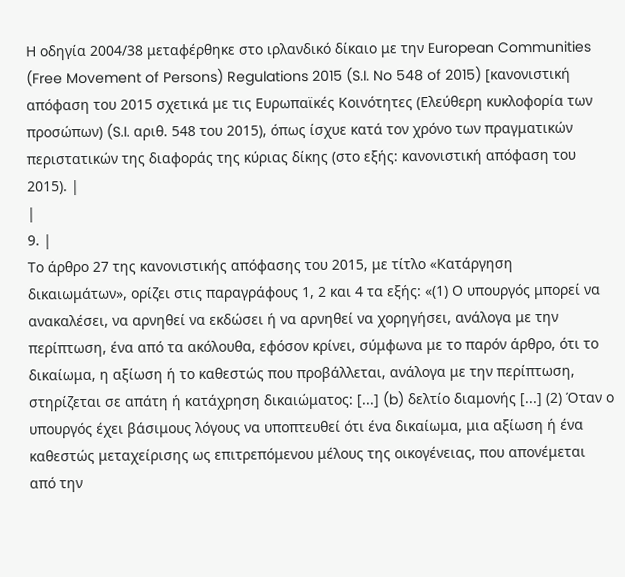Η οδηγία 2004/38 μεταφέρθηκε στο ιρλανδικό δίκαιο με την European Communities (Free Movement of Persons) Regulations 2015 (S.I. No 548 of 2015) [κανονιστική απόφαση του 2015 σχετικά με τις Ευρωπαϊκές Κοινότητες (Ελεύθερη κυκλοφορία των προσώπων) (S.I. αριθ. 548 του 2015), όπως ίσχυε κατά τον χρόνο των πραγματικών περιστατικών της διαφοράς της κύριας δίκης (στο εξής: κανονιστική απόφαση του 2015). |
|
9. |
Το άρθρο 27 της κανονιστικής απόφασης του 2015, με τίτλο «Κατάργηση δικαιωμάτων», ορίζει στις παραγράφους 1, 2 και 4 τα εξής: «(1) Ο υπουργός μπορεί να ανακαλέσει, να αρνηθεί να εκδώσει ή να αρνηθεί να χορηγήσει, ανάλογα με την περίπτωση, ένα από τα ακόλουθα, εφόσον κρίνει, σύμφωνα με το παρόν άρθρο, ότι το δικαίωμα, η αξίωση ή το καθεστώς που προβάλλεται, ανάλογα με την περίπτωση, στηρίζεται σε απάτη ή κατάχρηση δικαιώματος: [...] (b) δελτίο διαμονής [...] (2) Όταν ο υπουργός έχει βάσιμους λόγους να υποπτευθεί ότι ένα δικαίωμα, μια αξίωση ή ένα καθεστώς μεταχείρισης ως επιτρεπόμενου μέλους της οικογένειας, που απονέμεται από την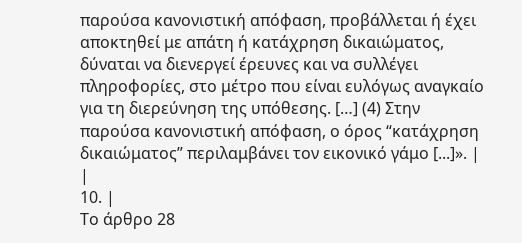παρούσα κανονιστική απόφαση, προβάλλεται ή έχει αποκτηθεί με απάτη ή κατάχρηση δικαιώματος, δύναται να διενεργεί έρευνες και να συλλέγει πληροφορίες, στο μέτρο που είναι ευλόγως αναγκαίο για τη διερεύνηση της υπόθεσης. […] (4) Στην παρούσα κανονιστική απόφαση, ο όρος “κατάχρηση δικαιώματος” περιλαμβάνει τον εικονικό γάμο [...]». |
|
10. |
Το άρθρο 28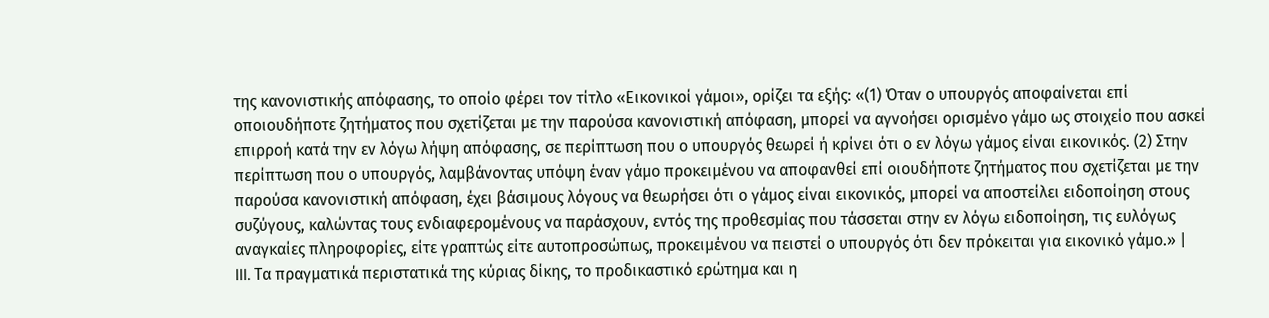της κανονιστικής απόφασης, το οποίο φέρει τον τίτλο «Εικονικοί γάμοι», ορίζει τα εξής: «(1) Όταν ο υπουργός αποφαίνεται επί οποιουδήποτε ζητήματος που σχετίζεται με την παρούσα κανονιστική απόφαση, μπορεί να αγνοήσει ορισμένο γάμο ως στοιχείο που ασκεί επιρροή κατά την εν λόγω λήψη απόφασης, σε περίπτωση που ο υπουργός θεωρεί ή κρίνει ότι ο εν λόγω γάμος είναι εικονικός. (2) Στην περίπτωση που ο υπουργός, λαμβάνοντας υπόψη έναν γάμο προκειμένου να αποφανθεί επί οιουδήποτε ζητήματος που σχετίζεται με την παρούσα κανονιστική απόφαση, έχει βάσιμους λόγους να θεωρήσει ότι ο γάμος είναι εικονικός, μπορεί να αποστείλει ειδοποίηση στους συζύγους, καλώντας τους ενδιαφερομένους να παράσχουν, εντός της προθεσμίας που τάσσεται στην εν λόγω ειδοποίηση, τις ευλόγως αναγκαίες πληροφορίες, είτε γραπτώς είτε αυτοπροσώπως, προκειμένου να πειστεί ο υπουργός ότι δεν πρόκειται για εικονικό γάμο.» |
III. Τα πραγματικά περιστατικά της κύριας δίκης, το προδικαστικό ερώτημα και η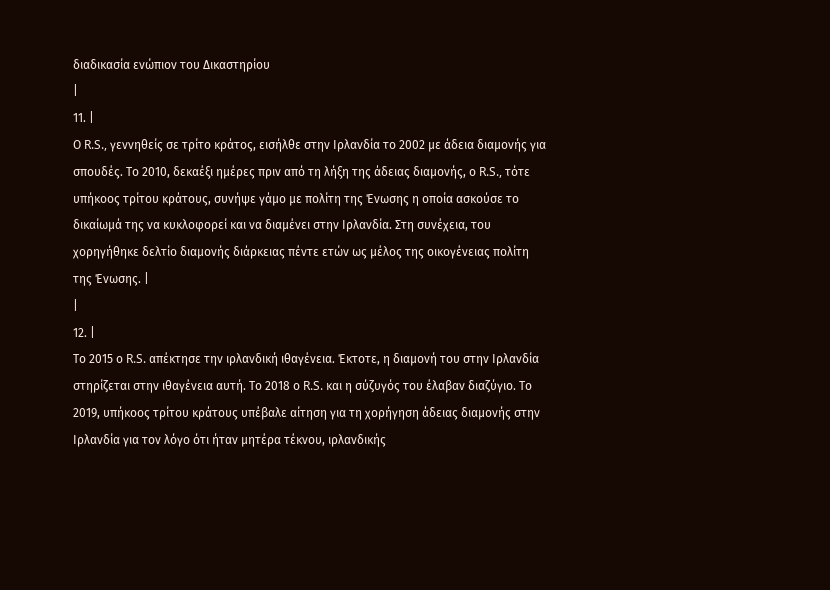διαδικασία ενώπιον του Δικαστηρίου
|
11. |
Ο R.S., γεννηθείς σε τρίτο κράτος, εισήλθε στην Ιρλανδία το 2002 με άδεια διαμονής για σπουδές. Το 2010, δεκαέξι ημέρες πριν από τη λήξη της άδειας διαμονής, ο R.S., τότε υπήκοος τρίτου κράτους, συνήψε γάμο με πολίτη της Ένωσης η οποία ασκούσε το δικαίωμά της να κυκλοφορεί και να διαμένει στην Ιρλανδία. Στη συνέχεια, του χορηγήθηκε δελτίο διαμονής διάρκειας πέντε ετών ως μέλος της οικογένειας πολίτη της Ένωσης. |
|
12. |
Το 2015 ο R.S. απέκτησε την ιρλανδική ιθαγένεια. Έκτοτε, η διαμονή του στην Ιρλανδία στηρίζεται στην ιθαγένεια αυτή. Το 2018 ο R.S. και η σύζυγός του έλαβαν διαζύγιο. Το 2019, υπήκοος τρίτου κράτους υπέβαλε αίτηση για τη χορήγηση άδειας διαμονής στην Ιρλανδία για τον λόγο ότι ήταν μητέρα τέκνου, ιρλανδικής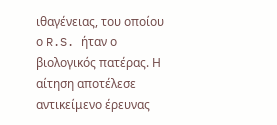ιθαγένειας, του οποίου ο R.S. ήταν ο βιολογικός πατέρας. Η αίτηση αποτέλεσε αντικείμενο έρευνας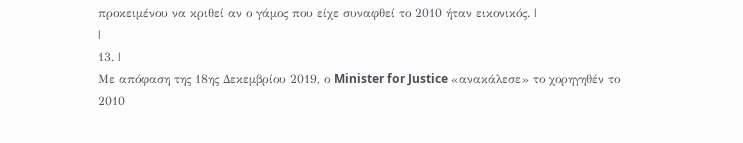προκειμένου να κριθεί αν ο γάμος που είχε συναφθεί το 2010 ήταν εικονικός. |
|
13. |
Με απόφαση της 18ης Δεκεμβρίου 2019, ο Minister for Justice «ανακάλεσε» το χορηγηθέν το 2010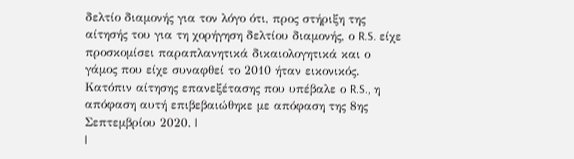δελτίο διαμονής για τον λόγο ότι, προς στήριξη της αίτησής του για τη χορήγηση δελτίου διαμονής, ο R.S. είχε προσκομίσει παραπλανητικά δικαιολογητικά και ο γάμος που είχε συναφθεί το 2010 ήταν εικονικός. Κατόπιν αίτησης επανεξέτασης που υπέβαλε ο R.S., η απόφαση αυτή επιβεβαιώθηκε με απόφαση της 8ης Σεπτεμβρίου 2020. |
|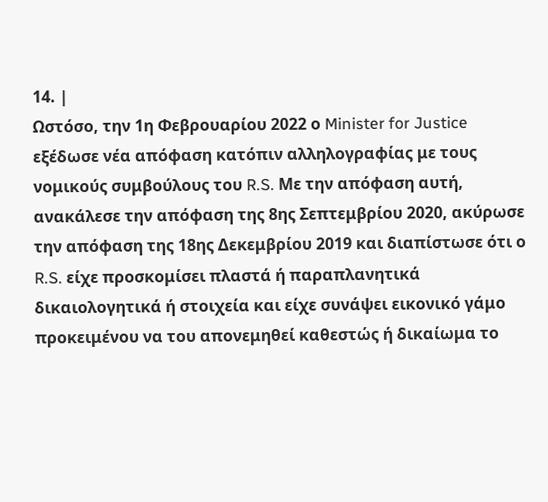14. |
Ωστόσο, την 1η Φεβρουαρίου 2022 ο Minister for Justice εξέδωσε νέα απόφαση κατόπιν αλληλογραφίας με τους νομικούς συμβούλους του R.S. Με την απόφαση αυτή, ανακάλεσε την απόφαση της 8ης Σεπτεμβρίου 2020, ακύρωσε την απόφαση της 18ης Δεκεμβρίου 2019 και διαπίστωσε ότι ο R.S. είχε προσκομίσει πλαστά ή παραπλανητικά δικαιολογητικά ή στοιχεία και είχε συνάψει εικονικό γάμο προκειμένου να του απονεμηθεί καθεστώς ή δικαίωμα το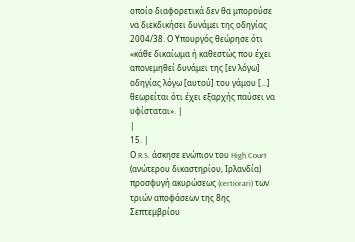οποίο διαφορετικά δεν θα μπορούσε να διεκδικήσει δυνάμει της οδηγίας 2004/38. Ο Υπουργός θεώρησε ότι «κάθε δικαίωμα ή καθεστώς που έχει απονεμηθεί δυνάμει της [εν λόγω] οδηγίας λόγω [αυτού] του γάμου [...] θεωρείται ότι έχει εξαρχής παύσει να υφίσταται». |
|
15. |
Ο R.S. άσκησε ενώπιον του High Court (ανώτερου δικαστηρίου, Ιρλανδία) προσφυγή ακυρώσεως (certiorari) των τριών αποφάσεων της 8ης Σεπτεμβρίου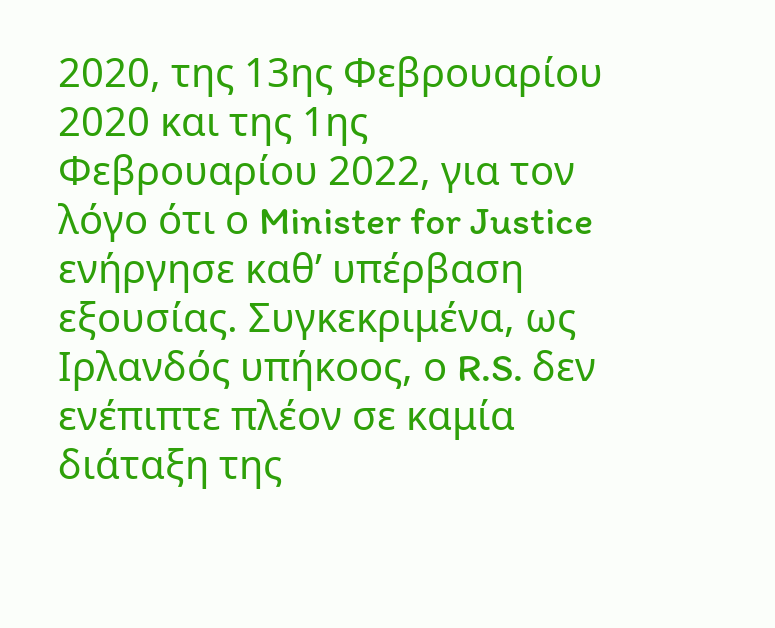2020, της 13ης Φεβρουαρίου 2020 και της 1ης Φεβρουαρίου 2022, για τον λόγο ότι ο Minister for Justice ενήργησε καθ’ υπέρβαση εξουσίας. Συγκεκριμένα, ως Ιρλανδός υπήκοος, ο R.S. δεν ενέπιπτε πλέον σε καμία διάταξη της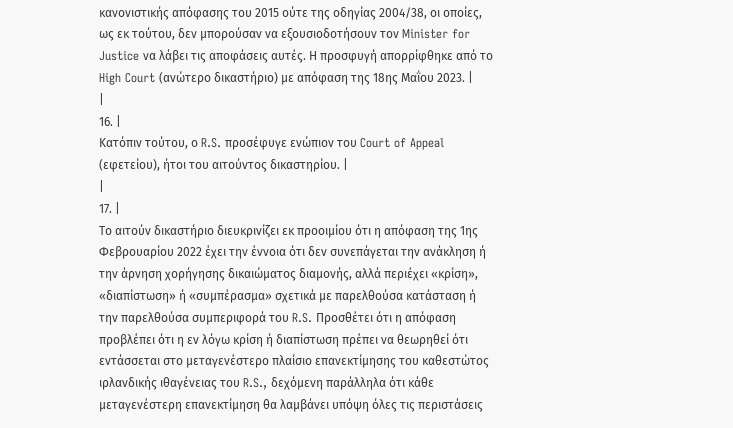κανονιστικής απόφασης του 2015 ούτε της οδηγίας 2004/38, οι οποίες, ως εκ τούτου, δεν μπορούσαν να εξουσιοδοτήσουν τον Minister for Justice να λάβει τις αποφάσεις αυτές. Η προσφυγή απορρίφθηκε από το High Court (ανώτερο δικαστήριο) με απόφαση της 18ης Μαΐου 2023. |
|
16. |
Κατόπιν τούτου, ο R.S. προσέφυγε ενώπιον του Court of Appeal (εφετείου), ήτοι του αιτούντος δικαστηρίου. |
|
17. |
Το αιτούν δικαστήριο διευκρινίζει εκ προοιμίου ότι η απόφαση της 1ης Φεβρουαρίου 2022 έχει την έννοια ότι δεν συνεπάγεται την ανάκληση ή την άρνηση χορήγησης δικαιώματος διαμονής, αλλά περιέχει «κρίση», «διαπίστωση» ή «συμπέρασμα» σχετικά με παρελθούσα κατάσταση ή την παρελθούσα συμπεριφορά του R.S. Προσθέτει ότι η απόφαση προβλέπει ότι η εν λόγω κρίση ή διαπίστωση πρέπει να θεωρηθεί ότι εντάσσεται στο μεταγενέστερο πλαίσιο επανεκτίμησης του καθεστώτος ιρλανδικής ιθαγένειας του R.S., δεχόμενη παράλληλα ότι κάθε μεταγενέστερη επανεκτίμηση θα λαμβάνει υπόψη όλες τις περιστάσεις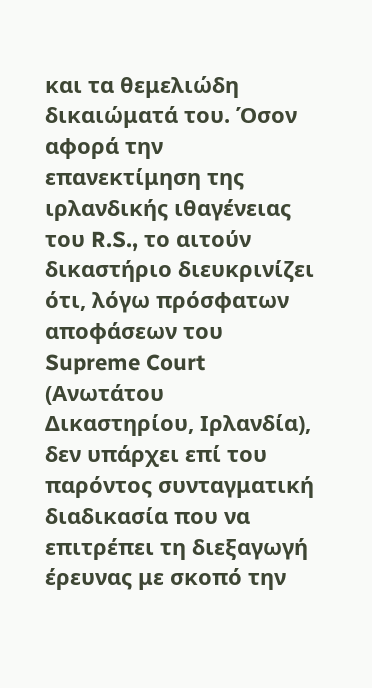και τα θεμελιώδη δικαιώματά του. Όσον αφορά την επανεκτίμηση της ιρλανδικής ιθαγένειας του R.S., το αιτούν δικαστήριο διευκρινίζει ότι, λόγω πρόσφατων αποφάσεων του Supreme Court (Ανωτάτου Δικαστηρίου, Ιρλανδία), δεν υπάρχει επί του παρόντος συνταγματική διαδικασία που να επιτρέπει τη διεξαγωγή έρευνας με σκοπό την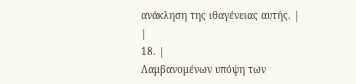ανάκληση της ιθαγένειας αυτής. |
|
18. |
Λαμβανομένων υπόψη των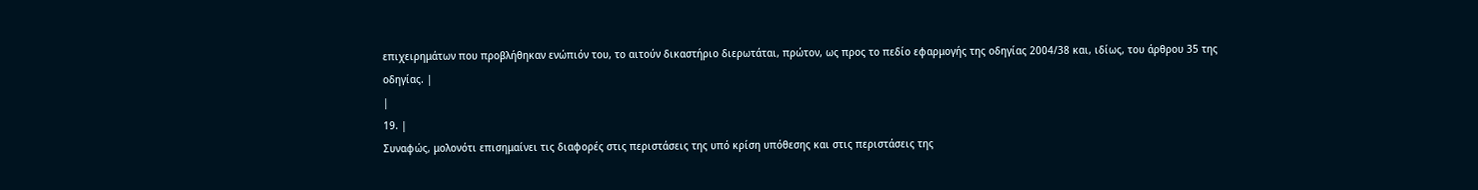επιχειρημάτων που προβλήθηκαν ενώπιόν του, το αιτούν δικαστήριο διερωτάται, πρώτον, ως προς το πεδίο εφαρμογής της οδηγίας 2004/38 και, ιδίως, του άρθρου 35 της οδηγίας. |
|
19. |
Συναφώς, μολονότι επισημαίνει τις διαφορές στις περιστάσεις της υπό κρίση υπόθεσης και στις περιστάσεις της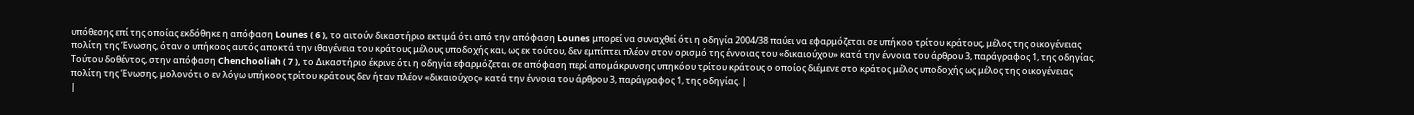υπόθεσης επί της οποίας εκδόθηκε η απόφαση Lounes ( 6 ), το αιτούν δικαστήριο εκτιμά ότι από την απόφαση Lounes μπορεί να συναχθεί ότι η οδηγία 2004/38 παύει να εφαρμόζεται σε υπήκοο τρίτου κράτους, μέλος της οικογένειας πολίτη της Ένωσης, όταν ο υπήκοος αυτός αποκτά την ιθαγένεια του κράτους μέλους υποδοχής και, ως εκ τούτου, δεν εμπίπτει πλέον στον ορισμό της έννοιας του «δικαιούχου» κατά την έννοια του άρθρου 3, παράγραφος 1, της οδηγίας. Τούτου δοθέντος, στην απόφαση Chenchooliah ( 7 ), το Δικαστήριο έκρινε ότι η οδηγία εφαρμόζεται σε απόφαση περί απομάκρυνσης υπηκόου τρίτου κράτους ο οποίος διέμενε στο κράτος μέλος υποδοχής ως μέλος της οικογένειας πολίτη της Ένωσης, μολονότι ο εν λόγω υπήκοος τρίτου κράτους δεν ήταν πλέον «δικαιούχος» κατά την έννοια του άρθρου 3, παράγραφος 1, της οδηγίας. |
|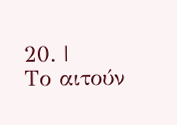20. |
Το αιτούν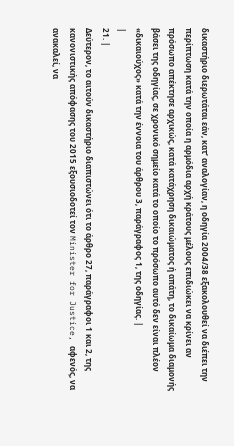δικαστήριο διερωτάται εάν, κατ’ αναλογίαν, η οδηγία 2004/38 εξακολουθεί να διέπει την περίπτωση κατά την οποία η αρμόδια αρχή κράτους μέλους επιδιώκει να κρίνει αν πρόσωπο απέκτησε αρχικώς, κατά κατάχρηση δικαιώματος ή απάτη, το δικαίωμα διαμονής βάσει της οδηγίας, σε χρονικό σημείο κατά το οποίο το πρόσωπο αυτό δεν είναι πλέον «δικαιούχος» κατά την έννοια του άρθρου 3, παράγραφος 1, της οδηγίας. |
|
21. |
Δεύτερον, το αιτούν δικαστήριο διαπιστώνει ότι το άρθρο 27, παράγραφοι 1 και 2, της κανονιστικής απόφασης του 2015 εξουσιοδοτεί τον Minister for Justice, αφενός, να ανακαλεί, να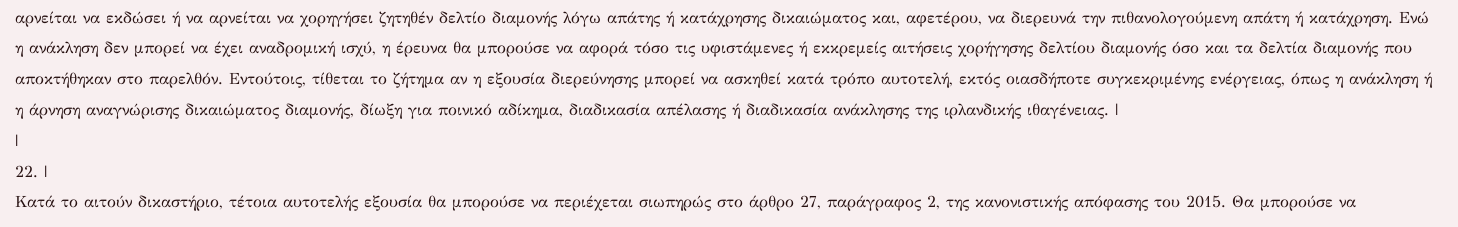αρνείται να εκδώσει ή να αρνείται να χορηγήσει ζητηθέν δελτίο διαμονής λόγω απάτης ή κατάχρησης δικαιώματος και, αφετέρου, να διερευνά την πιθανολογούμενη απάτη ή κατάχρηση. Ενώ η ανάκληση δεν μπορεί να έχει αναδρομική ισχύ, η έρευνα θα μπορούσε να αφορά τόσο τις υφιστάμενες ή εκκρεμείς αιτήσεις χορήγησης δελτίου διαμονής όσο και τα δελτία διαμονής που αποκτήθηκαν στο παρελθόν. Εντούτοις, τίθεται το ζήτημα αν η εξουσία διερεύνησης μπορεί να ασκηθεί κατά τρόπο αυτοτελή, εκτός οιασδήποτε συγκεκριμένης ενέργειας, όπως η ανάκληση ή η άρνηση αναγνώρισης δικαιώματος διαμονής, δίωξη για ποινικό αδίκημα, διαδικασία απέλασης ή διαδικασία ανάκλησης της ιρλανδικής ιθαγένειας. |
|
22. |
Κατά το αιτούν δικαστήριο, τέτοια αυτοτελής εξουσία θα μπορούσε να περιέχεται σιωπηρώς στο άρθρο 27, παράγραφος 2, της κανονιστικής απόφασης του 2015. Θα μπορούσε να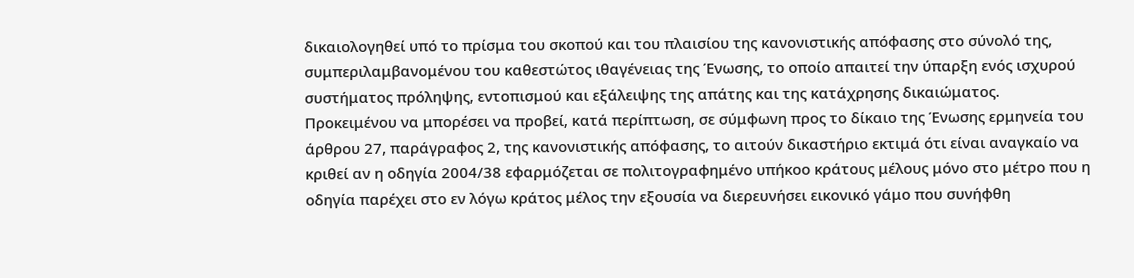δικαιολογηθεί υπό το πρίσμα του σκοπού και του πλαισίου της κανονιστικής απόφασης στο σύνολό της, συμπεριλαμβανομένου του καθεστώτος ιθαγένειας της Ένωσης, το οποίο απαιτεί την ύπαρξη ενός ισχυρού συστήματος πρόληψης, εντοπισμού και εξάλειψης της απάτης και της κατάχρησης δικαιώματος. Προκειμένου να μπορέσει να προβεί, κατά περίπτωση, σε σύμφωνη προς το δίκαιο της Ένωσης ερμηνεία του άρθρου 27, παράγραφος 2, της κανονιστικής απόφασης, το αιτούν δικαστήριο εκτιμά ότι είναι αναγκαίο να κριθεί αν η οδηγία 2004/38 εφαρμόζεται σε πολιτογραφημένο υπήκοο κράτους μέλους μόνο στο μέτρο που η οδηγία παρέχει στο εν λόγω κράτος μέλος την εξουσία να διερευνήσει εικονικό γάμο που συνήφθη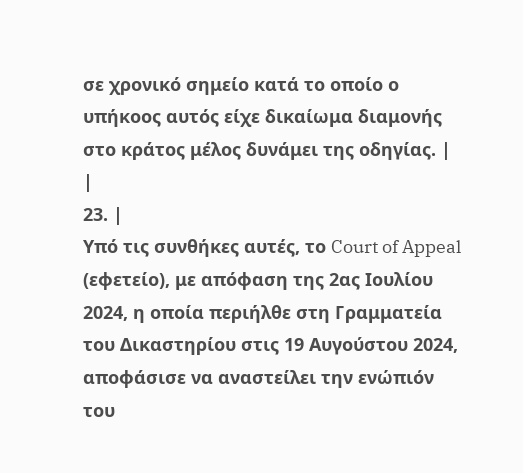σε χρονικό σημείο κατά το οποίο ο υπήκοος αυτός είχε δικαίωμα διαμονής στο κράτος μέλος δυνάμει της οδηγίας. |
|
23. |
Υπό τις συνθήκες αυτές, το Court of Appeal (εφετείο), με απόφαση της 2ας Ιουλίου 2024, η οποία περιήλθε στη Γραμματεία του Δικαστηρίου στις 19 Αυγούστου 2024, αποφάσισε να αναστείλει την ενώπιόν του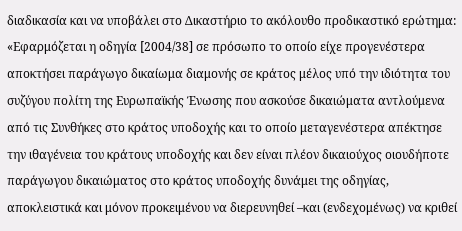διαδικασία και να υποβάλει στο Δικαστήριο το ακόλουθο προδικαστικό ερώτημα: «Εφαρμόζεται η οδηγία [2004/38] σε πρόσωπο το οποίο είχε προγενέστερα αποκτήσει παράγωγο δικαίωμα διαμονής σε κράτος μέλος υπό την ιδιότητα του συζύγου πολίτη της Ευρωπαϊκής Ένωσης που ασκούσε δικαιώματα αντλούμενα από τις Συνθήκες στο κράτος υποδοχής και το οποίο μεταγενέστερα απέκτησε την ιθαγένεια του κράτους υποδοχής και δεν είναι πλέον δικαιούχος οιουδήποτε παράγωγου δικαιώματος στο κράτος υποδοχής δυνάμει της οδηγίας, αποκλειστικά και μόνον προκειμένου να διερευνηθεί –και (ενδεχομένως) να κριθεί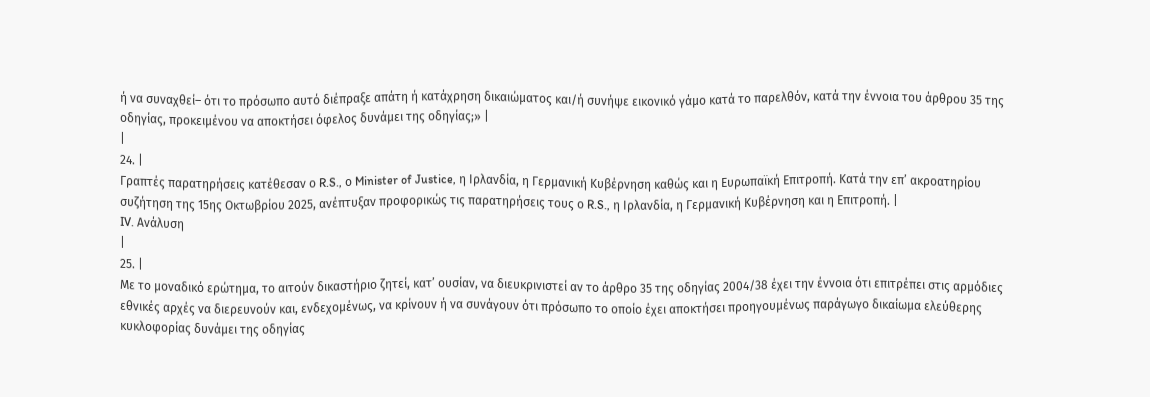ή να συναχθεί– ότι το πρόσωπο αυτό διέπραξε απάτη ή κατάχρηση δικαιώματος και/ή συνήψε εικονικό γάμο κατά το παρελθόν, κατά την έννοια του άρθρου 35 της οδηγίας, προκειμένου να αποκτήσει όφελος δυνάμει της οδηγίας;» |
|
24. |
Γραπτές παρατηρήσεις κατέθεσαν ο R.S., ο Minister of Justice, η Ιρλανδία, η Γερμανική Κυβέρνηση καθώς και η Ευρωπαϊκή Επιτροπή. Κατά την επ’ ακροατηρίου συζήτηση της 15ης Οκτωβρίου 2025, ανέπτυξαν προφορικώς τις παρατηρήσεις τους ο R.S., η Ιρλανδία, η Γερμανική Κυβέρνηση και η Επιτροπή. |
IV. Ανάλυση
|
25. |
Με το μοναδικό ερώτημα, το αιτούν δικαστήριο ζητεί, κατ’ ουσίαν, να διευκρινιστεί αν το άρθρο 35 της οδηγίας 2004/38 έχει την έννοια ότι επιτρέπει στις αρμόδιες εθνικές αρχές να διερευνούν και, ενδεχομένως, να κρίνουν ή να συνάγουν ότι πρόσωπο το οποίο έχει αποκτήσει προηγουμένως παράγωγο δικαίωμα ελεύθερης κυκλοφορίας δυνάμει της οδηγίας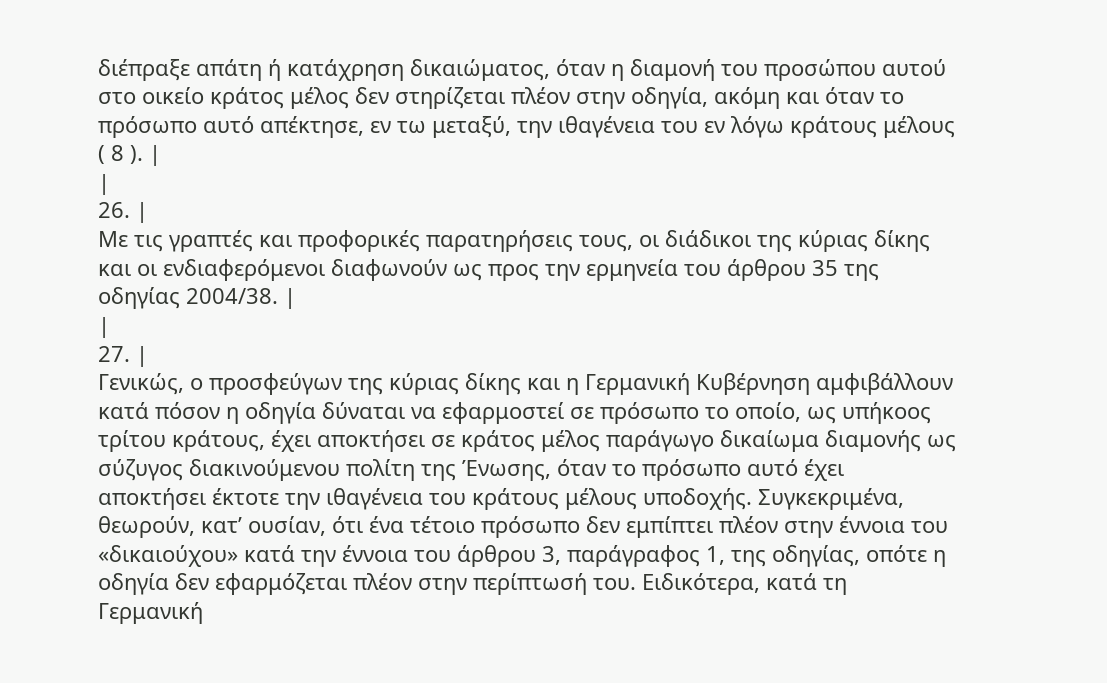διέπραξε απάτη ή κατάχρηση δικαιώματος, όταν η διαμονή του προσώπου αυτού στο οικείο κράτος μέλος δεν στηρίζεται πλέον στην οδηγία, ακόμη και όταν το πρόσωπο αυτό απέκτησε, εν τω μεταξύ, την ιθαγένεια του εν λόγω κράτους μέλους ( 8 ). |
|
26. |
Με τις γραπτές και προφορικές παρατηρήσεις τους, οι διάδικοι της κύριας δίκης και οι ενδιαφερόμενοι διαφωνούν ως προς την ερμηνεία του άρθρου 35 της οδηγίας 2004/38. |
|
27. |
Γενικώς, ο προσφεύγων της κύριας δίκης και η Γερμανική Κυβέρνηση αμφιβάλλουν κατά πόσον η οδηγία δύναται να εφαρμοστεί σε πρόσωπο το οποίο, ως υπήκοος τρίτου κράτους, έχει αποκτήσει σε κράτος μέλος παράγωγο δικαίωμα διαμονής ως σύζυγος διακινούμενου πολίτη της Ένωσης, όταν το πρόσωπο αυτό έχει αποκτήσει έκτοτε την ιθαγένεια του κράτους μέλους υποδοχής. Συγκεκριμένα, θεωρούν, κατ’ ουσίαν, ότι ένα τέτοιο πρόσωπο δεν εμπίπτει πλέον στην έννοια του «δικαιούχου» κατά την έννοια του άρθρου 3, παράγραφος 1, της οδηγίας, οπότε η οδηγία δεν εφαρμόζεται πλέον στην περίπτωσή του. Ειδικότερα, κατά τη Γερμανική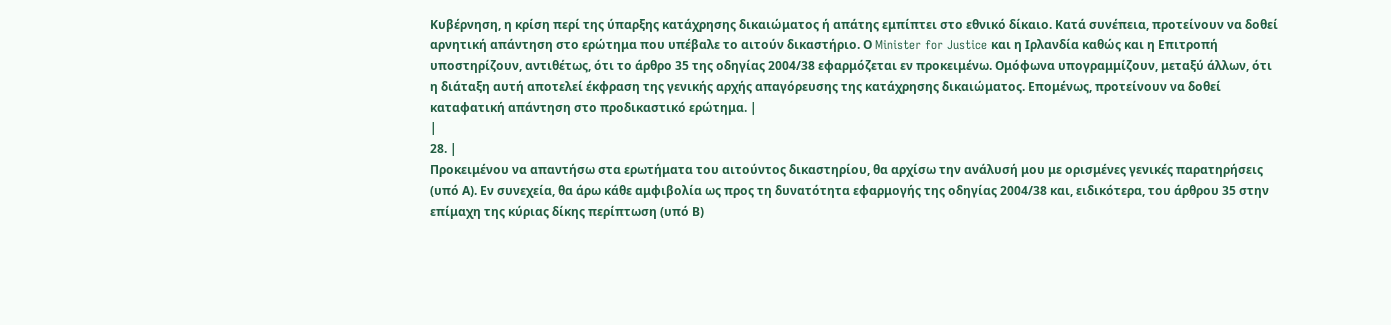Κυβέρνηση, η κρίση περί της ύπαρξης κατάχρησης δικαιώματος ή απάτης εμπίπτει στο εθνικό δίκαιο. Κατά συνέπεια, προτείνουν να δοθεί αρνητική απάντηση στο ερώτημα που υπέβαλε το αιτούν δικαστήριο. Ο Minister for Justice και η Ιρλανδία καθώς και η Επιτροπή υποστηρίζουν, αντιθέτως, ότι το άρθρο 35 της οδηγίας 2004/38 εφαρμόζεται εν προκειμένω. Ομόφωνα υπογραμμίζουν, μεταξύ άλλων, ότι η διάταξη αυτή αποτελεί έκφραση της γενικής αρχής απαγόρευσης της κατάχρησης δικαιώματος. Επομένως, προτείνουν να δοθεί καταφατική απάντηση στο προδικαστικό ερώτημα. |
|
28. |
Προκειμένου να απαντήσω στα ερωτήματα του αιτούντος δικαστηρίου, θα αρχίσω την ανάλυσή μου με ορισμένες γενικές παρατηρήσεις (υπό Α). Εν συνεχεία, θα άρω κάθε αμφιβολία ως προς τη δυνατότητα εφαρμογής της οδηγίας 2004/38 και, ειδικότερα, του άρθρου 35 στην επίμαχη της κύριας δίκης περίπτωση (υπό Β)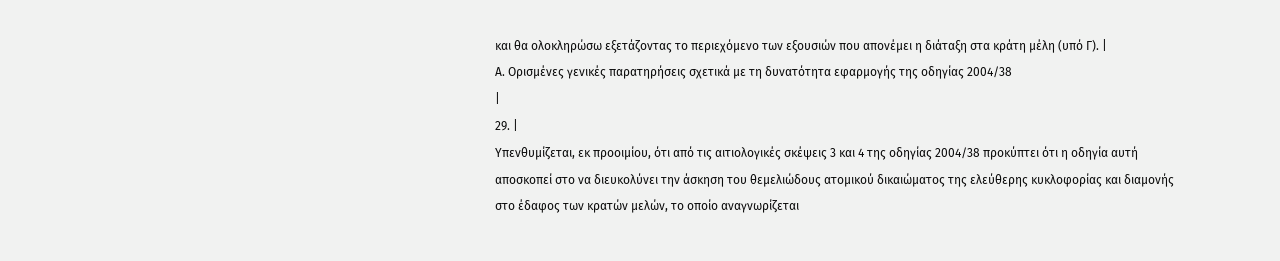και θα ολοκληρώσω εξετάζοντας το περιεχόμενο των εξουσιών που απονέμει η διάταξη στα κράτη μέλη (υπό Γ). |
Α. Ορισμένες γενικές παρατηρήσεις σχετικά με τη δυνατότητα εφαρμογής της οδηγίας 2004/38
|
29. |
Υπενθυμίζεται, εκ προοιμίου, ότι από τις αιτιολογικές σκέψεις 3 και 4 της οδηγίας 2004/38 προκύπτει ότι η οδηγία αυτή αποσκοπεί στο να διευκολύνει την άσκηση του θεμελιώδους ατομικού δικαιώματος της ελεύθερης κυκλοφορίας και διαμονής στο έδαφος των κρατών μελών, το οποίο αναγνωρίζεται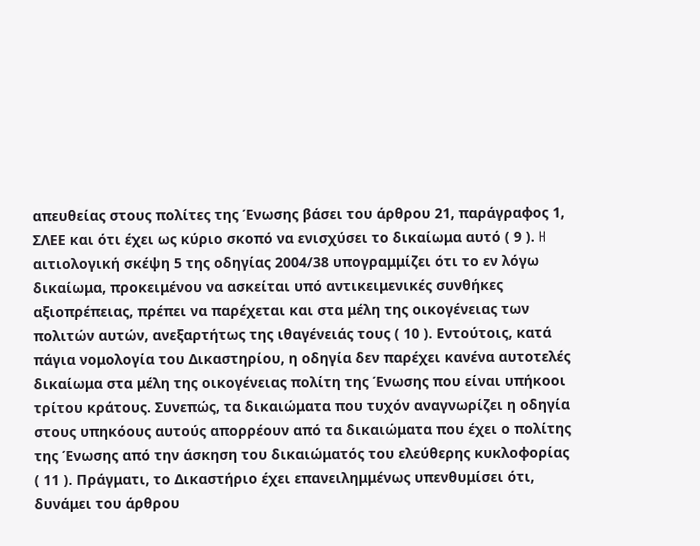απευθείας στους πολίτες της Ένωσης βάσει του άρθρου 21, παράγραφος 1, ΣΛΕΕ και ότι έχει ως κύριο σκοπό να ενισχύσει το δικαίωμα αυτό ( 9 ). H αιτιολογική σκέψη 5 της οδηγίας 2004/38 υπογραμμίζει ότι το εν λόγω δικαίωμα, προκειμένου να ασκείται υπό αντικειμενικές συνθήκες αξιοπρέπειας, πρέπει να παρέχεται και στα μέλη της οικογένειας των πολιτών αυτών, ανεξαρτήτως της ιθαγένειάς τους ( 10 ). Εντούτοις, κατά πάγια νομολογία του Δικαστηρίου, η οδηγία δεν παρέχει κανένα αυτοτελές δικαίωμα στα μέλη της οικογένειας πολίτη της Ένωσης που είναι υπήκοοι τρίτου κράτους. Συνεπώς, τα δικαιώματα που τυχόν αναγνωρίζει η οδηγία στους υπηκόους αυτούς απορρέουν από τα δικαιώματα που έχει ο πολίτης της Ένωσης από την άσκηση του δικαιώματός του ελεύθερης κυκλοφορίας ( 11 ). Πράγματι, το Δικαστήριο έχει επανειλημμένως υπενθυμίσει ότι, δυνάμει του άρθρου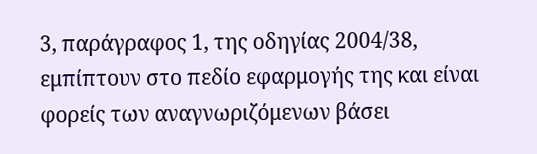3, παράγραφος 1, της οδηγίας 2004/38, εμπίπτουν στο πεδίο εφαρμογής της και είναι φορείς των αναγνωριζόμενων βάσει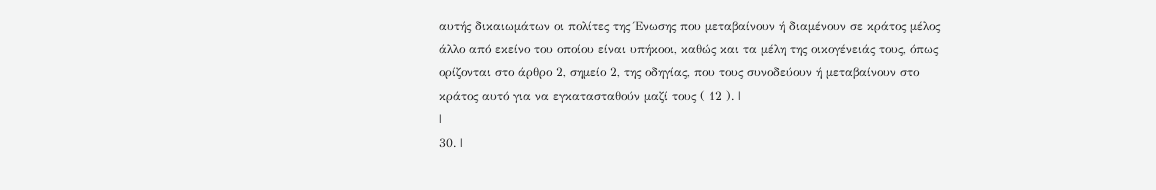αυτής δικαιωμάτων οι πολίτες της Ένωσης που μεταβαίνουν ή διαμένουν σε κράτος μέλος άλλο από εκείνο του οποίου είναι υπήκοοι, καθώς και τα μέλη της οικογένειάς τους, όπως ορίζονται στο άρθρο 2, σημείο 2, της οδηγίας, που τους συνοδεύουν ή μεταβαίνουν στο κράτος αυτό για να εγκατασταθούν μαζί τους ( 12 ). |
|
30. |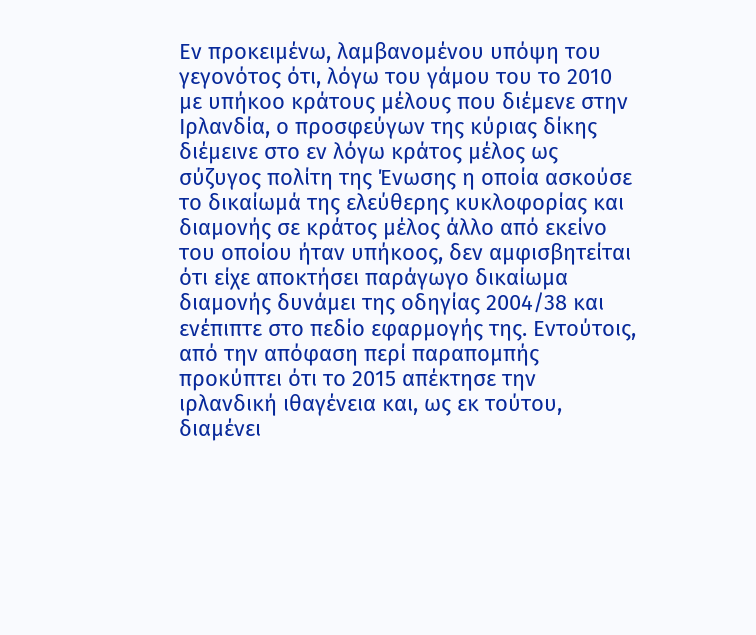Εν προκειμένω, λαμβανομένου υπόψη του γεγονότος ότι, λόγω του γάμου του το 2010 με υπήκοο κράτους μέλους που διέμενε στην Ιρλανδία, ο προσφεύγων της κύριας δίκης διέμεινε στο εν λόγω κράτος μέλος ως σύζυγος πολίτη της Ένωσης η οποία ασκούσε το δικαίωμά της ελεύθερης κυκλοφορίας και διαμονής σε κράτος μέλος άλλο από εκείνο του οποίου ήταν υπήκοος, δεν αμφισβητείται ότι είχε αποκτήσει παράγωγο δικαίωμα διαμονής δυνάμει της οδηγίας 2004/38 και ενέπιπτε στο πεδίο εφαρμογής της. Εντούτοις, από την απόφαση περί παραπομπής προκύπτει ότι το 2015 απέκτησε την ιρλανδική ιθαγένεια και, ως εκ τούτου, διαμένει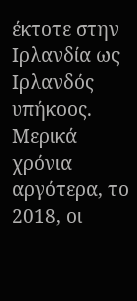έκτοτε στην Ιρλανδία ως Ιρλανδός υπήκοος. Μερικά χρόνια αργότερα, το 2018, οι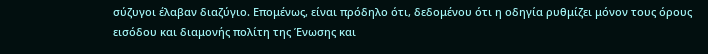σύζυγοι έλαβαν διαζύγιο. Επομένως, είναι πρόδηλο ότι, δεδομένου ότι η οδηγία ρυθμίζει μόνον τους όρους εισόδου και διαμονής πολίτη της Ένωσης και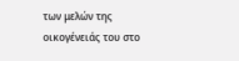των μελών της οικογένειάς του στο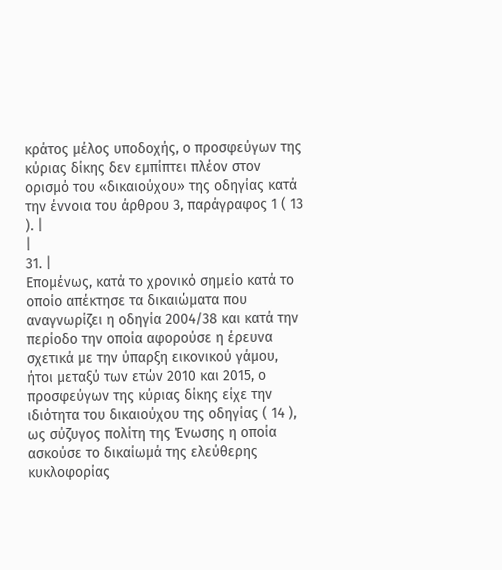κράτος μέλος υποδοχής, ο προσφεύγων της κύριας δίκης δεν εμπίπτει πλέον στον ορισμό του «δικαιούχου» της οδηγίας κατά την έννοια του άρθρου 3, παράγραφος 1 ( 13 ). |
|
31. |
Επομένως, κατά το χρονικό σημείο κατά το οποίο απέκτησε τα δικαιώματα που αναγνωρίζει η οδηγία 2004/38 και κατά την περίοδο την οποία αφορούσε η έρευνα σχετικά με την ύπαρξη εικονικού γάμου, ήτοι μεταξύ των ετών 2010 και 2015, ο προσφεύγων της κύριας δίκης είχε την ιδιότητα του δικαιούχου της οδηγίας ( 14 ), ως σύζυγος πολίτη της Ένωσης η οποία ασκούσε το δικαίωμά της ελεύθερης κυκλοφορίας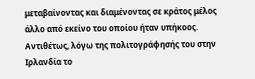μεταβαίνοντας και διαμένοντας σε κράτος μέλος άλλο από εκείνο του οποίου ήταν υπήκοος. Αντιθέτως, λόγω της πολιτογράφησής του στην Ιρλανδία το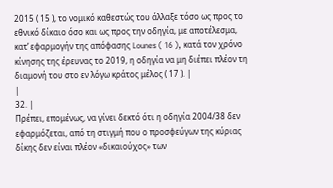2015 ( 15 ), το νομικό καθεστώς του άλλαξε τόσο ως προς το εθνικό δίκαιο όσο και ως προς την οδηγία, με αποτέλεσμα, κατ’ εφαρμογήν της απόφασης Lounes ( 16 ), κατά τον χρόνο κίνησης της έρευνας το 2019, η οδηγία να μη διέπει πλέον τη διαμονή του στο εν λόγω κράτος μέλος ( 17 ). |
|
32. |
Πρέπει, επομένως, να γίνει δεκτό ότι η οδηγία 2004/38 δεν εφαρμόζεται, από τη στιγμή που ο προσφεύγων της κύριας δίκης δεν είναι πλέον «δικαιούχος» των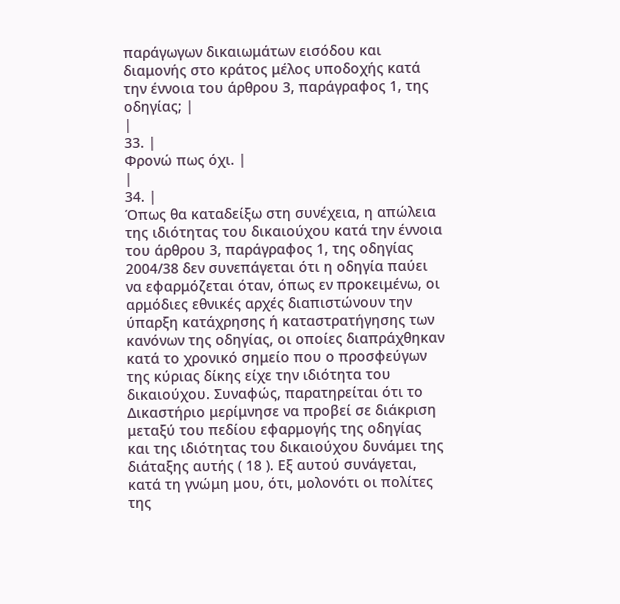παράγωγων δικαιωμάτων εισόδου και διαμονής στο κράτος μέλος υποδοχής κατά την έννοια του άρθρου 3, παράγραφος 1, της οδηγίας; |
|
33. |
Φρονώ πως όχι. |
|
34. |
Όπως θα καταδείξω στη συνέχεια, η απώλεια της ιδιότητας του δικαιούχου κατά την έννοια του άρθρου 3, παράγραφος 1, της οδηγίας 2004/38 δεν συνεπάγεται ότι η οδηγία παύει να εφαρμόζεται όταν, όπως εν προκειμένω, οι αρμόδιες εθνικές αρχές διαπιστώνουν την ύπαρξη κατάχρησης ή καταστρατήγησης των κανόνων της οδηγίας, οι οποίες διαπράχθηκαν κατά το χρονικό σημείο που ο προσφεύγων της κύριας δίκης είχε την ιδιότητα του δικαιούχου. Συναφώς, παρατηρείται ότι το Δικαστήριο μερίμνησε να προβεί σε διάκριση μεταξύ του πεδίου εφαρμογής της οδηγίας και της ιδιότητας του δικαιούχου δυνάμει της διάταξης αυτής ( 18 ). Εξ αυτού συνάγεται, κατά τη γνώμη μου, ότι, μολονότι οι πολίτες της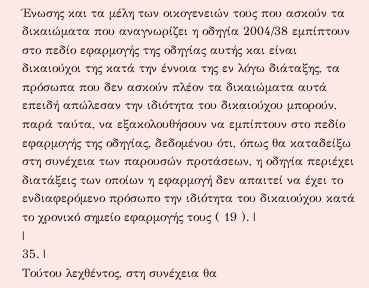Ένωσης και τα μέλη των οικογενειών τους που ασκούν τα δικαιώματα που αναγνωρίζει η οδηγία 2004/38 εμπίπτουν στο πεδίο εφαρμογής της οδηγίας αυτής και είναι δικαιούχοι της κατά την έννοια της εν λόγω διάταξης, τα πρόσωπα που δεν ασκούν πλέον τα δικαιώματα αυτά επειδή απώλεσαν την ιδιότητα του δικαιούχου μπορούν, παρά ταύτα, να εξακολουθήσουν να εμπίπτουν στο πεδίο εφαρμογής της οδηγίας, δεδομένου ότι, όπως θα καταδείξω στη συνέχεια των παρουσών προτάσεων, η οδηγία περιέχει διατάξεις των οποίων η εφαρμογή δεν απαιτεί να έχει το ενδιαφερόμενο πρόσωπο την ιδιότητα του δικαιούχου κατά το χρονικό σημείο εφαρμογής τους ( 19 ). |
|
35. |
Τούτου λεχθέντος, στη συνέχεια θα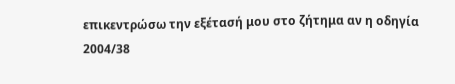επικεντρώσω την εξέτασή μου στο ζήτημα αν η οδηγία 2004/38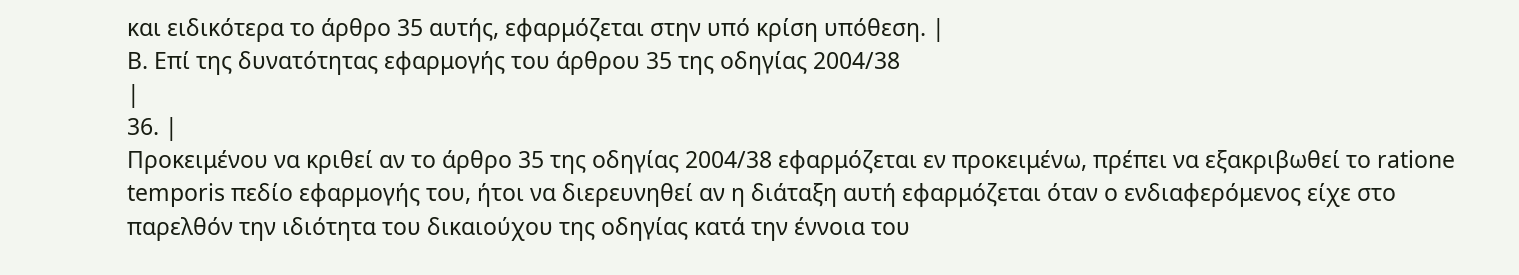και ειδικότερα το άρθρο 35 αυτής, εφαρμόζεται στην υπό κρίση υπόθεση. |
Β. Επί της δυνατότητας εφαρμογής του άρθρου 35 της οδηγίας 2004/38
|
36. |
Προκειμένου να κριθεί αν το άρθρο 35 της οδηγίας 2004/38 εφαρμόζεται εν προκειμένω, πρέπει να εξακριβωθεί το ratione temporis πεδίο εφαρμογής του, ήτοι να διερευνηθεί αν η διάταξη αυτή εφαρμόζεται όταν ο ενδιαφερόμενος είχε στο παρελθόν την ιδιότητα του δικαιούχου της οδηγίας κατά την έννοια του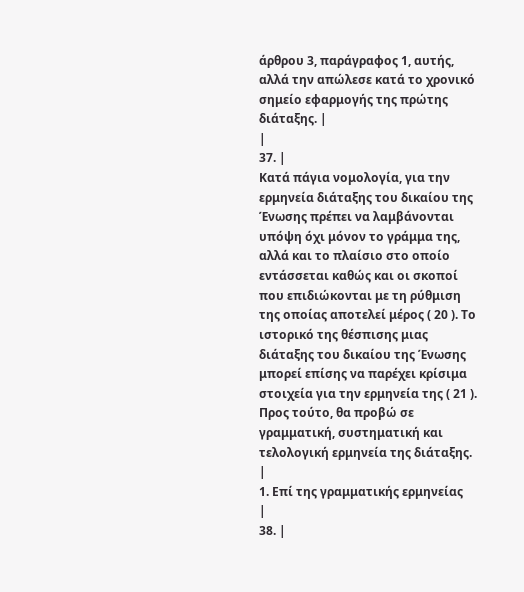άρθρου 3, παράγραφος 1, αυτής, αλλά την απώλεσε κατά το χρονικό σημείο εφαρμογής της πρώτης διάταξης. |
|
37. |
Κατά πάγια νομολογία, για την ερμηνεία διάταξης του δικαίου της Ένωσης πρέπει να λαμβάνονται υπόψη όχι μόνον το γράμμα της, αλλά και το πλαίσιο στο οποίο εντάσσεται καθώς και οι σκοποί που επιδιώκονται με τη ρύθμιση της οποίας αποτελεί μέρος ( 20 ). Το ιστορικό της θέσπισης μιας διάταξης του δικαίου της Ένωσης μπορεί επίσης να παρέχει κρίσιμα στοιχεία για την ερμηνεία της ( 21 ). Προς τούτο, θα προβώ σε γραμματική, συστηματική και τελολογική ερμηνεία της διάταξης. |
1. Επί της γραμματικής ερμηνείας
|
38. |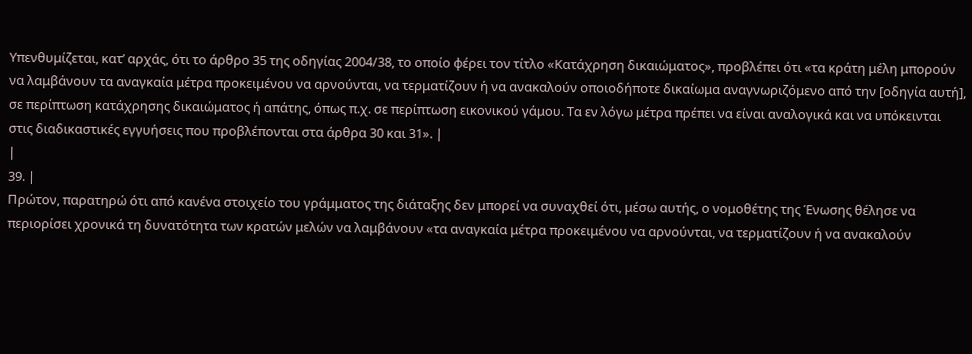Υπενθυμίζεται, κατ’ αρχάς, ότι το άρθρο 35 της οδηγίας 2004/38, το οποίο φέρει τον τίτλο «Κατάχρηση δικαιώματος», προβλέπει ότι «τα κράτη μέλη μπορούν να λαμβάνουν τα αναγκαία μέτρα προκειμένου να αρνούνται, να τερματίζουν ή να ανακαλούν οποιοδήποτε δικαίωμα αναγνωριζόμενο από την [οδηγία αυτή], σε περίπτωση κατάχρησης δικαιώματος ή απάτης, όπως π.χ. σε περίπτωση εικονικού γάμου. Τα εν λόγω μέτρα πρέπει να είναι αναλογικά και να υπόκεινται στις διαδικαστικές εγγυήσεις που προβλέπονται στα άρθρα 30 και 31». |
|
39. |
Πρώτον, παρατηρώ ότι από κανένα στοιχείο του γράμματος της διάταξης δεν μπορεί να συναχθεί ότι, μέσω αυτής, ο νομοθέτης της Ένωσης θέλησε να περιορίσει χρονικά τη δυνατότητα των κρατών μελών να λαμβάνουν «τα αναγκαία μέτρα προκειμένου να αρνούνται, να τερματίζουν ή να ανακαλούν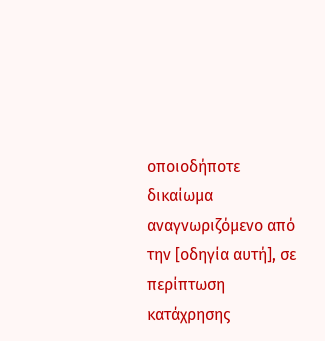οποιοδήποτε δικαίωμα αναγνωριζόμενο από την [οδηγία αυτή], σε περίπτωση κατάχρησης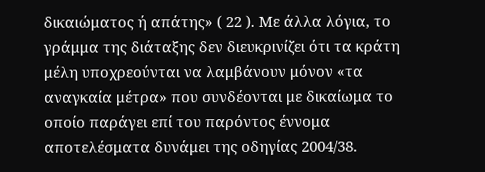δικαιώματος ή απάτης» ( 22 ). Με άλλα λόγια, το γράμμα της διάταξης δεν διευκρινίζει ότι τα κράτη μέλη υποχρεούνται να λαμβάνουν μόνον «τα αναγκαία μέτρα» που συνδέονται με δικαίωμα το οποίο παράγει επί του παρόντος έννομα αποτελέσματα δυνάμει της οδηγίας 2004/38.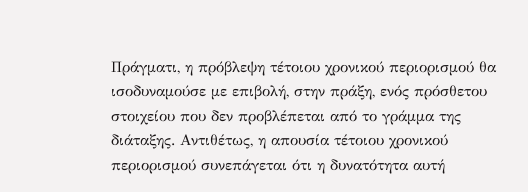Πράγματι, η πρόβλεψη τέτοιου χρονικού περιορισμού θα ισοδυναμούσε με επιβολή, στην πράξη, ενός πρόσθετου στοιχείου που δεν προβλέπεται από το γράμμα της διάταξης. Αντιθέτως, η απουσία τέτοιου χρονικού περιορισμού συνεπάγεται ότι η δυνατότητα αυτή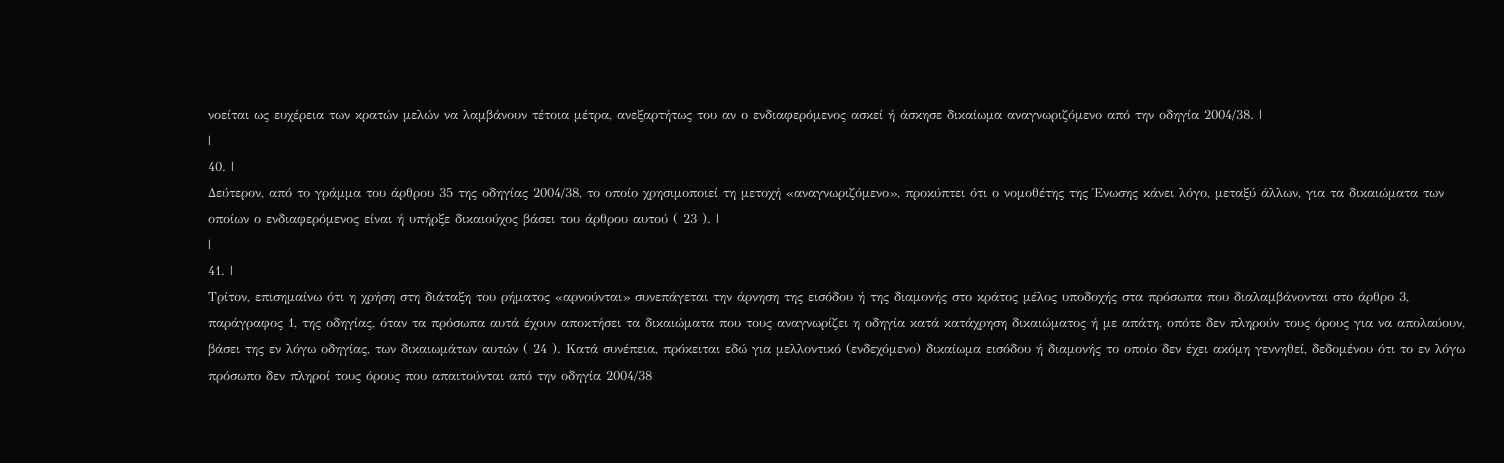νοείται ως ευχέρεια των κρατών μελών να λαμβάνουν τέτοια μέτρα, ανεξαρτήτως του αν ο ενδιαφερόμενος ασκεί ή άσκησε δικαίωμα αναγνωριζόμενο από την οδηγία 2004/38. |
|
40. |
Δεύτερον, από το γράμμα του άρθρου 35 της οδηγίας 2004/38, το οποίο χρησιμοποιεί τη μετοχή «αναγνωριζόμενο», προκύπτει ότι ο νομοθέτης της Ένωσης κάνει λόγο, μεταξύ άλλων, για τα δικαιώματα των οποίων ο ενδιαφερόμενος είναι ή υπήρξε δικαιούχος βάσει του άρθρου αυτού ( 23 ). |
|
41. |
Τρίτον, επισημαίνω ότι η χρήση στη διάταξη του ρήματος «αρνούνται» συνεπάγεται την άρνηση της εισόδου ή της διαμονής στο κράτος μέλος υποδοχής στα πρόσωπα που διαλαμβάνονται στο άρθρο 3, παράγραφος 1, της οδηγίας, όταν τα πρόσωπα αυτά έχουν αποκτήσει τα δικαιώματα που τους αναγνωρίζει η οδηγία κατά κατάχρηση δικαιώματος ή με απάτη, οπότε δεν πληρούν τους όρους για να απολαύουν, βάσει της εν λόγω οδηγίας, των δικαιωμάτων αυτών ( 24 ). Κατά συνέπεια, πρόκειται εδώ για μελλοντικό (ενδεχόμενο) δικαίωμα εισόδου ή διαμονής το οποίο δεν έχει ακόμη γεννηθεί, δεδομένου ότι το εν λόγω πρόσωπο δεν πληροί τους όρους που απαιτούνται από την οδηγία 2004/38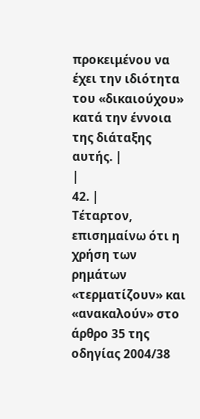προκειμένου να έχει την ιδιότητα του «δικαιούχου» κατά την έννοια της διάταξης αυτής. |
|
42. |
Τέταρτον, επισημαίνω ότι η χρήση των ρημάτων «τερματίζουν» και «ανακαλούν» στο άρθρο 35 της οδηγίας 2004/38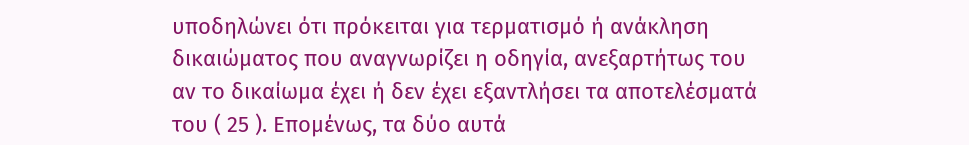υποδηλώνει ότι πρόκειται για τερματισμό ή ανάκληση δικαιώματος που αναγνωρίζει η οδηγία, ανεξαρτήτως του αν το δικαίωμα έχει ή δεν έχει εξαντλήσει τα αποτελέσματά του ( 25 ). Επομένως, τα δύο αυτά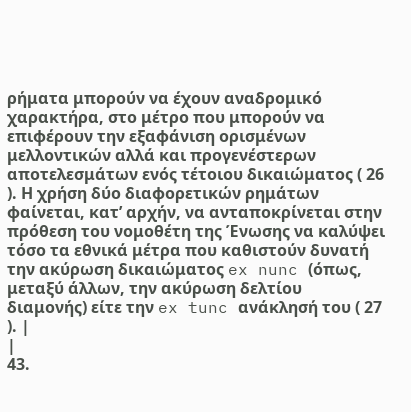ρήματα μπορούν να έχουν αναδρομικό χαρακτήρα, στο μέτρο που μπορούν να επιφέρουν την εξαφάνιση ορισμένων μελλοντικών αλλά και προγενέστερων αποτελεσμάτων ενός τέτοιου δικαιώματος ( 26 ). Η χρήση δύο διαφορετικών ρημάτων φαίνεται, κατ’ αρχήν, να ανταποκρίνεται στην πρόθεση του νομοθέτη της Ένωσης να καλύψει τόσο τα εθνικά μέτρα που καθιστούν δυνατή την ακύρωση δικαιώματος ex nunc (όπως, μεταξύ άλλων, την ακύρωση δελτίου διαμονής) είτε την ex tunc ανάκλησή του ( 27 ). |
|
43.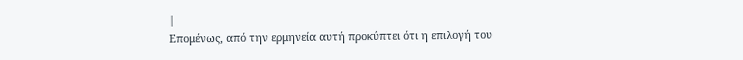|
Επομένως, από την ερμηνεία αυτή προκύπτει ότι η επιλογή του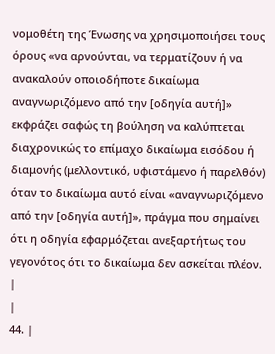νομοθέτη της Ένωσης να χρησιμοποιήσει τους όρους «να αρνούνται, να τερματίζουν ή να ανακαλούν οποιοδήποτε δικαίωμα αναγνωριζόμενο από την [οδηγία αυτή]» εκφράζει σαφώς τη βούληση να καλύπτεται διαχρονικώς το επίμαχο δικαίωμα εισόδου ή διαμονής (μελλοντικό, υφιστάμενο ή παρελθόν) όταν το δικαίωμα αυτό είναι «αναγνωριζόμενο από την [οδηγία αυτή]», πράγμα που σημαίνει ότι η οδηγία εφαρμόζεται ανεξαρτήτως του γεγονότος ότι το δικαίωμα δεν ασκείται πλέον. |
|
44. |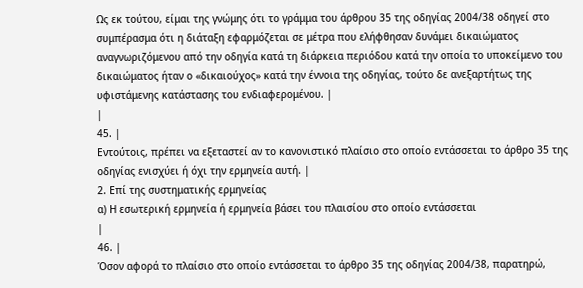Ως εκ τούτου, είμαι της γνώμης ότι το γράμμα του άρθρου 35 της οδηγίας 2004/38 οδηγεί στο συμπέρασμα ότι η διάταξη εφαρμόζεται σε μέτρα που ελήφθησαν δυνάμει δικαιώματος αναγνωριζόμενου από την οδηγία κατά τη διάρκεια περιόδου κατά την οποία το υποκείμενο του δικαιώματος ήταν ο «δικαιούχος» κατά την έννοια της οδηγίας, τούτο δε ανεξαρτήτως της υφιστάμενης κατάστασης του ενδιαφερομένου. |
|
45. |
Εντούτοις, πρέπει να εξεταστεί αν το κανονιστικό πλαίσιο στο οποίο εντάσσεται το άρθρο 35 της οδηγίας ενισχύει ή όχι την ερμηνεία αυτή. |
2. Επί της συστηματικής ερμηνείας
α) Η εσωτερική ερμηνεία ή ερμηνεία βάσει του πλαισίου στο οποίο εντάσσεται
|
46. |
Όσον αφορά το πλαίσιο στο οποίο εντάσσεται το άρθρο 35 της οδηγίας 2004/38, παρατηρώ,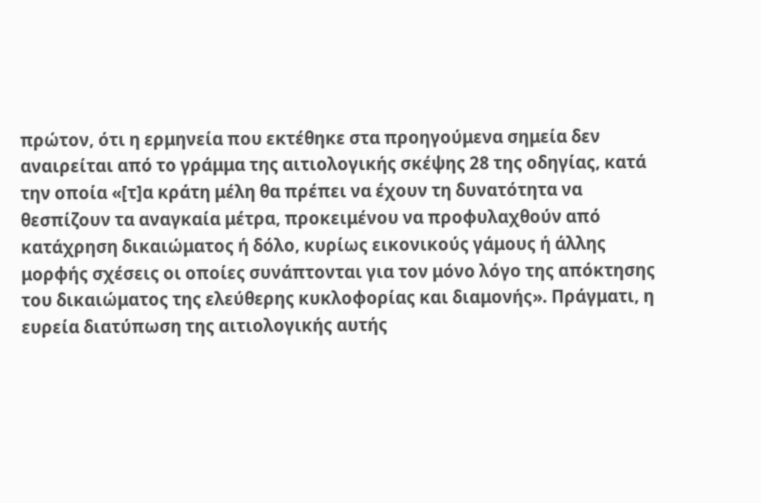πρώτον, ότι η ερμηνεία που εκτέθηκε στα προηγούμενα σημεία δεν αναιρείται από το γράμμα της αιτιολογικής σκέψης 28 της οδηγίας, κατά την οποία «[τ]α κράτη μέλη θα πρέπει να έχουν τη δυνατότητα να θεσπίζουν τα αναγκαία μέτρα, προκειμένου να προφυλαχθούν από κατάχρηση δικαιώματος ή δόλο, κυρίως εικονικούς γάμους ή άλλης μορφής σχέσεις οι οποίες συνάπτονται για τον μόνο λόγο της απόκτησης του δικαιώματος της ελεύθερης κυκλοφορίας και διαμονής». Πράγματι, η ευρεία διατύπωση της αιτιολογικής αυτής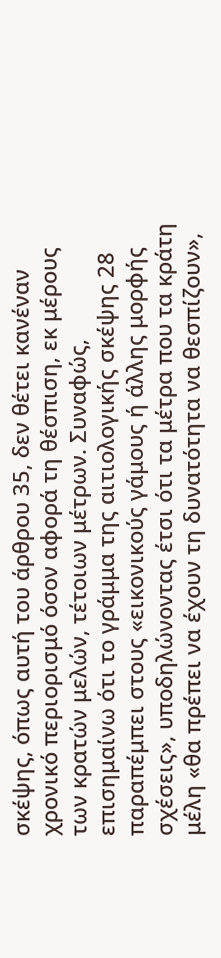σκέψης, όπως αυτή του άρθρου 35, δεν θέτει κανέναν χρονικό περιορισμό όσον αφορά τη θέσπιση, εκ μέρους των κρατών μελών, τέτοιων μέτρων. Συναφώς, επισημαίνω ότι το γράμμα της αιτιολογικής σκέψης 28 παραπέμπει στους «εικονικούς γάμους ή άλλης μορφής σχέσεις», υποδηλώνοντας έτσι ότι τα μέτρα που τα κράτη μέλη «θα πρέπει να έχουν τη δυνατότητα να θεσπίζουν»,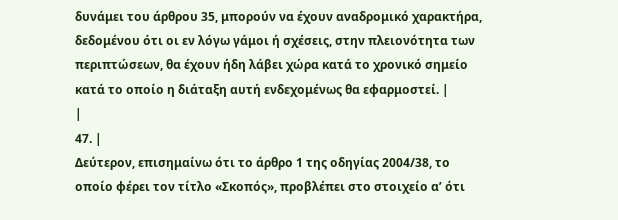δυνάμει του άρθρου 35, μπορούν να έχουν αναδρομικό χαρακτήρα, δεδομένου ότι οι εν λόγω γάμοι ή σχέσεις, στην πλειονότητα των περιπτώσεων, θα έχουν ήδη λάβει χώρα κατά το χρονικό σημείο κατά το οποίο η διάταξη αυτή ενδεχομένως θα εφαρμοστεί. |
|
47. |
Δεύτερον, επισημαίνω ότι το άρθρο 1 της οδηγίας 2004/38, το οποίο φέρει τον τίτλο «Σκοπός», προβλέπει στο στοιχείο αʹ ότι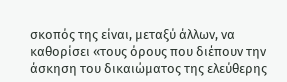σκοπός της είναι, μεταξύ άλλων, να καθορίσει «τους όρους που διέπουν την άσκηση του δικαιώματος της ελεύθερης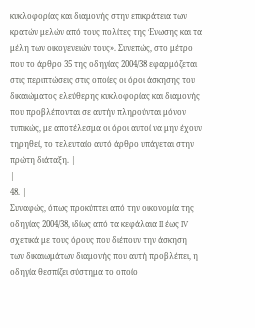κυκλοφορίας και διαμονής στην επικράτεια των κρατών μελών από τους πολίτες της Ένωσης και τα μέλη των οικογενειών τους». Συνεπώς, στο μέτρο που το άρθρο 35 της οδηγίας 2004/38 εφαρμόζεται στις περιπτώσεις στις οποίες οι όροι άσκησης του δικαιώματος ελεύθερης κυκλοφορίας και διαμονής που προβλέπονται σε αυτήν πληρούνται μόνον τυπικώς, με αποτέλεσμα οι όροι αυτοί να μην έχουν τηρηθεί, το τελευταίο αυτό άρθρο υπάγεται στην πρώτη διάταξη. |
|
48. |
Συναφώς, όπως προκύπτει από την οικονομία της οδηγίας 2004/38, ιδίως από τα κεφάλαια II έως IV σχετικά με τους όρους που διέπουν την άσκηση των δικαιωμάτων διαμονής που αυτή προβλέπει, η οδηγία θεσπίζει σύστημα το οποίο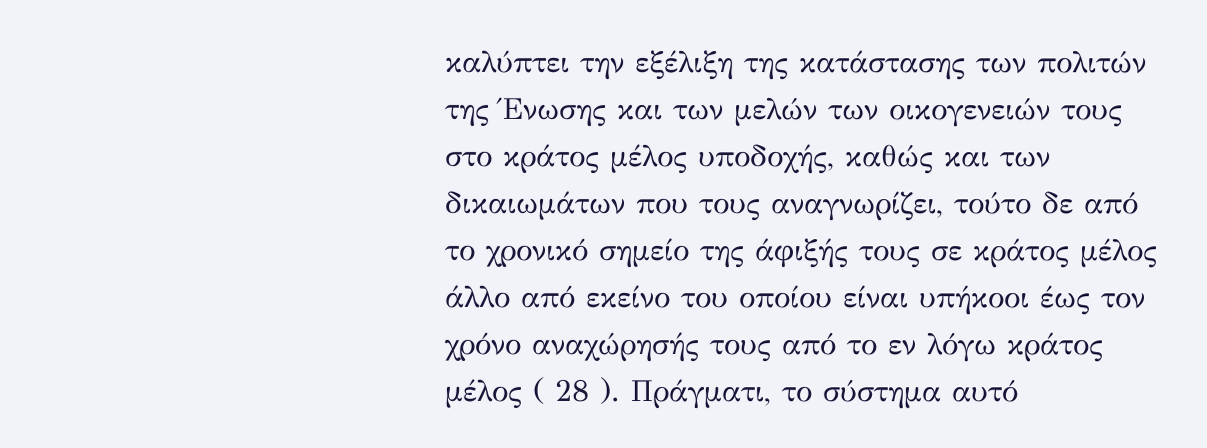καλύπτει την εξέλιξη της κατάστασης των πολιτών της Ένωσης και των μελών των οικογενειών τους στο κράτος μέλος υποδοχής, καθώς και των δικαιωμάτων που τους αναγνωρίζει, τούτο δε από το χρονικό σημείο της άφιξής τους σε κράτος μέλος άλλο από εκείνο του οποίου είναι υπήκοοι έως τον χρόνο αναχώρησής τους από το εν λόγω κράτος μέλος ( 28 ). Πράγματι, το σύστημα αυτό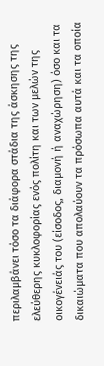περιλαμβάνει τόσο τα διάφορα στάδια της άσκησης της ελεύθερης κυκλοφορίας ενός πολίτη και των μελών της οικογένειάς του (είσοδος, διαμονή ή αναχώρηση) όσο και τα δικαιώματα που απολαύουν τα πρόσωπα αυτά και τα οποία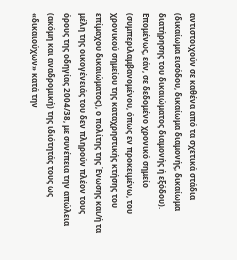αντιστοιχούν σε καθένα από τα σχετικά στάδια (δικαίωμα εισόδου, δικαίωμα διαμονής, δικαίωμα διατήρησης του δικαιώματος διαμονής ή εξόδου). Επομένως, εάν, σε δεδομένο χρονικό σημείο (συμπεριλαμβανομένου, όπως εν προκειμένω, του χρονικού σημείου της καταχρηστικής κτήσης του επίμαχου δικαιώματος), ο πολίτης της Ένωσης και/ή τα μέλη της οικογένειάς του δεν πληρούν πλέον τους όρους της οδηγίας 2004/38, με συνέπεια την απώλεια (ακόμη και αναδρομική) της ιδιότητάς τους ως «δικαιούχων» κατά την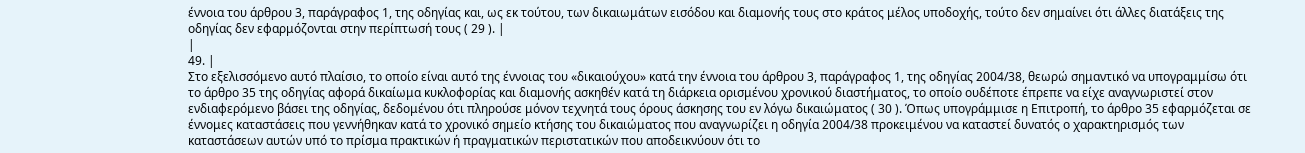έννοια του άρθρου 3, παράγραφος 1, της οδηγίας και, ως εκ τούτου, των δικαιωμάτων εισόδου και διαμονής τους στο κράτος μέλος υποδοχής, τούτο δεν σημαίνει ότι άλλες διατάξεις της οδηγίας δεν εφαρμόζονται στην περίπτωσή τους ( 29 ). |
|
49. |
Στο εξελισσόμενο αυτό πλαίσιο, το οποίο είναι αυτό της έννοιας του «δικαιούχου» κατά την έννοια του άρθρου 3, παράγραφος 1, της οδηγίας 2004/38, θεωρώ σημαντικό να υπογραμμίσω ότι το άρθρο 35 της οδηγίας αφορά δικαίωμα κυκλοφορίας και διαμονής ασκηθέν κατά τη διάρκεια ορισμένου χρονικού διαστήματος, το οποίο ουδέποτε έπρεπε να είχε αναγνωριστεί στον ενδιαφερόμενο βάσει της οδηγίας, δεδομένου ότι πληρούσε μόνον τεχνητά τους όρους άσκησης του εν λόγω δικαιώματος ( 30 ). Όπως υπογράμμισε η Επιτροπή, το άρθρο 35 εφαρμόζεται σε έννομες καταστάσεις που γεννήθηκαν κατά το χρονικό σημείο κτήσης του δικαιώματος που αναγνωρίζει η οδηγία 2004/38 προκειμένου να καταστεί δυνατός ο χαρακτηρισμός των καταστάσεων αυτών υπό το πρίσμα πρακτικών ή πραγματικών περιστατικών που αποδεικνύουν ότι το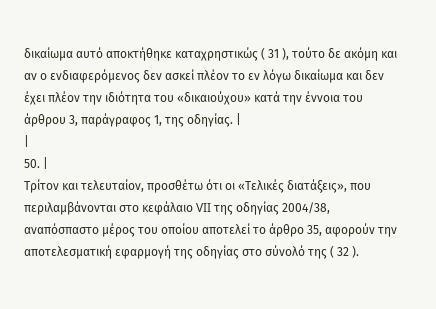δικαίωμα αυτό αποκτήθηκε καταχρηστικώς ( 31 ), τούτο δε ακόμη και αν ο ενδιαφερόμενος δεν ασκεί πλέον το εν λόγω δικαίωμα και δεν έχει πλέον την ιδιότητα του «δικαιούχου» κατά την έννοια του άρθρου 3, παράγραφος 1, της οδηγίας. |
|
50. |
Τρίτον και τελευταίον, προσθέτω ότι οι «Τελικές διατάξεις», που περιλαμβάνονται στο κεφάλαιο VII της οδηγίας 2004/38, αναπόσπαστο μέρος του οποίου αποτελεί το άρθρο 35, αφορούν την αποτελεσματική εφαρμογή της οδηγίας στο σύνολό της ( 32 ).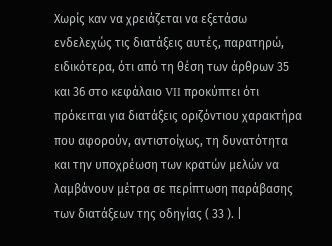Χωρίς καν να χρειάζεται να εξετάσω ενδελεχώς τις διατάξεις αυτές, παρατηρώ, ειδικότερα, ότι από τη θέση των άρθρων 35 και 36 στο κεφάλαιο VII προκύπτει ότι πρόκειται για διατάξεις οριζόντιου χαρακτήρα που αφορούν, αντιστοίχως, τη δυνατότητα και την υποχρέωση των κρατών μελών να λαμβάνουν μέτρα σε περίπτωση παράβασης των διατάξεων της οδηγίας ( 33 ). |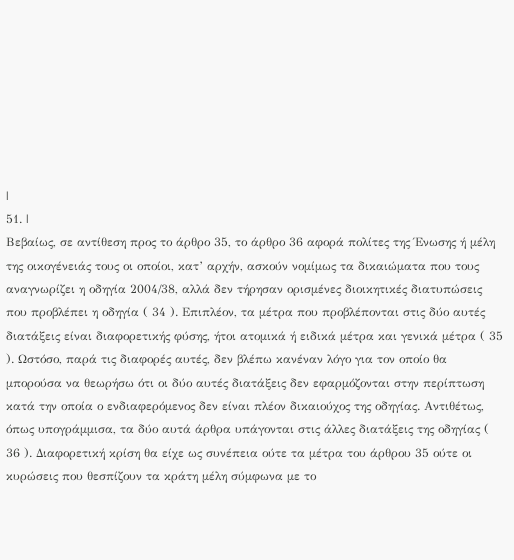|
51. |
Βεβαίως, σε αντίθεση προς το άρθρο 35, το άρθρο 36 αφορά πολίτες της Ένωσης ή μέλη της οικογένειάς τους οι οποίοι, κατ’ αρχήν, ασκούν νομίμως τα δικαιώματα που τους αναγνωρίζει η οδηγία 2004/38, αλλά δεν τήρησαν ορισμένες διοικητικές διατυπώσεις που προβλέπει η οδηγία ( 34 ). Επιπλέον, τα μέτρα που προβλέπονται στις δύο αυτές διατάξεις είναι διαφορετικής φύσης, ήτοι ατομικά ή ειδικά μέτρα και γενικά μέτρα ( 35 ). Ωστόσο, παρά τις διαφορές αυτές, δεν βλέπω κανέναν λόγο για τον οποίο θα μπορούσα να θεωρήσω ότι οι δύο αυτές διατάξεις δεν εφαρμόζονται στην περίπτωση κατά την οποία ο ενδιαφερόμενος δεν είναι πλέον δικαιούχος της οδηγίας. Αντιθέτως, όπως υπογράμμισα, τα δύο αυτά άρθρα υπάγονται στις άλλες διατάξεις της οδηγίας ( 36 ). Διαφορετική κρίση θα είχε ως συνέπεια ούτε τα μέτρα του άρθρου 35 ούτε οι κυρώσεις που θεσπίζουν τα κράτη μέλη σύμφωνα με το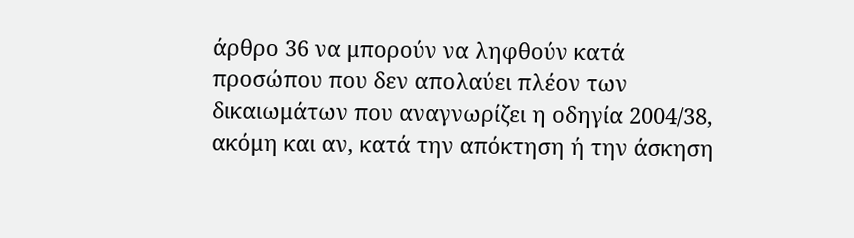άρθρο 36 να μπορούν να ληφθούν κατά προσώπου που δεν απολαύει πλέον των δικαιωμάτων που αναγνωρίζει η οδηγία 2004/38, ακόμη και αν, κατά την απόκτηση ή την άσκηση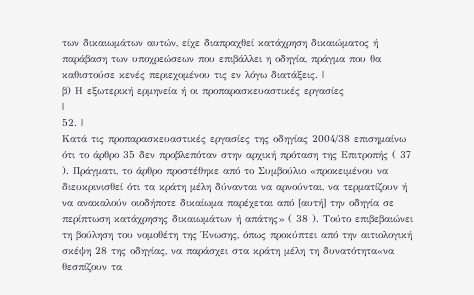των δικαιωμάτων αυτών, είχε διαπραχθεί κατάχρηση δικαιώματος ή παράβαση των υποχρεώσεων που επιβάλλει η οδηγία, πράγμα που θα καθιστούσε κενές περιεχομένου τις εν λόγω διατάξεις. |
β) Η εξωτερική ερμηνεία ή οι προπαρασκευαστικές εργασίες
|
52. |
Κατά τις προπαρασκευαστικές εργασίες της οδηγίας 2004/38 επισημαίνω ότι το άρθρο 35 δεν προβλεπόταν στην αρχική πρόταση της Επιτροπής ( 37 ). Πράγματι, το άρθρο προστέθηκε από το Συμβούλιο «προκειμένου να διευκρινισθεί ότι τα κράτη μέλη δύνανται να αρνούνται, να τερματίζουν ή να ανακαλούν οιοδήποτε δικαίωμα παρέχεται από [αυτή] την οδηγία σε περίπτωση κατάχρησης δικαιωμάτων ή απάτης» ( 38 ). Τούτο επιβεβαιώνει τη βούληση του νομοθέτη της Ένωσης, όπως προκύπτει από την αιτιολογική σκέψη 28 της οδηγίας, να παράσχει στα κράτη μέλη τη δυνατότητα«να θεσπίζουν τα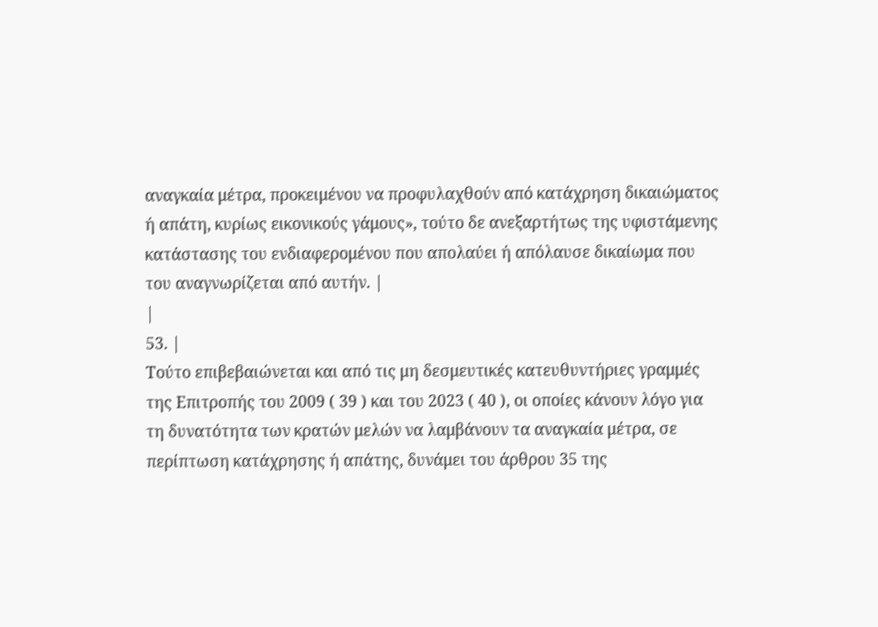αναγκαία μέτρα, προκειμένου να προφυλαχθούν από κατάχρηση δικαιώματος ή απάτη, κυρίως εικονικούς γάμους», τούτο δε ανεξαρτήτως της υφιστάμενης κατάστασης του ενδιαφερομένου που απολαύει ή απόλαυσε δικαίωμα που του αναγνωρίζεται από αυτήν. |
|
53. |
Τούτο επιβεβαιώνεται και από τις μη δεσμευτικές κατευθυντήριες γραμμές της Επιτροπής του 2009 ( 39 ) και του 2023 ( 40 ), οι οποίες κάνουν λόγο για τη δυνατότητα των κρατών μελών να λαμβάνουν τα αναγκαία μέτρα, σε περίπτωση κατάχρησης ή απάτης, δυνάμει του άρθρου 35 της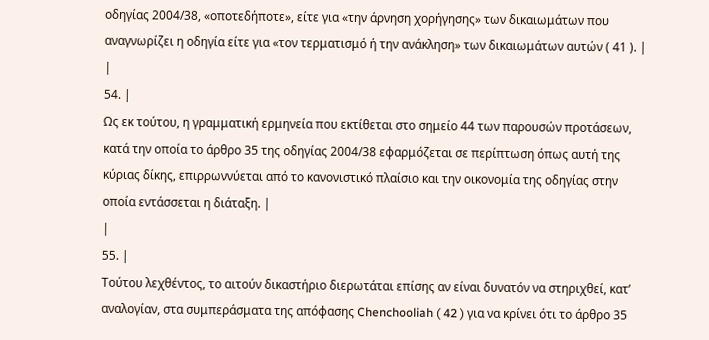οδηγίας 2004/38, «οποτεδήποτε», είτε για «την άρνηση χορήγησης» των δικαιωμάτων που αναγνωρίζει η οδηγία είτε για «τον τερματισμό ή την ανάκληση» των δικαιωμάτων αυτών ( 41 ). |
|
54. |
Ως εκ τούτου, η γραμματική ερμηνεία που εκτίθεται στο σημείο 44 των παρουσών προτάσεων, κατά την οποία το άρθρο 35 της οδηγίας 2004/38 εφαρμόζεται σε περίπτωση όπως αυτή της κύριας δίκης, επιρρωννύεται από το κανονιστικό πλαίσιο και την οικονομία της οδηγίας στην οποία εντάσσεται η διάταξη. |
|
55. |
Τούτου λεχθέντος, το αιτούν δικαστήριο διερωτάται επίσης αν είναι δυνατόν να στηριχθεί, κατ’ αναλογίαν, στα συμπεράσματα της απόφασης Chenchooliah ( 42 ) για να κρίνει ότι το άρθρο 35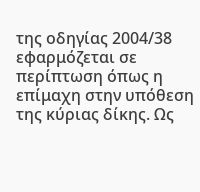της οδηγίας 2004/38 εφαρμόζεται σε περίπτωση όπως η επίμαχη στην υπόθεση της κύριας δίκης. Ως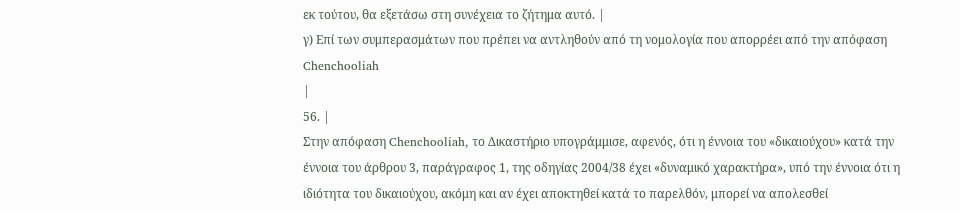εκ τούτου, θα εξετάσω στη συνέχεια το ζήτημα αυτό. |
γ) Επί των συμπερασμάτων που πρέπει να αντληθούν από τη νομολογία που απορρέει από την απόφαση Chenchooliah
|
56. |
Στην απόφαση Chenchooliah, το Δικαστήριο υπογράμμισε, αφενός, ότι η έννοια του «δικαιούχου» κατά την έννοια του άρθρου 3, παράγραφος 1, της οδηγίας 2004/38 έχει «δυναμικό χαρακτήρα», υπό την έννοια ότι η ιδιότητα του δικαιούχου, ακόμη και αν έχει αποκτηθεί κατά το παρελθόν, μπορεί να απολεσθεί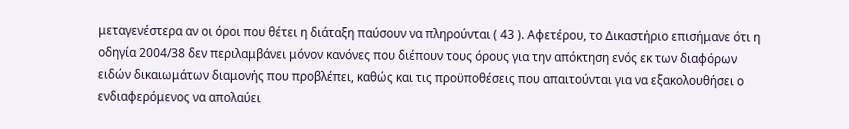μεταγενέστερα αν οι όροι που θέτει η διάταξη παύσουν να πληρούνται ( 43 ). Αφετέρου, το Δικαστήριο επισήμανε ότι η οδηγία 2004/38 δεν περιλαμβάνει μόνον κανόνες που διέπουν τους όρους για την απόκτηση ενός εκ των διαφόρων ειδών δικαιωμάτων διαμονής που προβλέπει, καθώς και τις προϋποθέσεις που απαιτούνται για να εξακολουθήσει ο ενδιαφερόμενος να απολαύει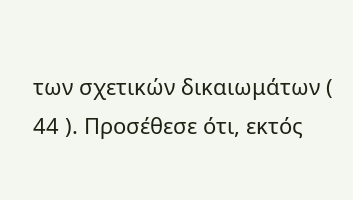των σχετικών δικαιωμάτων ( 44 ). Προσέθεσε ότι, εκτός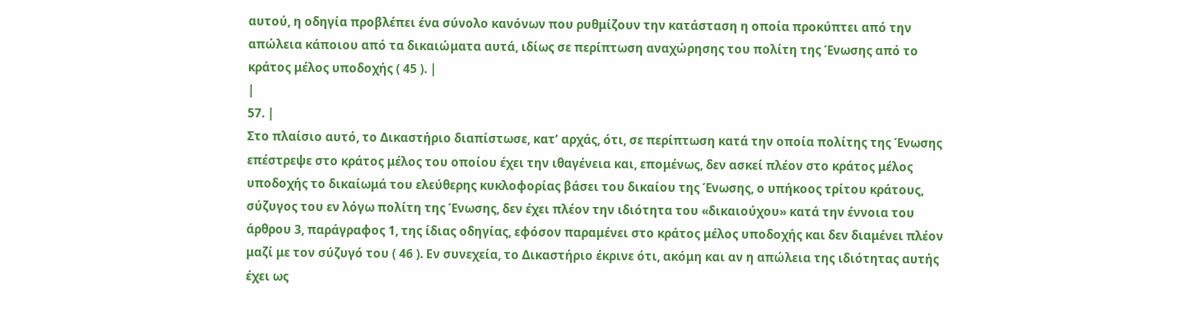αυτού, η οδηγία προβλέπει ένα σύνολο κανόνων που ρυθμίζουν την κατάσταση η οποία προκύπτει από την απώλεια κάποιου από τα δικαιώματα αυτά, ιδίως σε περίπτωση αναχώρησης του πολίτη της Ένωσης από το κράτος μέλος υποδοχής ( 45 ). |
|
57. |
Στο πλαίσιο αυτό, το Δικαστήριο διαπίστωσε, κατ’ αρχάς, ότι, σε περίπτωση κατά την οποία πολίτης της Ένωσης επέστρεψε στο κράτος μέλος του οποίου έχει την ιθαγένεια και, επομένως, δεν ασκεί πλέον στο κράτος μέλος υποδοχής το δικαίωμά του ελεύθερης κυκλοφορίας βάσει του δικαίου της Ένωσης, ο υπήκοος τρίτου κράτους, σύζυγος του εν λόγω πολίτη της Ένωσης, δεν έχει πλέον την ιδιότητα του «δικαιούχου» κατά την έννοια του άρθρου 3, παράγραφος 1, της ίδιας οδηγίας, εφόσον παραμένει στο κράτος μέλος υποδοχής και δεν διαμένει πλέον μαζί με τον σύζυγό του ( 46 ). Εν συνεχεία, το Δικαστήριο έκρινε ότι, ακόμη και αν η απώλεια της ιδιότητας αυτής έχει ως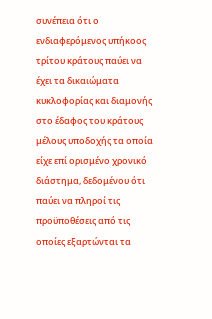συνέπεια ότι ο ενδιαφερόμενος υπήκοος τρίτου κράτους παύει να έχει τα δικαιώματα κυκλοφορίας και διαμονής στο έδαφος του κράτους μέλους υποδοχής τα οποία είχε επί ορισμένο χρονικό διάστημα, δεδομένου ότι παύει να πληροί τις προϋποθέσεις από τις οποίες εξαρτώνται τα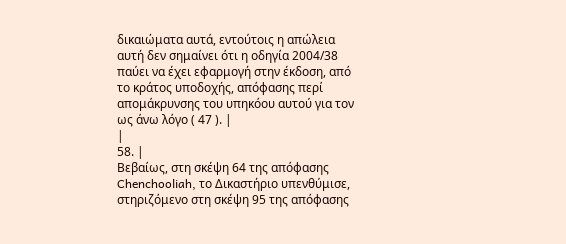δικαιώματα αυτά, εντούτοις η απώλεια αυτή δεν σημαίνει ότι η οδηγία 2004/38 παύει να έχει εφαρμογή στην έκδοση, από το κράτος υποδοχής, απόφασης περί απομάκρυνσης του υπηκόου αυτού για τον ως άνω λόγο ( 47 ). |
|
58. |
Βεβαίως, στη σκέψη 64 της απόφασης Chenchooliah, το Δικαστήριο υπενθύμισε, στηριζόμενο στη σκέψη 95 της απόφασης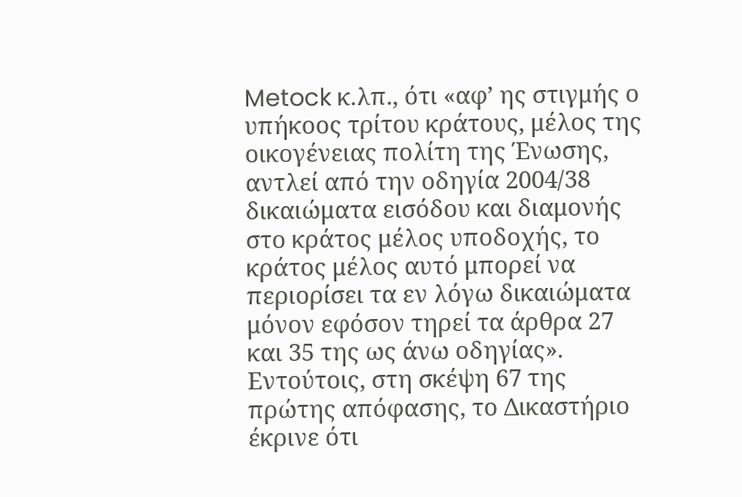Metock κ.λπ., ότι «αφ’ ης στιγμής ο υπήκοος τρίτου κράτους, μέλος της οικογένειας πολίτη της Ένωσης, αντλεί από την οδηγία 2004/38 δικαιώματα εισόδου και διαμονής στο κράτος μέλος υποδοχής, το κράτος μέλος αυτό μπορεί να περιορίσει τα εν λόγω δικαιώματα μόνον εφόσον τηρεί τα άρθρα 27 και 35 της ως άνω οδηγίας». Εντούτοις, στη σκέψη 67 της πρώτης απόφασης, το Δικαστήριο έκρινε ότι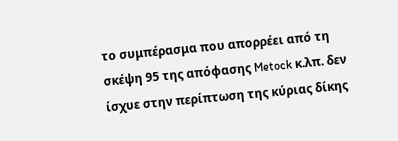το συμπέρασμα που απορρέει από τη σκέψη 95 της απόφασης Metock κ.λπ. δεν ίσχυε στην περίπτωση της κύριας δίκης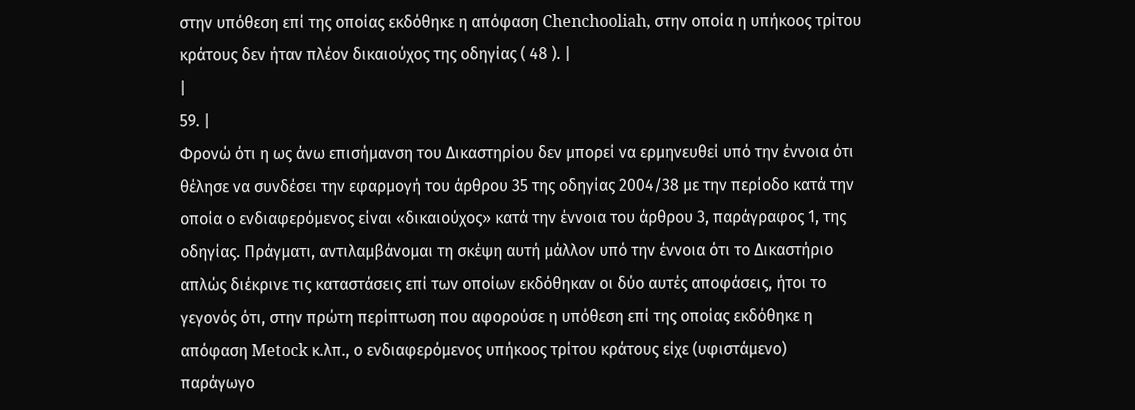στην υπόθεση επί της οποίας εκδόθηκε η απόφαση Chenchooliah, στην οποία η υπήκοος τρίτου κράτους δεν ήταν πλέον δικαιούχος της οδηγίας ( 48 ). |
|
59. |
Φρονώ ότι η ως άνω επισήμανση του Δικαστηρίου δεν μπορεί να ερμηνευθεί υπό την έννοια ότι θέλησε να συνδέσει την εφαρμογή του άρθρου 35 της οδηγίας 2004/38 με την περίοδο κατά την οποία ο ενδιαφερόμενος είναι «δικαιούχος» κατά την έννοια του άρθρου 3, παράγραφος 1, της οδηγίας. Πράγματι, αντιλαμβάνομαι τη σκέψη αυτή μάλλον υπό την έννοια ότι το Δικαστήριο απλώς διέκρινε τις καταστάσεις επί των οποίων εκδόθηκαν οι δύο αυτές αποφάσεις, ήτοι το γεγονός ότι, στην πρώτη περίπτωση που αφορούσε η υπόθεση επί της οποίας εκδόθηκε η απόφαση Metock κ.λπ., ο ενδιαφερόμενος υπήκοος τρίτου κράτους είχε (υφιστάμενο) παράγωγο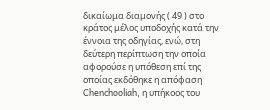δικαίωμα διαμονής ( 49 ) στο κράτος μέλος υποδοχής κατά την έννοια της οδηγίας, ενώ, στη δεύτερη περίπτωση την οποία αφορούσε η υπόθεση επί της οποίας εκδόθηκε η απόφαση Chenchooliah, η υπήκοος του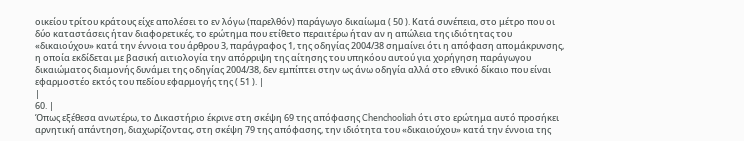οικείου τρίτου κράτους είχε απολέσει το εν λόγω (παρελθόν) παράγωγο δικαίωμα ( 50 ). Κατά συνέπεια, στο μέτρο που οι δύο καταστάσεις ήταν διαφορετικές, το ερώτημα που ετίθετο περαιτέρω ήταν αν η απώλεια της ιδιότητας του «δικαιούχου» κατά την έννοια του άρθρου 3, παράγραφος 1, της οδηγίας 2004/38 σημαίνει ότι η απόφαση απομάκρυνσης, η οποία εκδίδεται με βασική αιτιολογία την απόρριψη της αίτησης του υπηκόου αυτού για χορήγηση παράγωγου δικαιώματος διαμονής δυνάμει της οδηγίας 2004/38, δεν εμπίπτει στην ως άνω οδηγία αλλά στο εθνικό δίκαιο που είναι εφαρμοστέο εκτός του πεδίου εφαρμογής της ( 51 ). |
|
60. |
Όπως εξέθεσα ανωτέρω, το Δικαστήριο έκρινε στη σκέψη 69 της απόφασης Chenchooliah ότι στο ερώτημα αυτό προσήκει αρνητική απάντηση, διαχωρίζοντας, στη σκέψη 79 της απόφασης, την ιδιότητα του «δικαιούχου» κατά την έννοια της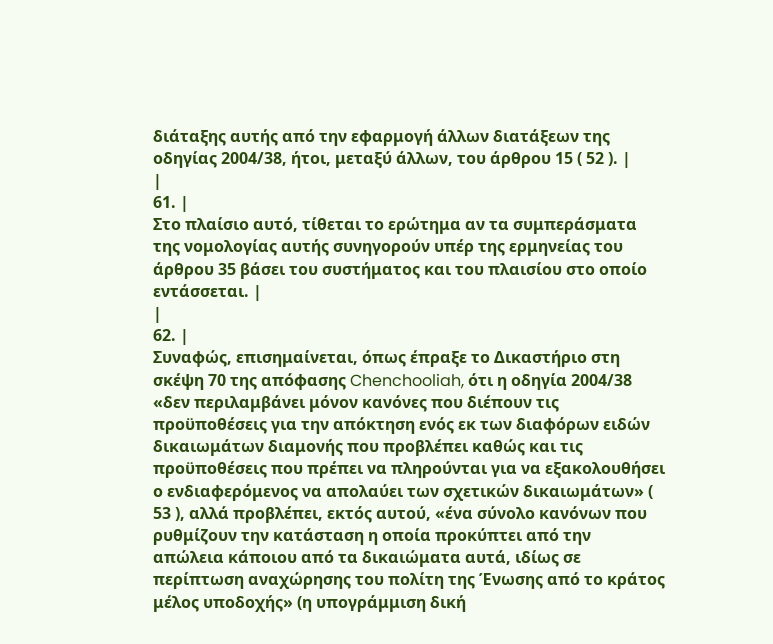διάταξης αυτής από την εφαρμογή άλλων διατάξεων της οδηγίας 2004/38, ήτοι, μεταξύ άλλων, του άρθρου 15 ( 52 ). |
|
61. |
Στο πλαίσιο αυτό, τίθεται το ερώτημα αν τα συμπεράσματα της νομολογίας αυτής συνηγορούν υπέρ της ερμηνείας του άρθρου 35 βάσει του συστήματος και του πλαισίου στο οποίο εντάσσεται. |
|
62. |
Συναφώς, επισημαίνεται, όπως έπραξε το Δικαστήριο στη σκέψη 70 της απόφασης Chenchooliah, ότι η οδηγία 2004/38 «δεν περιλαμβάνει μόνον κανόνες που διέπουν τις προϋποθέσεις για την απόκτηση ενός εκ των διαφόρων ειδών δικαιωμάτων διαμονής που προβλέπει καθώς και τις προϋποθέσεις που πρέπει να πληρούνται για να εξακολουθήσει ο ενδιαφερόμενος να απολαύει των σχετικών δικαιωμάτων» ( 53 ), αλλά προβλέπει, εκτός αυτού, «ένα σύνολο κανόνων που ρυθμίζουν την κατάσταση η οποία προκύπτει από την απώλεια κάποιου από τα δικαιώματα αυτά, ιδίως σε περίπτωση αναχώρησης του πολίτη της Ένωσης από το κράτος μέλος υποδοχής» (η υπογράμμιση δική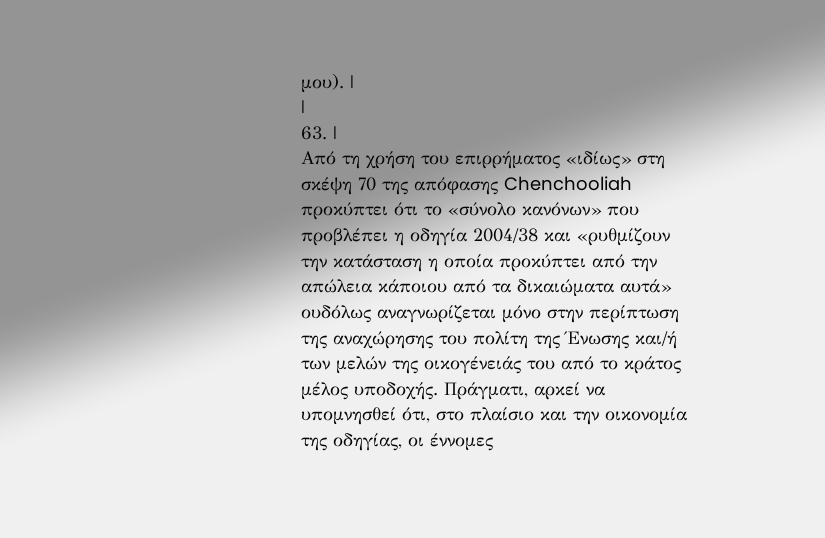μου). |
|
63. |
Από τη χρήση του επιρρήματος «ιδίως» στη σκέψη 70 της απόφασης Chenchooliah προκύπτει ότι το «σύνολο κανόνων» που προβλέπει η οδηγία 2004/38 και «ρυθμίζουν την κατάσταση η οποία προκύπτει από την απώλεια κάποιου από τα δικαιώματα αυτά» ουδόλως αναγνωρίζεται μόνο στην περίπτωση της αναχώρησης του πολίτη της Ένωσης και/ή των μελών της οικογένειάς του από το κράτος μέλος υποδοχής. Πράγματι, αρκεί να υπομνησθεί ότι, στο πλαίσιο και την οικονομία της οδηγίας, οι έννομες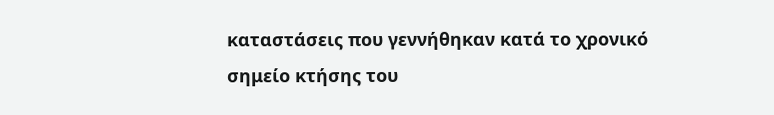καταστάσεις που γεννήθηκαν κατά το χρονικό σημείο κτήσης του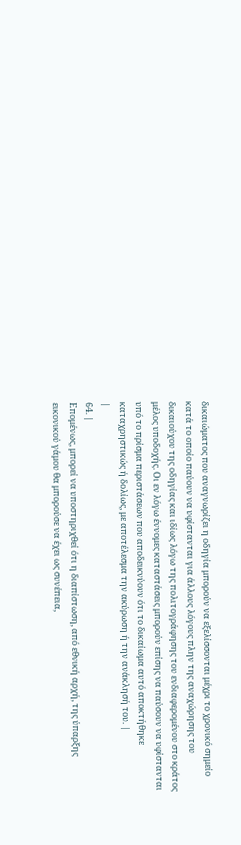δικαιώματος που αναγνωρίζει η οδηγία μπορούν να εξελίσσονται μέχρι το χρονικό σημείο κατά το οποίο παύουν να υφίστανται για άλλους λόγους πλην της αναχώρησης του δικαιούχου της οδηγίας και ιδίως λόγω της πολιτογράφησης του ενδιαφερομένου στο κράτος μέλος υποδοχής. Οι εν λόγω έννομες καταστάσεις μπορούν επίσης να παύσουν να υφίστανται υπό το πρίσμα περιστάσεων που αποδεικνύουν ότι το δικαίωμα αυτό αποκτήθηκε καταχρηστικώς ή δολίως, με αποτέλεσμα την ακύρωση ή την ανάκλησή του. |
|
64. |
Επομένως, μπορεί να υποστηριχθεί ότι η διαπίστωση, από εθνική αρχή, της ύπαρξης εικονικού γάμου θα μπορούσε να έχει ως συνέπεια,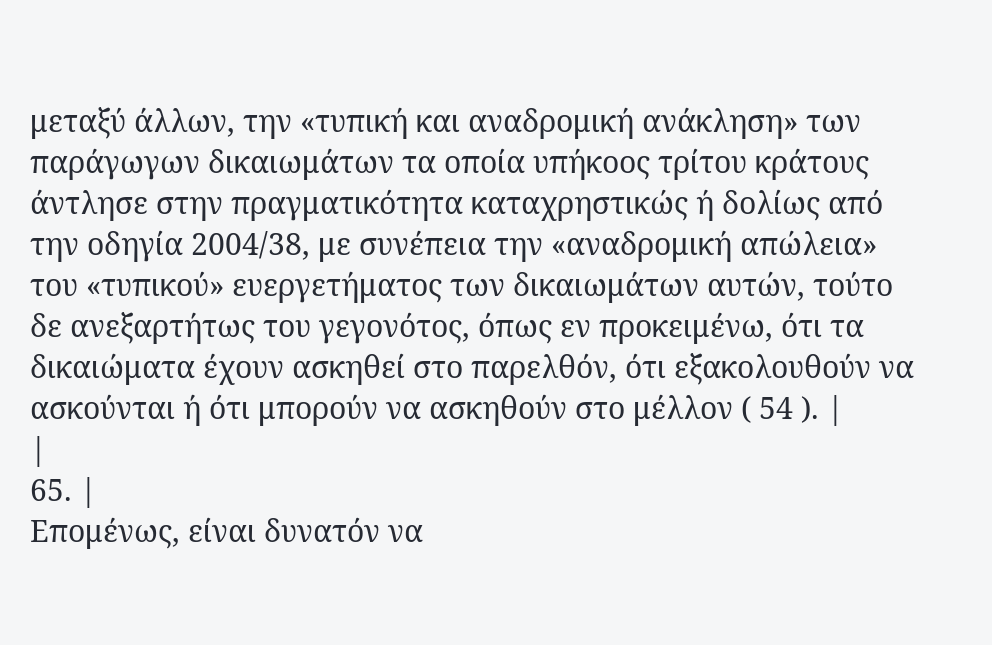μεταξύ άλλων, την «τυπική και αναδρομική ανάκληση» των παράγωγων δικαιωμάτων τα οποία υπήκοος τρίτου κράτους άντλησε στην πραγματικότητα καταχρηστικώς ή δολίως από την οδηγία 2004/38, με συνέπεια την «αναδρομική απώλεια» του «τυπικού» ευεργετήματος των δικαιωμάτων αυτών, τούτο δε ανεξαρτήτως του γεγονότος, όπως εν προκειμένω, ότι τα δικαιώματα έχουν ασκηθεί στο παρελθόν, ότι εξακολουθούν να ασκούνται ή ότι μπορούν να ασκηθούν στο μέλλον ( 54 ). |
|
65. |
Επομένως, είναι δυνατόν να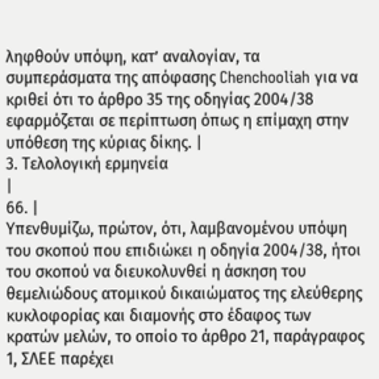ληφθούν υπόψη, κατ’ αναλογίαν, τα συμπεράσματα της απόφασης Chenchooliah για να κριθεί ότι το άρθρο 35 της οδηγίας 2004/38 εφαρμόζεται σε περίπτωση όπως η επίμαχη στην υπόθεση της κύριας δίκης. |
3. Τελολογική ερμηνεία
|
66. |
Υπενθυμίζω, πρώτον, ότι, λαμβανομένου υπόψη του σκοπού που επιδιώκει η οδηγία 2004/38, ήτοι του σκοπού να διευκολυνθεί η άσκηση του θεμελιώδους ατομικού δικαιώματος της ελεύθερης κυκλοφορίας και διαμονής στο έδαφος των κρατών μελών, το οποίο το άρθρο 21, παράγραφος 1, ΣΛΕΕ παρέχει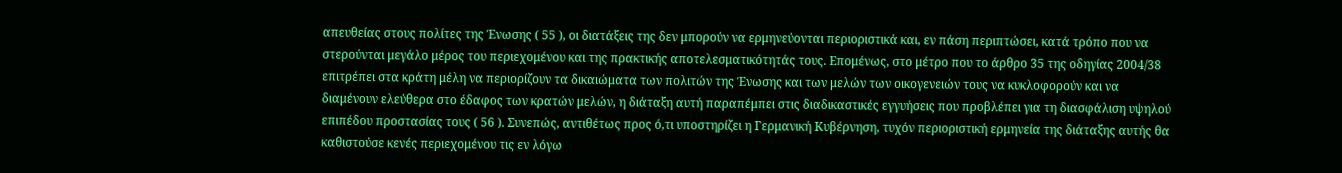απευθείας στους πολίτες της Ένωσης ( 55 ), οι διατάξεις της δεν μπορούν να ερμηνεύονται περιοριστικά και, εν πάση περιπτώσει, κατά τρόπο που να στερούνται μεγάλο μέρος του περιεχομένου και της πρακτικής αποτελεσματικότητάς τους. Επομένως, στο μέτρο που το άρθρο 35 της οδηγίας 2004/38 επιτρέπει στα κράτη μέλη να περιορίζουν τα δικαιώματα των πολιτών της Ένωσης και των μελών των οικογενειών τους να κυκλοφορούν και να διαμένουν ελεύθερα στο έδαφος των κρατών μελών, η διάταξη αυτή παραπέμπει στις διαδικαστικές εγγυήσεις που προβλέπει για τη διασφάλιση υψηλού επιπέδου προστασίας τους ( 56 ). Συνεπώς, αντιθέτως προς ό,τι υποστηρίζει η Γερμανική Κυβέρνηση, τυχόν περιοριστική ερμηνεία της διάταξης αυτής θα καθιστούσε κενές περιεχομένου τις εν λόγω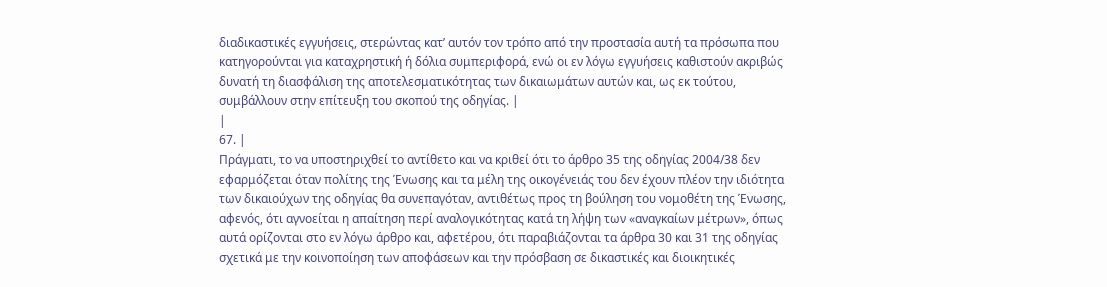διαδικαστικές εγγυήσεις, στερώντας κατ’ αυτόν τον τρόπο από την προστασία αυτή τα πρόσωπα που κατηγορούνται για καταχρηστική ή δόλια συμπεριφορά, ενώ οι εν λόγω εγγυήσεις καθιστούν ακριβώς δυνατή τη διασφάλιση της αποτελεσματικότητας των δικαιωμάτων αυτών και, ως εκ τούτου, συμβάλλουν στην επίτευξη του σκοπού της οδηγίας. |
|
67. |
Πράγματι, το να υποστηριχθεί το αντίθετο και να κριθεί ότι το άρθρο 35 της οδηγίας 2004/38 δεν εφαρμόζεται όταν πολίτης της Ένωσης και τα μέλη της οικογένειάς του δεν έχουν πλέον την ιδιότητα των δικαιούχων της οδηγίας θα συνεπαγόταν, αντιθέτως προς τη βούληση του νομοθέτη της Ένωσης, αφενός, ότι αγνοείται η απαίτηση περί αναλογικότητας κατά τη λήψη των «αναγκαίων μέτρων», όπως αυτά ορίζονται στο εν λόγω άρθρο και, αφετέρου, ότι παραβιάζονται τα άρθρα 30 και 31 της οδηγίας σχετικά με την κοινοποίηση των αποφάσεων και την πρόσβαση σε δικαστικές και διοικητικές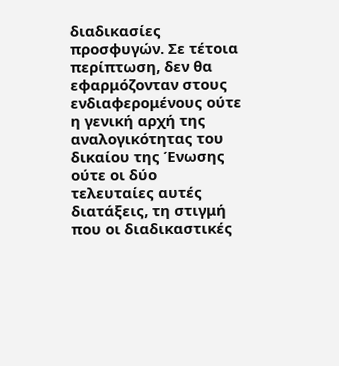διαδικασίες προσφυγών. Σε τέτοια περίπτωση, δεν θα εφαρμόζονταν στους ενδιαφερομένους ούτε η γενική αρχή της αναλογικότητας του δικαίου της Ένωσης ούτε οι δύο τελευταίες αυτές διατάξεις, τη στιγμή που οι διαδικαστικές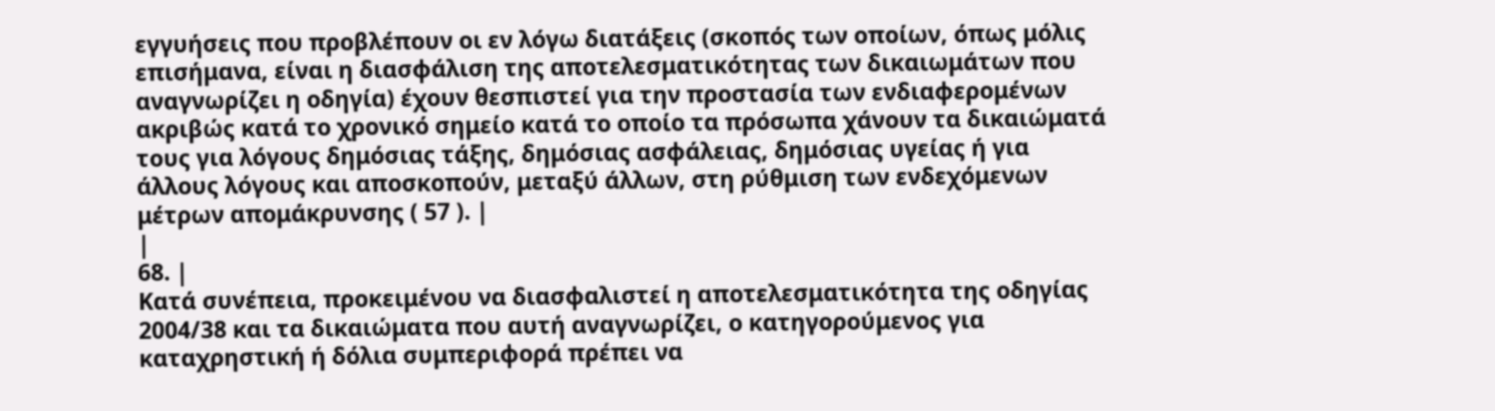εγγυήσεις που προβλέπουν οι εν λόγω διατάξεις (σκοπός των οποίων, όπως μόλις επισήμανα, είναι η διασφάλιση της αποτελεσματικότητας των δικαιωμάτων που αναγνωρίζει η οδηγία) έχουν θεσπιστεί για την προστασία των ενδιαφερομένων ακριβώς κατά το χρονικό σημείο κατά το οποίο τα πρόσωπα χάνουν τα δικαιώματά τους για λόγους δημόσιας τάξης, δημόσιας ασφάλειας, δημόσιας υγείας ή για άλλους λόγους και αποσκοπούν, μεταξύ άλλων, στη ρύθμιση των ενδεχόμενων μέτρων απομάκρυνσης ( 57 ). |
|
68. |
Κατά συνέπεια, προκειμένου να διασφαλιστεί η αποτελεσματικότητα της οδηγίας 2004/38 και τα δικαιώματα που αυτή αναγνωρίζει, ο κατηγορούμενος για καταχρηστική ή δόλια συμπεριφορά πρέπει να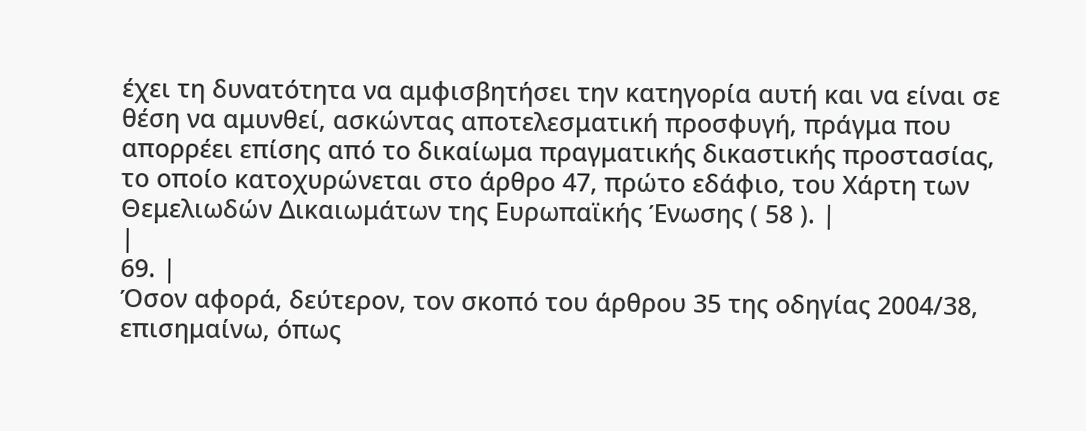έχει τη δυνατότητα να αμφισβητήσει την κατηγορία αυτή και να είναι σε θέση να αμυνθεί, ασκώντας αποτελεσματική προσφυγή, πράγμα που απορρέει επίσης από το δικαίωμα πραγματικής δικαστικής προστασίας, το οποίο κατοχυρώνεται στο άρθρο 47, πρώτο εδάφιο, του Χάρτη των Θεμελιωδών Δικαιωμάτων της Ευρωπαϊκής Ένωσης ( 58 ). |
|
69. |
Όσον αφορά, δεύτερον, τον σκοπό του άρθρου 35 της οδηγίας 2004/38, επισημαίνω, όπως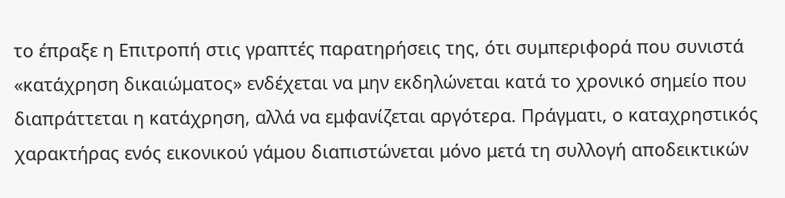το έπραξε η Επιτροπή στις γραπτές παρατηρήσεις της, ότι συμπεριφορά που συνιστά «κατάχρηση δικαιώματος» ενδέχεται να μην εκδηλώνεται κατά το χρονικό σημείο που διαπράττεται η κατάχρηση, αλλά να εμφανίζεται αργότερα. Πράγματι, ο καταχρηστικός χαρακτήρας ενός εικονικού γάμου διαπιστώνεται μόνο μετά τη συλλογή αποδεικτικών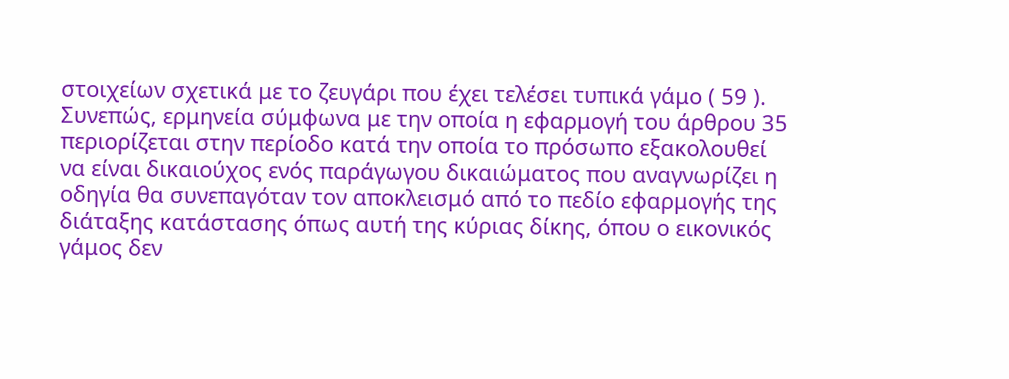στοιχείων σχετικά με το ζευγάρι που έχει τελέσει τυπικά γάμο ( 59 ). Συνεπώς, ερμηνεία σύμφωνα με την οποία η εφαρμογή του άρθρου 35 περιορίζεται στην περίοδο κατά την οποία το πρόσωπο εξακολουθεί να είναι δικαιούχος ενός παράγωγου δικαιώματος που αναγνωρίζει η οδηγία θα συνεπαγόταν τον αποκλεισμό από το πεδίο εφαρμογής της διάταξης κατάστασης όπως αυτή της κύριας δίκης, όπου ο εικονικός γάμος δεν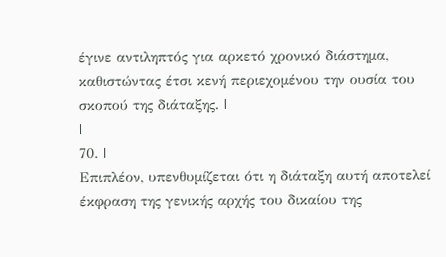έγινε αντιληπτός για αρκετό χρονικό διάστημα, καθιστώντας έτσι κενή περιεχομένου την ουσία του σκοπού της διάταξης. |
|
70. |
Επιπλέον, υπενθυμίζεται ότι η διάταξη αυτή αποτελεί έκφραση της γενικής αρχής του δικαίου της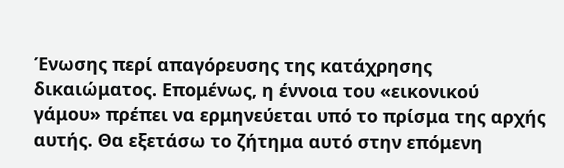Ένωσης περί απαγόρευσης της κατάχρησης δικαιώματος. Επομένως, η έννοια του «εικονικού γάμου» πρέπει να ερμηνεύεται υπό το πρίσμα της αρχής αυτής. Θα εξετάσω το ζήτημα αυτό στην επόμενη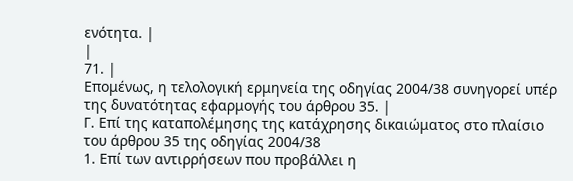ενότητα. |
|
71. |
Επομένως, η τελολογική ερμηνεία της οδηγίας 2004/38 συνηγορεί υπέρ της δυνατότητας εφαρμογής του άρθρου 35. |
Γ. Επί της καταπολέμησης της κατάχρησης δικαιώματος στο πλαίσιο του άρθρου 35 της οδηγίας 2004/38
1. Επί των αντιρρήσεων που προβάλλει η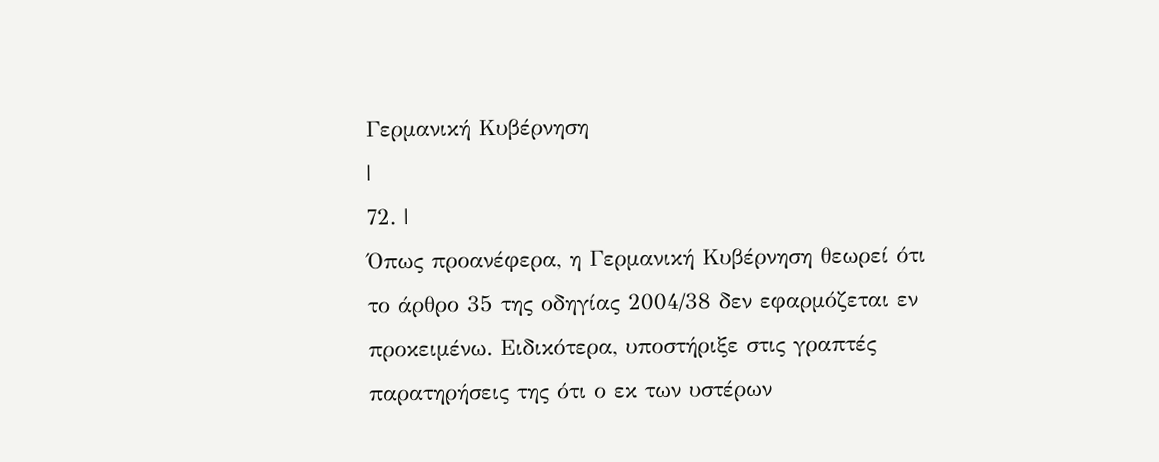Γερμανική Κυβέρνηση
|
72. |
Όπως προανέφερα, η Γερμανική Κυβέρνηση θεωρεί ότι το άρθρο 35 της οδηγίας 2004/38 δεν εφαρμόζεται εν προκειμένω. Ειδικότερα, υποστήριξε στις γραπτές παρατηρήσεις της ότι ο εκ των υστέρων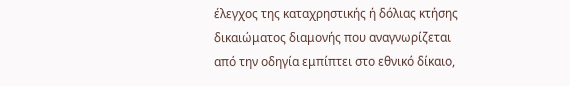έλεγχος της καταχρηστικής ή δόλιας κτήσης δικαιώματος διαμονής που αναγνωρίζεται από την οδηγία εμπίπτει στο εθνικό δίκαιο,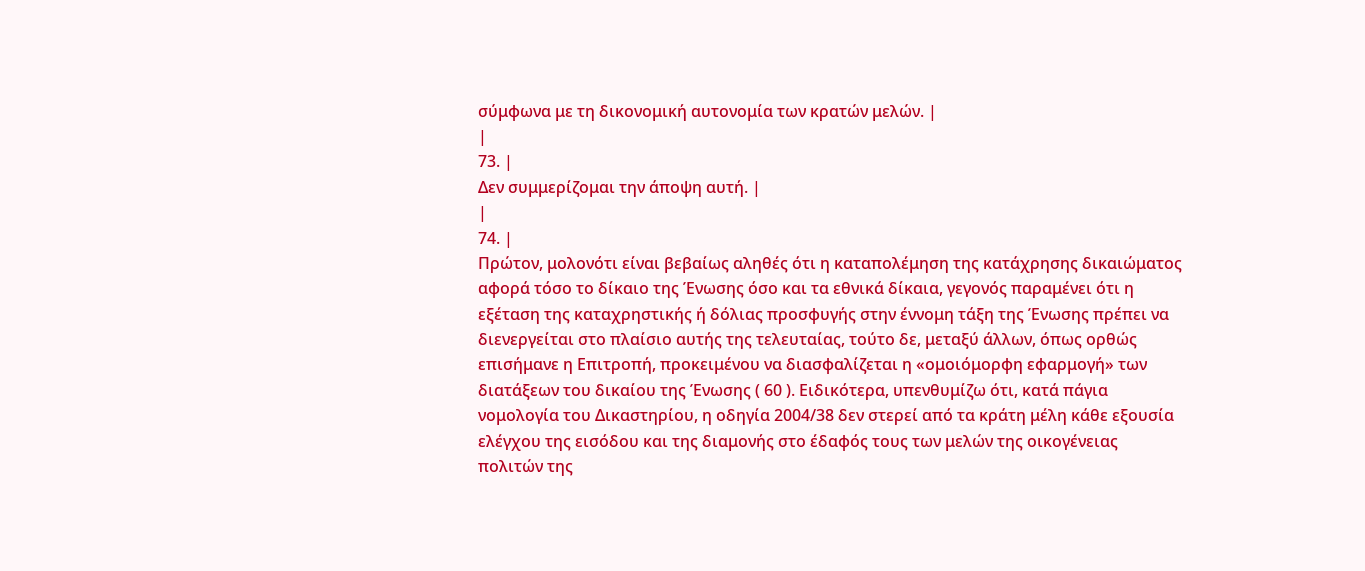σύμφωνα με τη δικονομική αυτονομία των κρατών μελών. |
|
73. |
Δεν συμμερίζομαι την άποψη αυτή. |
|
74. |
Πρώτον, μολονότι είναι βεβαίως αληθές ότι η καταπολέμηση της κατάχρησης δικαιώματος αφορά τόσο το δίκαιο της Ένωσης όσο και τα εθνικά δίκαια, γεγονός παραμένει ότι η εξέταση της καταχρηστικής ή δόλιας προσφυγής στην έννομη τάξη της Ένωσης πρέπει να διενεργείται στο πλαίσιο αυτής της τελευταίας, τούτο δε, μεταξύ άλλων, όπως ορθώς επισήμανε η Επιτροπή, προκειμένου να διασφαλίζεται η «ομοιόμορφη εφαρμογή» των διατάξεων του δικαίου της Ένωσης ( 60 ). Ειδικότερα, υπενθυμίζω ότι, κατά πάγια νομολογία του Δικαστηρίου, η οδηγία 2004/38 δεν στερεί από τα κράτη μέλη κάθε εξουσία ελέγχου της εισόδου και της διαμονής στο έδαφός τους των μελών της οικογένειας πολιτών της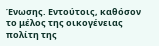Ένωσης. Εντούτοις, καθόσον το μέλος της οικογένειας πολίτη της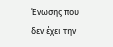Ένωσης που δεν έχει την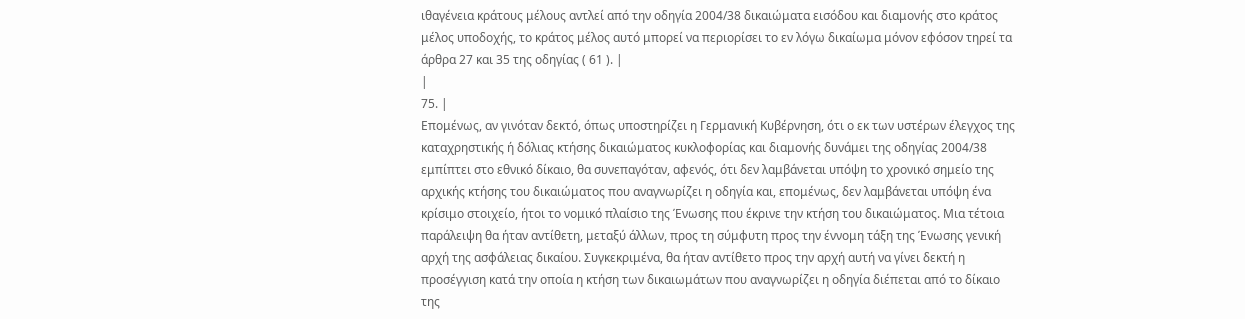ιθαγένεια κράτους μέλους αντλεί από την οδηγία 2004/38 δικαιώματα εισόδου και διαμονής στο κράτος μέλος υποδοχής, το κράτος μέλος αυτό μπορεί να περιορίσει το εν λόγω δικαίωμα μόνον εφόσον τηρεί τα άρθρα 27 και 35 της οδηγίας ( 61 ). |
|
75. |
Επομένως, αν γινόταν δεκτό, όπως υποστηρίζει η Γερμανική Κυβέρνηση, ότι ο εκ των υστέρων έλεγχος της καταχρηστικής ή δόλιας κτήσης δικαιώματος κυκλοφορίας και διαμονής δυνάμει της οδηγίας 2004/38 εμπίπτει στο εθνικό δίκαιο, θα συνεπαγόταν, αφενός, ότι δεν λαμβάνεται υπόψη το χρονικό σημείο της αρχικής κτήσης του δικαιώματος που αναγνωρίζει η οδηγία και, επομένως, δεν λαμβάνεται υπόψη ένα κρίσιμο στοιχείο, ήτοι το νομικό πλαίσιο της Ένωσης που έκρινε την κτήση του δικαιώματος. Μια τέτοια παράλειψη θα ήταν αντίθετη, μεταξύ άλλων, προς τη σύμφυτη προς την έννομη τάξη της Ένωσης γενική αρχή της ασφάλειας δικαίου. Συγκεκριμένα, θα ήταν αντίθετο προς την αρχή αυτή να γίνει δεκτή η προσέγγιση κατά την οποία η κτήση των δικαιωμάτων που αναγνωρίζει η οδηγία διέπεται από το δίκαιο της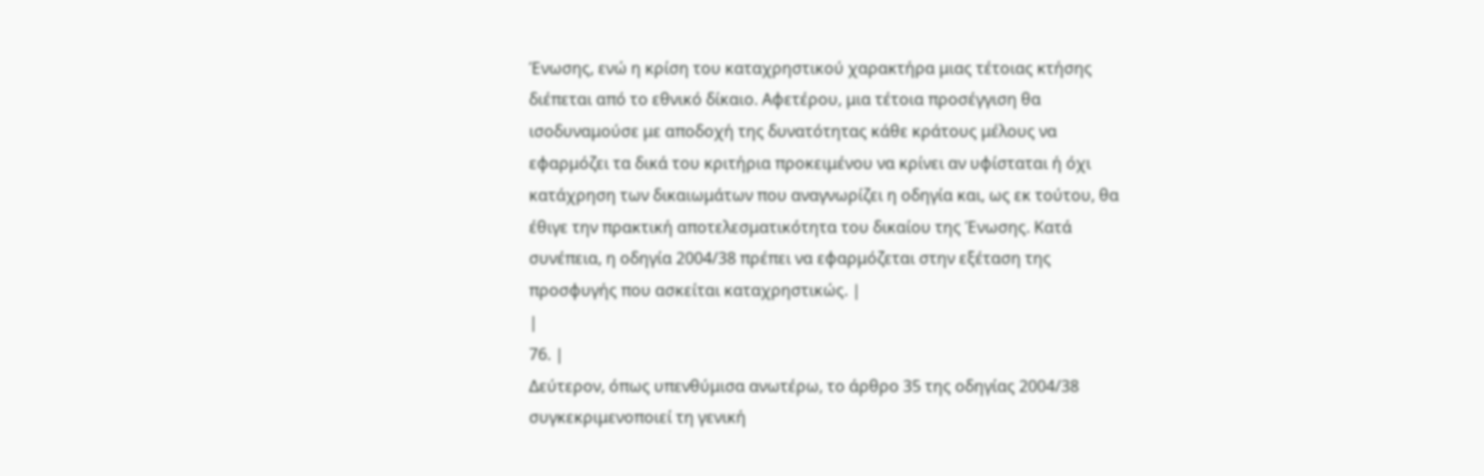Ένωσης, ενώ η κρίση του καταχρηστικού χαρακτήρα μιας τέτοιας κτήσης διέπεται από το εθνικό δίκαιο. Αφετέρου, μια τέτοια προσέγγιση θα ισοδυναμούσε με αποδοχή της δυνατότητας κάθε κράτους μέλους να εφαρμόζει τα δικά του κριτήρια προκειμένου να κρίνει αν υφίσταται ή όχι κατάχρηση των δικαιωμάτων που αναγνωρίζει η οδηγία και, ως εκ τούτου, θα έθιγε την πρακτική αποτελεσματικότητα του δικαίου της Ένωσης. Κατά συνέπεια, η οδηγία 2004/38 πρέπει να εφαρμόζεται στην εξέταση της προσφυγής που ασκείται καταχρηστικώς. |
|
76. |
Δεύτερον, όπως υπενθύμισα ανωτέρω, το άρθρο 35 της οδηγίας 2004/38 συγκεκριμενοποιεί τη γενική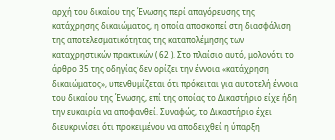αρχή του δικαίου της Ένωσης περί απαγόρευσης της κατάχρησης δικαιώματος, η οποία αποσκοπεί στη διασφάλιση της αποτελεσματικότητας της καταπολέμησης των καταχρηστικών πρακτικών ( 62 ). Στο πλαίσιο αυτό, μολονότι το άρθρο 35 της οδηγίας δεν ορίζει την έννοια «κατάχρηση δικαιώματος», υπενθυμίζεται ότι πρόκειται για αυτοτελή έννοια του δικαίου της Ένωσης, επί της οποίας το Δικαστήριο είχε ήδη την ευκαιρία να αποφανθεί. Συναφώς, το Δικαστήριο έχει διευκρινίσει ότι προκειμένου να αποδειχθεί η ύπαρξη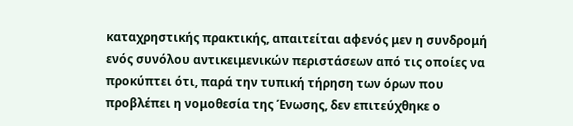καταχρηστικής πρακτικής, απαιτείται αφενός μεν η συνδρομή ενός συνόλου αντικειμενικών περιστάσεων από τις οποίες να προκύπτει ότι, παρά την τυπική τήρηση των όρων που προβλέπει η νομοθεσία της Ένωσης, δεν επιτεύχθηκε ο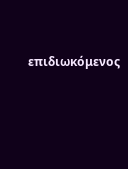επιδιωκόμενος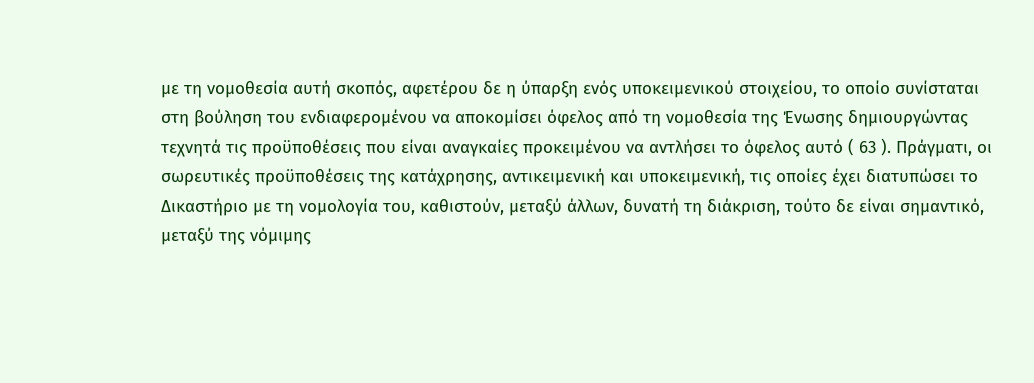με τη νομοθεσία αυτή σκοπός, αφετέρου δε η ύπαρξη ενός υποκειμενικού στοιχείου, το οποίο συνίσταται στη βούληση του ενδιαφερομένου να αποκομίσει όφελος από τη νομοθεσία της Ένωσης δημιουργώντας τεχνητά τις προϋποθέσεις που είναι αναγκαίες προκειμένου να αντλήσει το όφελος αυτό ( 63 ). Πράγματι, οι σωρευτικές προϋποθέσεις της κατάχρησης, αντικειμενική και υποκειμενική, τις οποίες έχει διατυπώσει το Δικαστήριο με τη νομολογία του, καθιστούν, μεταξύ άλλων, δυνατή τη διάκριση, τούτο δε είναι σημαντικό, μεταξύ της νόμιμης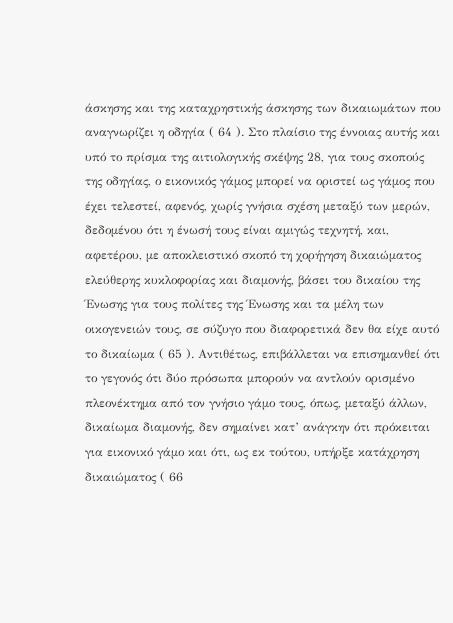άσκησης και της καταχρηστικής άσκησης των δικαιωμάτων που αναγνωρίζει η οδηγία ( 64 ). Στο πλαίσιο της έννοιας αυτής και υπό το πρίσμα της αιτιολογικής σκέψης 28, για τους σκοπούς της οδηγίας, ο εικονικός γάμος μπορεί να οριστεί ως γάμος που έχει τελεστεί, αφενός, χωρίς γνήσια σχέση μεταξύ των μερών, δεδομένου ότι η ένωσή τους είναι αμιγώς τεχνητή, και, αφετέρου, με αποκλειστικό σκοπό τη χορήγηση δικαιώματος ελεύθερης κυκλοφορίας και διαμονής, βάσει του δικαίου της Ένωσης για τους πολίτες της Ένωσης και τα μέλη των οικογενειών τους, σε σύζυγο που διαφορετικά δεν θα είχε αυτό το δικαίωμα ( 65 ). Αντιθέτως, επιβάλλεται να επισημανθεί ότι το γεγονός ότι δύο πρόσωπα μπορούν να αντλούν ορισμένο πλεονέκτημα από τον γνήσιο γάμο τους, όπως, μεταξύ άλλων, δικαίωμα διαμονής, δεν σημαίνει κατ’ ανάγκην ότι πρόκειται για εικονικό γάμο και ότι, ως εκ τούτου, υπήρξε κατάχρηση δικαιώματος ( 66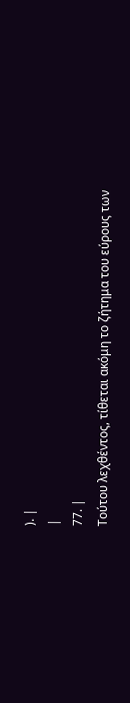). |
|
77. |
Τούτου λεχθέντος, τίθεται ακόμη το ζήτημα του εύρους των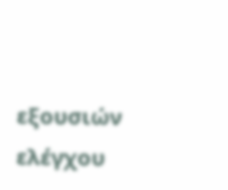εξουσιών ελέγχου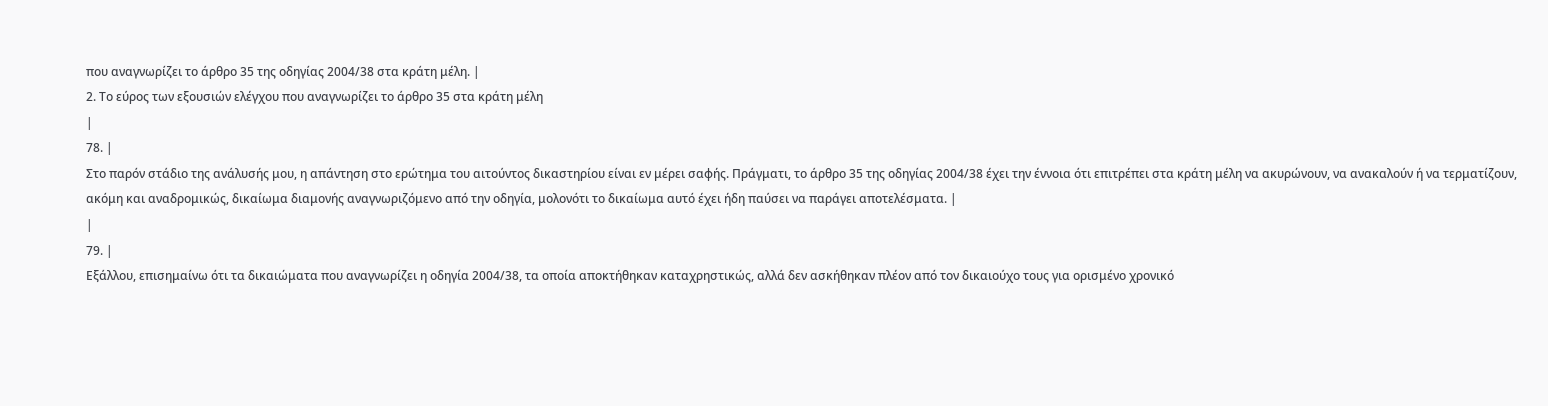που αναγνωρίζει το άρθρο 35 της οδηγίας 2004/38 στα κράτη μέλη. |
2. Το εύρος των εξουσιών ελέγχου που αναγνωρίζει το άρθρο 35 στα κράτη μέλη
|
78. |
Στο παρόν στάδιο της ανάλυσής μου, η απάντηση στο ερώτημα του αιτούντος δικαστηρίου είναι εν μέρει σαφής. Πράγματι, το άρθρο 35 της οδηγίας 2004/38 έχει την έννοια ότι επιτρέπει στα κράτη μέλη να ακυρώνουν, να ανακαλούν ή να τερματίζουν, ακόμη και αναδρομικώς, δικαίωμα διαμονής αναγνωριζόμενο από την οδηγία, μολονότι το δικαίωμα αυτό έχει ήδη παύσει να παράγει αποτελέσματα. |
|
79. |
Εξάλλου, επισημαίνω ότι τα δικαιώματα που αναγνωρίζει η οδηγία 2004/38, τα οποία αποκτήθηκαν καταχρηστικώς, αλλά δεν ασκήθηκαν πλέον από τον δικαιούχο τους για ορισμένο χρονικό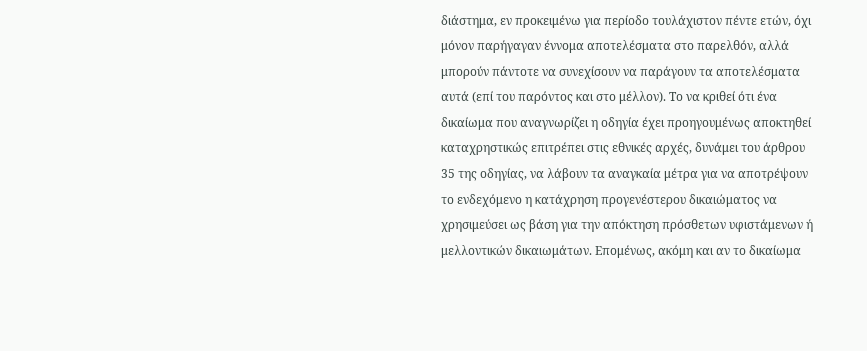διάστημα, εν προκειμένω για περίοδο τουλάχιστον πέντε ετών, όχι μόνον παρήγαγαν έννομα αποτελέσματα στο παρελθόν, αλλά μπορούν πάντοτε να συνεχίσουν να παράγουν τα αποτελέσματα αυτά (επί του παρόντος και στο μέλλον). Το να κριθεί ότι ένα δικαίωμα που αναγνωρίζει η οδηγία έχει προηγουμένως αποκτηθεί καταχρηστικώς επιτρέπει στις εθνικές αρχές, δυνάμει του άρθρου 35 της οδηγίας, να λάβουν τα αναγκαία μέτρα για να αποτρέψουν το ενδεχόμενο η κατάχρηση προγενέστερου δικαιώματος να χρησιμεύσει ως βάση για την απόκτηση πρόσθετων υφιστάμενων ή μελλοντικών δικαιωμάτων. Επομένως, ακόμη και αν το δικαίωμα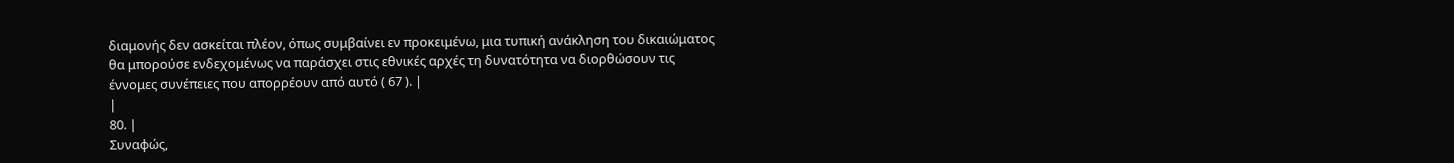διαμονής δεν ασκείται πλέον, όπως συμβαίνει εν προκειμένω, μια τυπική ανάκληση του δικαιώματος θα μπορούσε ενδεχομένως να παράσχει στις εθνικές αρχές τη δυνατότητα να διορθώσουν τις έννομες συνέπειες που απορρέουν από αυτό ( 67 ). |
|
80. |
Συναφώς,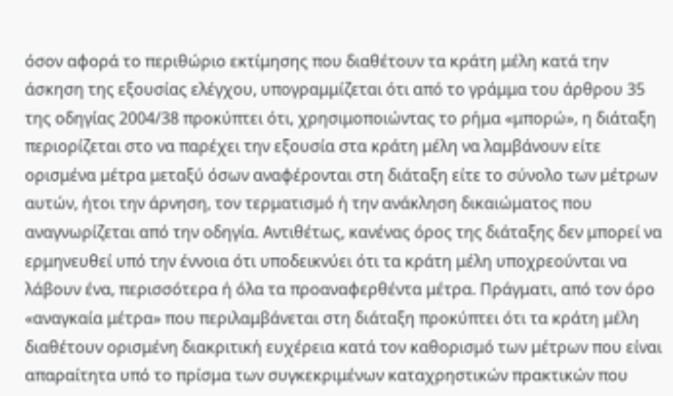όσον αφορά το περιθώριο εκτίμησης που διαθέτουν τα κράτη μέλη κατά την άσκηση της εξουσίας ελέγχου, υπογραμμίζεται ότι από το γράμμα του άρθρου 35 της οδηγίας 2004/38 προκύπτει ότι, χρησιμοποιώντας το ρήμα «μπορώ», η διάταξη περιορίζεται στο να παρέχει την εξουσία στα κράτη μέλη να λαμβάνουν είτε ορισμένα μέτρα μεταξύ όσων αναφέρονται στη διάταξη είτε το σύνολο των μέτρων αυτών, ήτοι την άρνηση, τον τερματισμό ή την ανάκληση δικαιώματος που αναγνωρίζεται από την οδηγία. Αντιθέτως, κανένας όρος της διάταξης δεν μπορεί να ερμηνευθεί υπό την έννοια ότι υποδεικνύει ότι τα κράτη μέλη υποχρεούνται να λάβουν ένα, περισσότερα ή όλα τα προαναφερθέντα μέτρα. Πράγματι, από τον όρο «αναγκαία μέτρα» που περιλαμβάνεται στη διάταξη προκύπτει ότι τα κράτη μέλη διαθέτουν ορισμένη διακριτική ευχέρεια κατά τον καθορισμό των μέτρων που είναι απαραίτητα υπό το πρίσμα των συγκεκριμένων καταχρηστικών πρακτικών που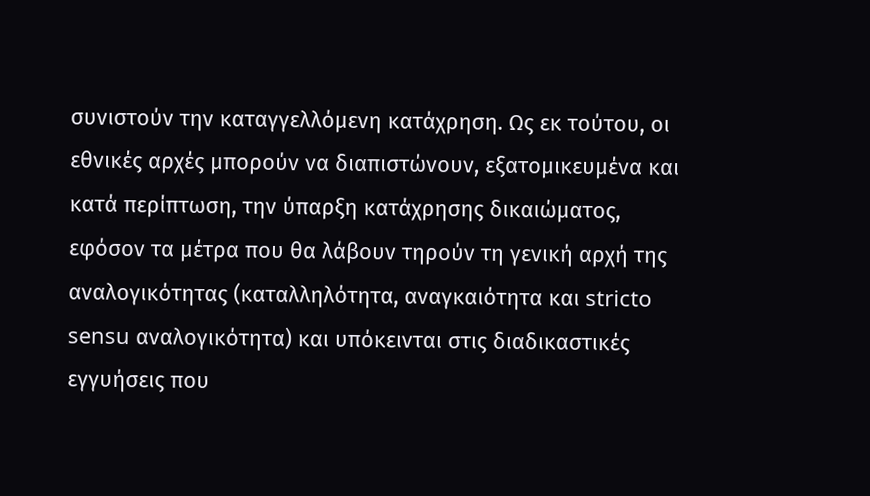συνιστούν την καταγγελλόμενη κατάχρηση. Ως εκ τούτου, οι εθνικές αρχές μπορούν να διαπιστώνουν, εξατομικευμένα και κατά περίπτωση, την ύπαρξη κατάχρησης δικαιώματος, εφόσον τα μέτρα που θα λάβουν τηρούν τη γενική αρχή της αναλογικότητας (καταλληλότητα, αναγκαιότητα και stricto sensu αναλογικότητα) και υπόκεινται στις διαδικαστικές εγγυήσεις που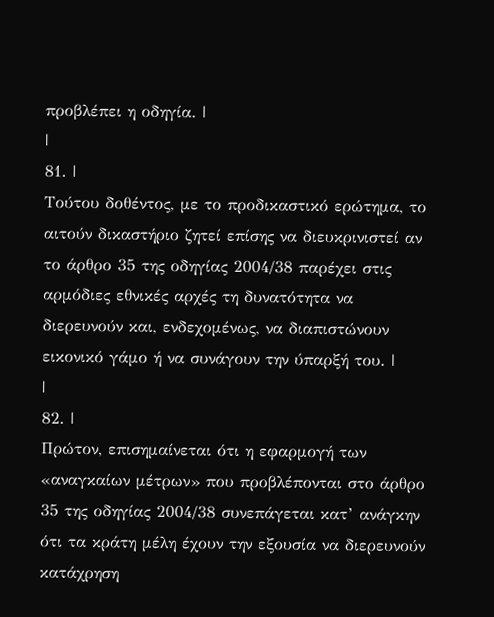προβλέπει η οδηγία. |
|
81. |
Τούτου δοθέντος, με το προδικαστικό ερώτημα, το αιτούν δικαστήριο ζητεί επίσης να διευκρινιστεί αν το άρθρο 35 της οδηγίας 2004/38 παρέχει στις αρμόδιες εθνικές αρχές τη δυνατότητα να διερευνούν και, ενδεχομένως, να διαπιστώνουν εικονικό γάμο ή να συνάγουν την ύπαρξή του. |
|
82. |
Πρώτον, επισημαίνεται ότι η εφαρμογή των «αναγκαίων μέτρων» που προβλέπονται στο άρθρο 35 της οδηγίας 2004/38 συνεπάγεται κατ’ ανάγκην ότι τα κράτη μέλη έχουν την εξουσία να διερευνούν κατάχρηση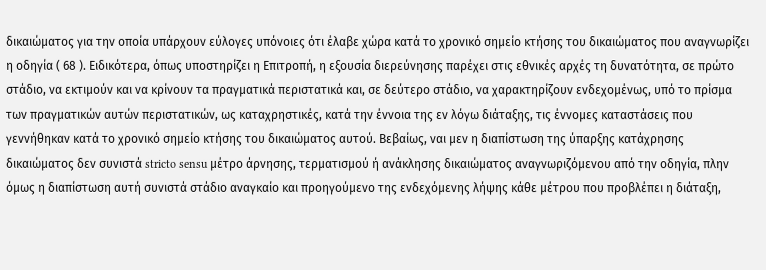δικαιώματος για την οποία υπάρχουν εύλογες υπόνοιες ότι έλαβε χώρα κατά το χρονικό σημείο κτήσης του δικαιώματος που αναγνωρίζει η οδηγία ( 68 ). Ειδικότερα, όπως υποστηρίζει η Επιτροπή, η εξουσία διερεύνησης παρέχει στις εθνικές αρχές τη δυνατότητα, σε πρώτο στάδιο, να εκτιμούν και να κρίνουν τα πραγματικά περιστατικά και, σε δεύτερο στάδιο, να χαρακτηρίζουν ενδεχομένως, υπό το πρίσμα των πραγματικών αυτών περιστατικών, ως καταχρηστικές, κατά την έννοια της εν λόγω διάταξης, τις έννομες καταστάσεις που γεννήθηκαν κατά το χρονικό σημείο κτήσης του δικαιώματος αυτού. Βεβαίως, ναι μεν η διαπίστωση της ύπαρξης κατάχρησης δικαιώματος δεν συνιστά stricto sensu μέτρο άρνησης, τερματισμού ή ανάκλησης δικαιώματος αναγνωριζόμενου από την οδηγία, πλην όμως η διαπίστωση αυτή συνιστά στάδιο αναγκαίο και προηγούμενο της ενδεχόμενης λήψης κάθε μέτρου που προβλέπει η διάταξη,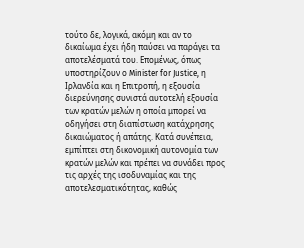τούτο δε, λογικά, ακόμη και αν το δικαίωμα έχει ήδη παύσει να παράγει τα αποτελέσματά του. Επομένως, όπως υποστηρίζουν ο Minister for Justice, η Ιρλανδία και η Επιτροπή, η εξουσία διερεύνησης συνιστά αυτοτελή εξουσία των κρατών μελών η οποία μπορεί να οδηγήσει στη διαπίστωση κατάχρησης δικαιώματος ή απάτης. Κατά συνέπεια, εμπίπτει στη δικονομική αυτονομία των κρατών μελών και πρέπει να συνάδει προς τις αρχές της ισοδυναμίας και της αποτελεσματικότητας, καθώς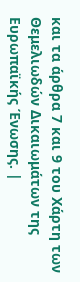και τα άρθρα 7 και 9 του Χάρτη των Θεμελιωδών Δικαιωμάτων της Ευρωπαϊκής Ένωσης. |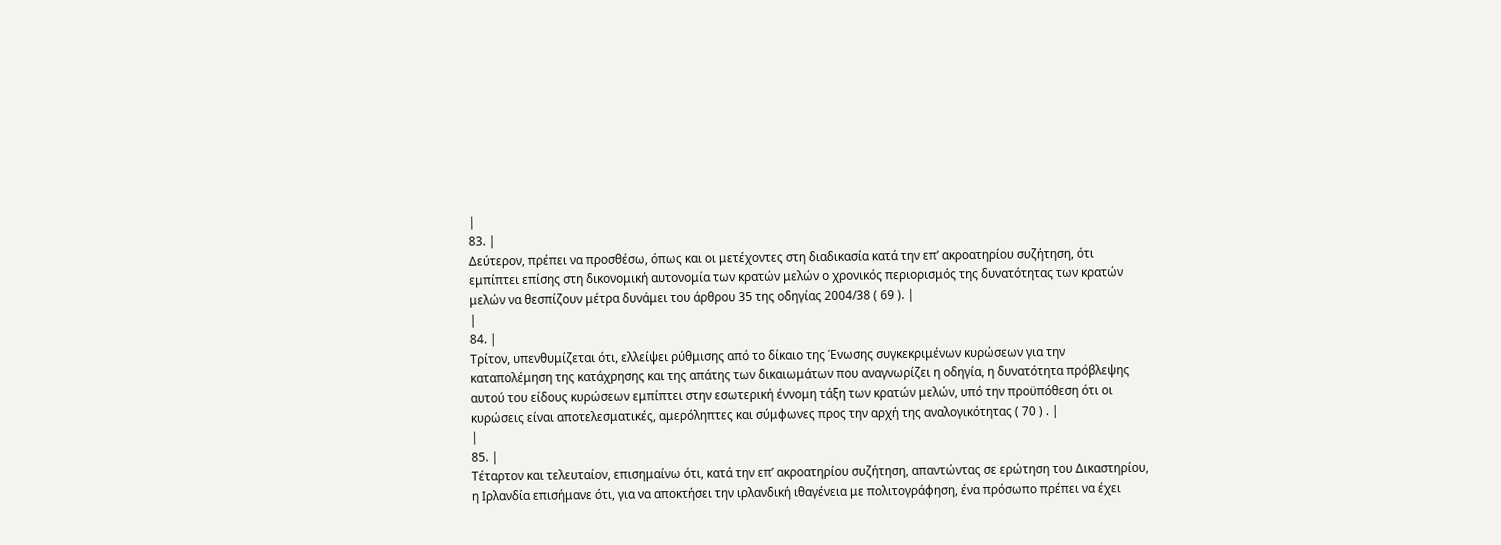|
83. |
Δεύτερον, πρέπει να προσθέσω, όπως και οι μετέχοντες στη διαδικασία κατά την επ’ ακροατηρίου συζήτηση, ότι εμπίπτει επίσης στη δικονομική αυτονομία των κρατών μελών ο χρονικός περιορισμός της δυνατότητας των κρατών μελών να θεσπίζουν μέτρα δυνάμει του άρθρου 35 της οδηγίας 2004/38 ( 69 ). |
|
84. |
Τρίτον, υπενθυμίζεται ότι, ελλείψει ρύθμισης από το δίκαιο της Ένωσης συγκεκριμένων κυρώσεων για την καταπολέμηση της κατάχρησης και της απάτης των δικαιωμάτων που αναγνωρίζει η οδηγία, η δυνατότητα πρόβλεψης αυτού του είδους κυρώσεων εμπίπτει στην εσωτερική έννομη τάξη των κρατών μελών, υπό την προϋπόθεση ότι οι κυρώσεις είναι αποτελεσματικές, αμερόληπτες και σύμφωνες προς την αρχή της αναλογικότητας ( 70 ) . |
|
85. |
Τέταρτον και τελευταίον, επισημαίνω ότι, κατά την επ’ ακροατηρίου συζήτηση, απαντώντας σε ερώτηση του Δικαστηρίου, η Ιρλανδία επισήμανε ότι, για να αποκτήσει την ιρλανδική ιθαγένεια με πολιτογράφηση, ένα πρόσωπο πρέπει να έχει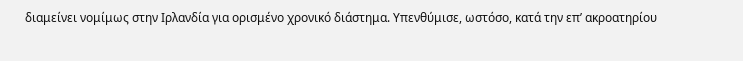διαμείνει νομίμως στην Ιρλανδία για ορισμένο χρονικό διάστημα. Υπενθύμισε, ωστόσο, κατά την επ’ ακροατηρίου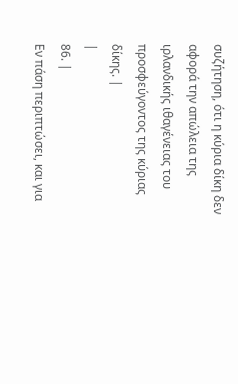συζήτηση, ότι η κύρια δίκη δεν αφορά την απώλεια της ιρλανδικής ιθαγένειας του προσφεύγοντος της κύριας δίκης. |
|
86. |
Εν πάση περιπτώσει, και για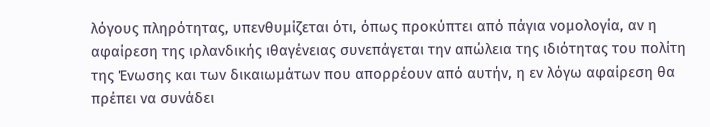λόγους πληρότητας, υπενθυμίζεται ότι, όπως προκύπτει από πάγια νομολογία, αν η αφαίρεση της ιρλανδικής ιθαγένειας συνεπάγεται την απώλεια της ιδιότητας του πολίτη της Ένωσης και των δικαιωμάτων που απορρέουν από αυτήν, η εν λόγω αφαίρεση θα πρέπει να συνάδει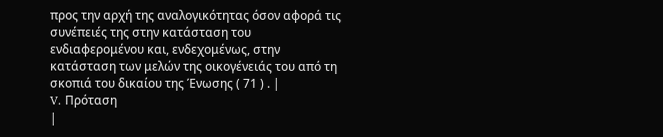προς την αρχή της αναλογικότητας όσον αφορά τις συνέπειές της στην κατάσταση του ενδιαφερομένου και, ενδεχομένως, στην κατάσταση των μελών της οικογένειάς του από τη σκοπιά του δικαίου της Ένωσης ( 71 ) . |
V. Πρόταση
|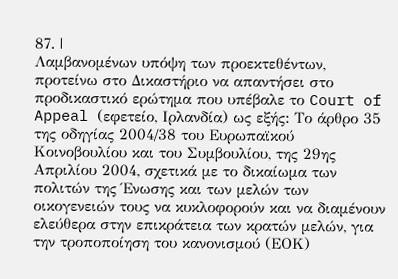87. |
Λαμβανομένων υπόψη των προεκτεθέντων, προτείνω στο Δικαστήριο να απαντήσει στο προδικαστικό ερώτημα που υπέβαλε το Court of Appeal (εφετείο, Ιρλανδία) ως εξής: Το άρθρο 35 της οδηγίας 2004/38 του Ευρωπαϊκού Κοινοβουλίου και του Συμβουλίου, της 29ης Απριλίου 2004, σχετικά με το δικαίωμα των πολιτών της Ένωσης και των μελών των οικογενειών τους να κυκλοφορούν και να διαμένουν ελεύθερα στην επικράτεια των κρατών μελών, για την τροποποίηση του κανονισμού (ΕΟΚ)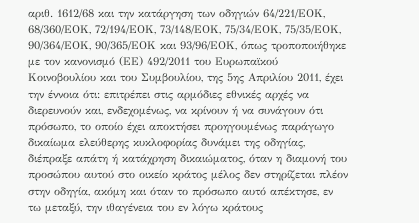αριθ. 1612/68 και την κατάργηση των οδηγιών 64/221/ΕΟΚ, 68/360/ΕΟΚ, 72/194/ΕΟΚ, 73/148/ΕΟΚ, 75/34/ΕΟΚ, 75/35/ΕΟΚ, 90/364/ΕΟΚ, 90/365/ΕΟΚ και 93/96/ΕΟΚ, όπως τροποποιήθηκε με τον κανονισμό (ΕΕ) 492/2011 του Ευρωπαϊκού Κοινοβουλίου και του Συμβουλίου, της 5ης Απριλίου 2011, έχει την έννοια ότι: επιτρέπει στις αρμόδιες εθνικές αρχές να διερευνούν και, ενδεχομένως, να κρίνουν ή να συνάγουν ότι πρόσωπο, το οποίο έχει αποκτήσει προηγουμένως παράγωγο δικαίωμα ελεύθερης κυκλοφορίας δυνάμει της οδηγίας, διέπραξε απάτη ή κατάχρηση δικαιώματος, όταν η διαμονή του προσώπου αυτού στο οικείο κράτος μέλος δεν στηρίζεται πλέον στην οδηγία, ακόμη και όταν το πρόσωπο αυτό απέκτησε, εν τω μεταξύ, την ιθαγένεια του εν λόγω κράτους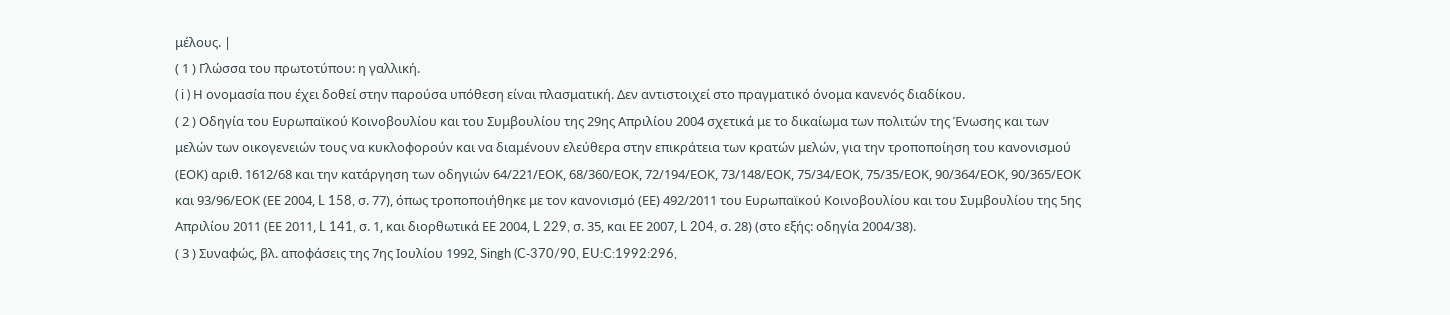μέλους. |
( 1 ) Γλώσσα του πρωτοτύπου: η γαλλική.
( i ) Η ονομασία που έχει δοθεί στην παρούσα υπόθεση είναι πλασματική. Δεν αντιστοιχεί στο πραγματικό όνομα κανενός διαδίκου.
( 2 ) Οδηγία του Ευρωπαϊκού Κοινοβουλίου και του Συμβουλίου της 29ης Απριλίου 2004 σχετικά με το δικαίωμα των πολιτών της Ένωσης και των μελών των οικογενειών τους να κυκλοφορούν και να διαμένουν ελεύθερα στην επικράτεια των κρατών μελών, για την τροποποίηση του κανονισμού (ΕΟΚ) αριθ. 1612/68 και την κατάργηση των οδηγιών 64/221/ΕΟΚ, 68/360/ΕΟΚ, 72/194/ΕΟΚ, 73/148/ΕΟΚ, 75/34/ΕΟΚ, 75/35/ΕΟΚ, 90/364/ΕΟΚ, 90/365/ΕΟΚ και 93/96/ΕΟΚ (ΕΕ 2004, L 158, σ. 77), όπως τροποποιήθηκε με τον κανονισμό (ΕΕ) 492/2011 του Ευρωπαϊκού Κοινοβουλίου και του Συμβουλίου της 5ης Απριλίου 2011 (ΕΕ 2011, L 141, σ. 1, και διορθωτικά ΕΕ 2004, L 229, σ. 35, και ΕΕ 2007, L 204, σ. 28) (στο εξής: οδηγία 2004/38).
( 3 ) Συναφώς, βλ. αποφάσεις της 7ης Ιουλίου 1992, Singh (C‑370/90, EU:C:1992:296,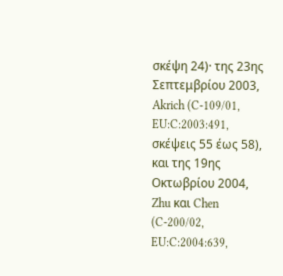σκέψη 24)· της 23ης Σεπτεμβρίου 2003, Akrich (C‑109/01, EU:C:2003:491, σκέψεις 55 έως 58), και της 19ης Οκτωβρίου 2004, Zhu και Chen (C‑200/02, EU:C:2004:639,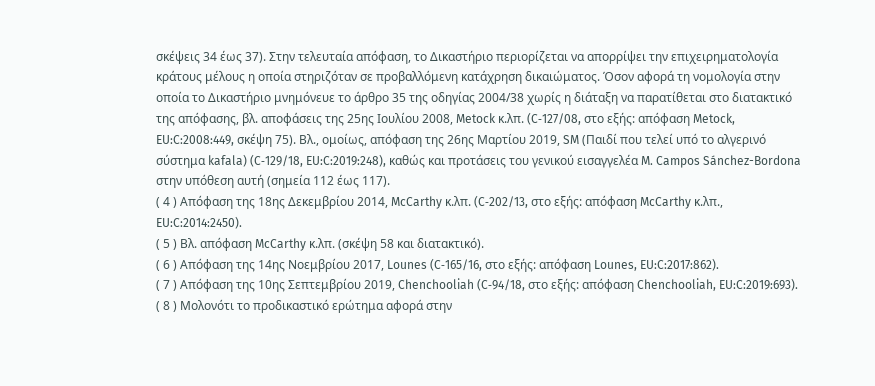σκέψεις 34 έως 37). Στην τελευταία απόφαση, το Δικαστήριο περιορίζεται να απορρίψει την επιχειρηματολογία κράτους μέλους η οποία στηριζόταν σε προβαλλόμενη κατάχρηση δικαιώματος. Όσον αφορά τη νομολογία στην οποία το Δικαστήριο μνημόνευε το άρθρο 35 της οδηγίας 2004/38 χωρίς η διάταξη να παρατίθεται στο διατακτικό της απόφασης, βλ. αποφάσεις της 25ης Ιουλίου 2008, Metock κ.λπ. (C‑127/08, στο εξής: απόφαση Metock, EU:C:2008:449, σκέψη 75). Βλ., ομοίως, απόφαση της 26ης Μαρτίου 2019, SM (Παιδί που τελεί υπό το αλγερινό σύστημα kafala) (C‑129/18, EU:C:2019:248), καθώς και προτάσεις του γενικού εισαγγελέα M. Campos Sánchez-Bordona στην υπόθεση αυτή (σημεία 112 έως 117).
( 4 ) Απόφαση της 18ης Δεκεμβρίου 2014, McCarthy κ.λπ. (C‑202/13, στο εξής: απόφαση McCarthy κ.λπ., EU:C:2014:2450).
( 5 ) Βλ. απόφαση McCarthy κ.λπ. (σκέψη 58 και διατακτικό).
( 6 ) Απόφαση της 14ης Νοεμβρίου 2017, Lounes (C‑165/16, στο εξής: απόφαση Lounes, EU:C:2017:862).
( 7 ) Απόφαση της 10ης Σεπτεμβρίου 2019, Chenchooliah (C‑94/18, στο εξής: απόφαση Chenchooliah, EU:C:2019:693).
( 8 ) Μολονότι το προδικαστικό ερώτημα αφορά στην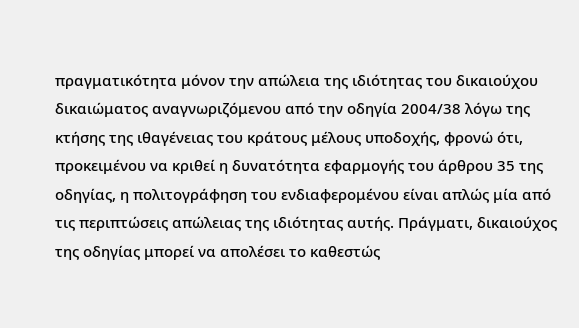πραγματικότητα μόνον την απώλεια της ιδιότητας του δικαιούχου δικαιώματος αναγνωριζόμενου από την οδηγία 2004/38 λόγω της κτήσης της ιθαγένειας του κράτους μέλους υποδοχής, φρονώ ότι, προκειμένου να κριθεί η δυνατότητα εφαρμογής του άρθρου 35 της οδηγίας, η πολιτογράφηση του ενδιαφερομένου είναι απλώς μία από τις περιπτώσεις απώλειας της ιδιότητας αυτής. Πράγματι, δικαιούχος της οδηγίας μπορεί να απολέσει το καθεστώς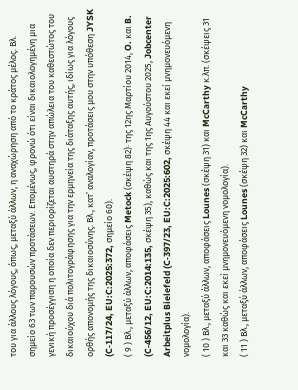του για άλλους λόγους, όπως, μεταξύ άλλων, η αναχώρηση από το κράτος μέλος. Βλ. σημείο 63 των παρουσών προτάσεων. Επομένως, φρονώ ότι είναι δικαιολογημένη μια γενική προσέγγιση η οποία δεν περιορίζεται αυστηρά στην απώλεια του καθεστώτος του δικαιούχου διά πολιτογράφησης για την ερμηνεία της διάταξης αυτής, ιδίως για λόγους ορθής απονομής της δικαιοσύνης. Βλ., κατ’ αναλογίαν, προτάσεις μου στην υπόθεση JYSK (C‑117/24, EU:C:2025:372, σημείο 60).
( 9 ) Βλ., μεταξύ άλλων, αποφάσεις Metock (σκέψη 82)· της 12ης Μαρτίου 2014, O. και B. (C‑456/12, EU:C:2014:135, σκέψη 35), καθώς και της 1ης Αυγούστου 2025, Jobcenter Arbeitplus Bielefeld (C‑397/23, EU:C:2025:602, σκέψη 44 και εκεί μνημονευόμενη νομολογία).
( 10 ) Βλ., μεταξύ άλλων, αποφάσεις Lounes (σκέψη 31) και McCarthy κ.λπ. (σκέψεις 31 και 33 καθώς και εκεί μνημονευόμενη νομολογία).
( 11 ) Βλ., μεταξύ άλλων, αποφάσεις Lounes (σκέψη 32) και McCarthy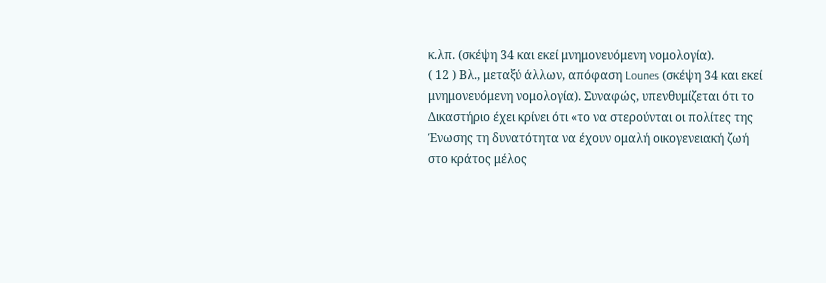κ.λπ. (σκέψη 34 και εκεί μνημονευόμενη νομολογία).
( 12 ) Βλ., μεταξύ άλλων, απόφαση Lounes (σκέψη 34 και εκεί μνημονευόμενη νομολογία). Συναφώς, υπενθυμίζεται ότι το Δικαστήριο έχει κρίνει ότι «το να στερούνται οι πολίτες της Ένωσης τη δυνατότητα να έχουν ομαλή οικογενειακή ζωή στο κράτος μέλος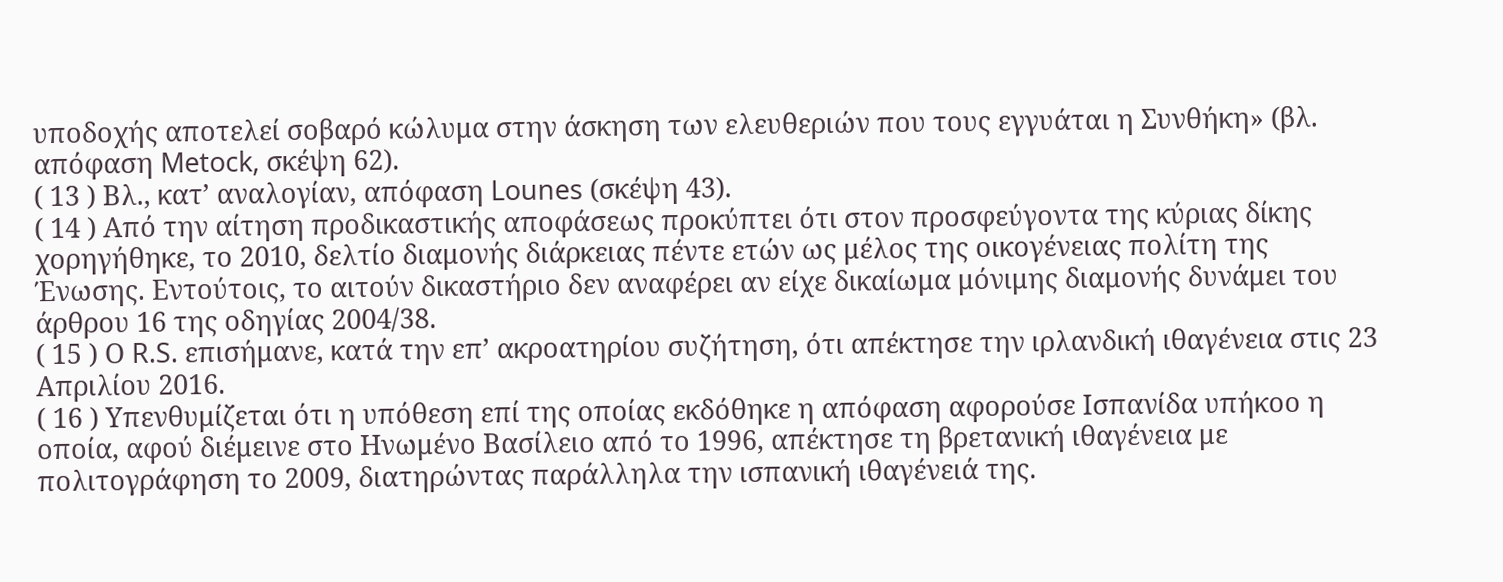υποδοχής αποτελεί σοβαρό κώλυμα στην άσκηση των ελευθεριών που τους εγγυάται η Συνθήκη» (βλ. απόφαση Metock, σκέψη 62).
( 13 ) Βλ., κατ’ αναλογίαν, απόφαση Lounes (σκέψη 43).
( 14 ) Από την αίτηση προδικαστικής αποφάσεως προκύπτει ότι στον προσφεύγοντα της κύριας δίκης χορηγήθηκε, το 2010, δελτίο διαμονής διάρκειας πέντε ετών ως μέλος της οικογένειας πολίτη της Ένωσης. Εντούτοις, το αιτούν δικαστήριο δεν αναφέρει αν είχε δικαίωμα μόνιμης διαμονής δυνάμει του άρθρου 16 της οδηγίας 2004/38.
( 15 ) Ο R.S. επισήμανε, κατά την επ’ ακροατηρίου συζήτηση, ότι απέκτησε την ιρλανδική ιθαγένεια στις 23 Απριλίου 2016.
( 16 ) Υπενθυμίζεται ότι η υπόθεση επί της οποίας εκδόθηκε η απόφαση αφορούσε Ισπανίδα υπήκοο η οποία, αφού διέμεινε στο Ηνωμένο Βασίλειο από το 1996, απέκτησε τη βρετανική ιθαγένεια με πολιτογράφηση το 2009, διατηρώντας παράλληλα την ισπανική ιθαγένειά της.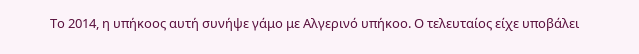Το 2014, η υπήκοος αυτή συνήψε γάμο με Αλγερινό υπήκοο. Ο τελευταίος είχε υποβάλει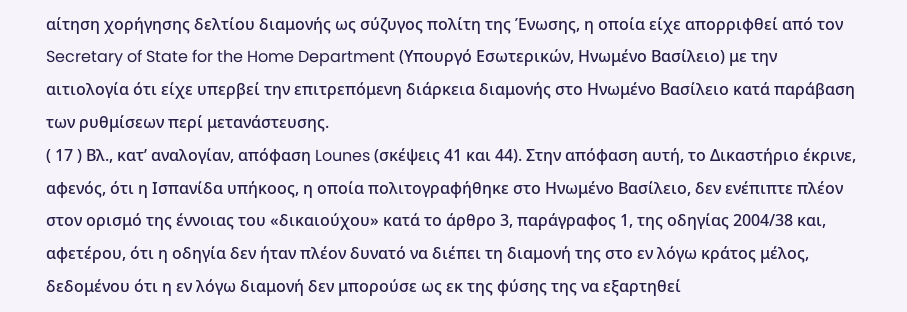αίτηση χορήγησης δελτίου διαμονής ως σύζυγος πολίτη της Ένωσης, η οποία είχε απορριφθεί από τον Secretary of State for the Home Department (Υπουργό Εσωτερικών, Ηνωμένο Βασίλειο) με την αιτιολογία ότι είχε υπερβεί την επιτρεπόμενη διάρκεια διαμονής στο Ηνωμένο Βασίλειο κατά παράβαση των ρυθμίσεων περί μετανάστευσης.
( 17 ) Βλ., κατ’ αναλογίαν, απόφαση Lounes (σκέψεις 41 και 44). Στην απόφαση αυτή, το Δικαστήριο έκρινε, αφενός, ότι η Ισπανίδα υπήκοος, η οποία πολιτογραφήθηκε στο Ηνωμένο Βασίλειο, δεν ενέπιπτε πλέον στον ορισμό της έννοιας του «δικαιούχου» κατά το άρθρο 3, παράγραφος 1, της οδηγίας 2004/38 και, αφετέρου, ότι η οδηγία δεν ήταν πλέον δυνατό να διέπει τη διαμονή της στο εν λόγω κράτος μέλος, δεδομένου ότι η εν λόγω διαμονή δεν μπορούσε ως εκ της φύσης της να εξαρτηθεί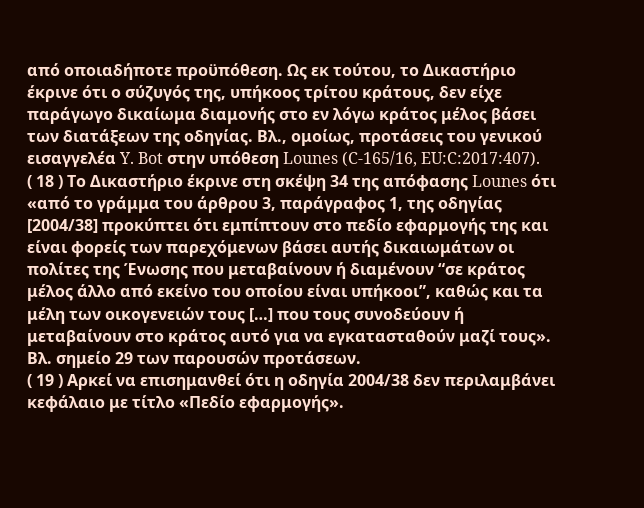από οποιαδήποτε προϋπόθεση. Ως εκ τούτου, το Δικαστήριο έκρινε ότι ο σύζυγός της, υπήκοος τρίτου κράτους, δεν είχε παράγωγο δικαίωμα διαμονής στο εν λόγω κράτος μέλος βάσει των διατάξεων της οδηγίας. Βλ., ομοίως, προτάσεις του γενικού εισαγγελέα Y. Bot στην υπόθεση Lounes (C‑165/16, EU:C:2017:407).
( 18 ) Το Δικαστήριο έκρινε στη σκέψη 34 της απόφασης Lounes ότι «από το γράμμα του άρθρου 3, παράγραφος 1, της οδηγίας [2004/38] προκύπτει ότι εμπίπτουν στο πεδίο εφαρμογής της και είναι φορείς των παρεχόμενων βάσει αυτής δικαιωμάτων οι πολίτες της Ένωσης που μεταβαίνουν ή διαμένουν “σε κράτος μέλος άλλο από εκείνο του οποίου είναι υπήκοοι”, καθώς και τα μέλη των οικογενειών τους […] που τους συνοδεύουν ή μεταβαίνουν στο κράτος αυτό για να εγκατασταθούν μαζί τους». Βλ. σημείο 29 των παρουσών προτάσεων.
( 19 ) Αρκεί να επισημανθεί ότι η οδηγία 2004/38 δεν περιλαμβάνει κεφάλαιο με τίτλο «Πεδίο εφαρμογής».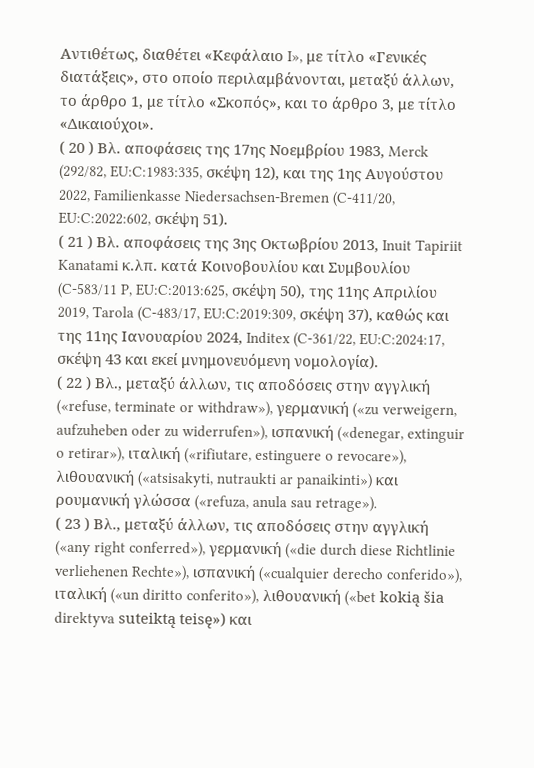Αντιθέτως, διαθέτει «Κεφάλαιο I», με τίτλο «Γενικές διατάξεις», στο οποίο περιλαμβάνονται, μεταξύ άλλων, το άρθρο 1, με τίτλο «Σκοπός», και το άρθρο 3, με τίτλο «Δικαιούχοι».
( 20 ) Βλ. αποφάσεις της 17ης Νοεμβρίου 1983, Merck (292/82, EU:C:1983:335, σκέψη 12), και της 1ης Αυγούστου 2022, Familienkasse Niedersachsen-Bremen (C‑411/20, EU:C:2022:602, σκέψη 51).
( 21 ) Βλ. αποφάσεις της 3ης Οκτωβρίου 2013, Inuit Tapiriit Kanatami κ.λπ. κατά Κοινοβουλίου και Συμβουλίου (C‑583/11 P, EU:C:2013:625, σκέψη 50), της 11ης Απριλίου 2019, Tarola (C‑483/17, EU:C:2019:309, σκέψη 37), καθώς και της 11ης Ιανουαρίου 2024, Inditex (C‑361/22, EU:C:2024:17, σκέψη 43 και εκεί μνημονευόμενη νομολογία).
( 22 ) Βλ., μεταξύ άλλων, τις αποδόσεις στην αγγλική («refuse, terminate or withdraw»), γερμανική («zu verweigern, aufzuheben oder zu widerrufen»), ισπανική («denegar, extinguir o retirar»), ιταλική («rifiutare, estinguere o revocare»), λιθουανική («atsisakyti, nutraukti ar panaikinti») και ρουμανική γλώσσα («refuza, anula sau retrage»).
( 23 ) Βλ., μεταξύ άλλων, τις αποδόσεις στην αγγλική («any right conferred»), γερμανική («die durch diese Richtlinie verliehenen Rechte»), ισπανική («cualquier derecho conferido»), ιταλική («un diritto conferito»), λιθουανική («bet kokią šia direktyva suteiktą teisę») και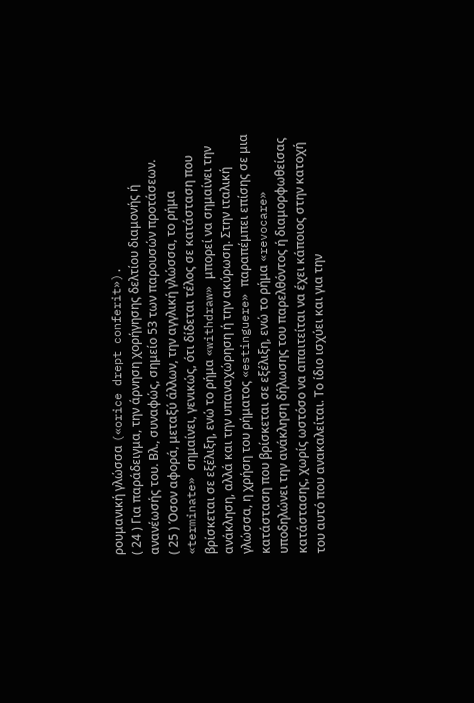ρουμανική γλώσσα («orice drept conferit»).
( 24 ) Για παράδειγμα, την άρνηση χορήγησης δελτίου διαμονής ή ανανέωσής του. Βλ., συναφώς, σημείο 53 των παρουσών προτάσεων.
( 25 ) Όσον αφορά, μεταξύ άλλων, την αγγλική γλώσσα, το ρήμα «terminate» σημαίνει, γενικώς, ότι δίδεται τέλος σε κατάσταση που βρίσκεται σε εξέλιξη, ενώ το ρήμα «withdraw» μπορεί να σημαίνει την ανάκληση, αλλά και την υπαναχώρηση ή την ακύρωση. Στην ιταλική γλώσσα, η χρήση του ρήματος «estinguere» παραπέμπει επίσης σε μια κατάσταση που βρίσκεται σε εξέλιξη, ενώ το ρήμα «revocare» υποδηλώνει την ανάκληση δήλωσης του παρελθόντος ή διαμορφωθείσας κατάστασης, χωρίς ωστόσο να απαιτείται να έχει κάποιος στην κατοχή του αυτό που ανακαλείται. Το ίδιο ισχύει και για την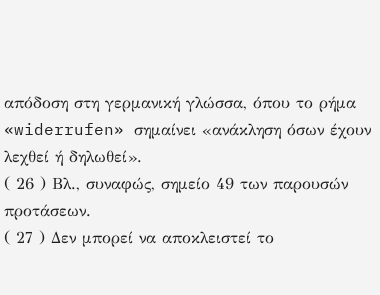απόδοση στη γερμανική γλώσσα, όπου το ρήμα «widerrufen» σημαίνει «ανάκληση όσων έχουν λεχθεί ή δηλωθεί».
( 26 ) Βλ., συναφώς, σημείο 49 των παρουσών προτάσεων.
( 27 ) Δεν μπορεί να αποκλειστεί το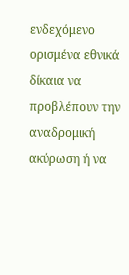ενδεχόμενο ορισμένα εθνικά δίκαια να προβλέπουν την αναδρομική ακύρωση ή να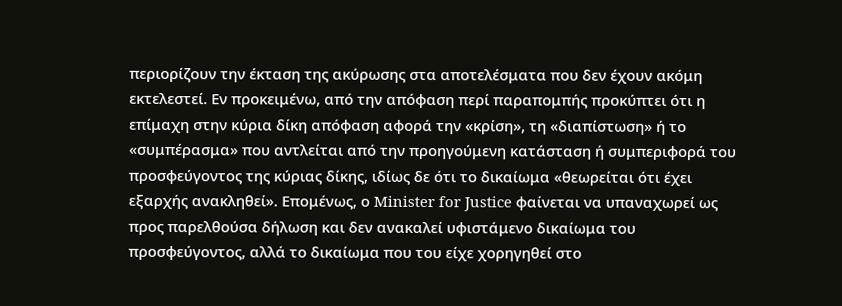περιορίζουν την έκταση της ακύρωσης στα αποτελέσματα που δεν έχουν ακόμη εκτελεστεί. Εν προκειμένω, από την απόφαση περί παραπομπής προκύπτει ότι η επίμαχη στην κύρια δίκη απόφαση αφορά την «κρίση», τη «διαπίστωση» ή το «συμπέρασμα» που αντλείται από την προηγούμενη κατάσταση ή συμπεριφορά του προσφεύγοντος της κύριας δίκης, ιδίως δε ότι το δικαίωμα «θεωρείται ότι έχει εξαρχής ανακληθεί». Επομένως, ο Minister for Justice φαίνεται να υπαναχωρεί ως προς παρελθούσα δήλωση και δεν ανακαλεί υφιστάμενο δικαίωμα του προσφεύγοντος, αλλά το δικαίωμα που του είχε χορηγηθεί στο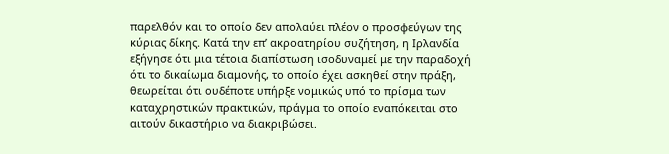παρελθόν και το οποίο δεν απολαύει πλέον ο προσφεύγων της κύριας δίκης. Κατά την επ’ ακροατηρίου συζήτηση, η Ιρλανδία εξήγησε ότι μια τέτοια διαπίστωση ισοδυναμεί με την παραδοχή ότι το δικαίωμα διαμονής, το οποίο έχει ασκηθεί στην πράξη, θεωρείται ότι ουδέποτε υπήρξε νομικώς υπό το πρίσμα των καταχρηστικών πρακτικών, πράγμα το οποίο εναπόκειται στο αιτούν δικαστήριο να διακριβώσει.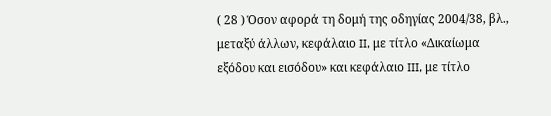( 28 ) Όσον αφορά τη δομή της οδηγίας 2004/38, βλ., μεταξύ άλλων, κεφάλαιο II, με τίτλο «Δικαίωμα εξόδου και εισόδου» και κεφάλαιο III, με τίτλο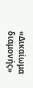«Δικαίωμα διαμονής»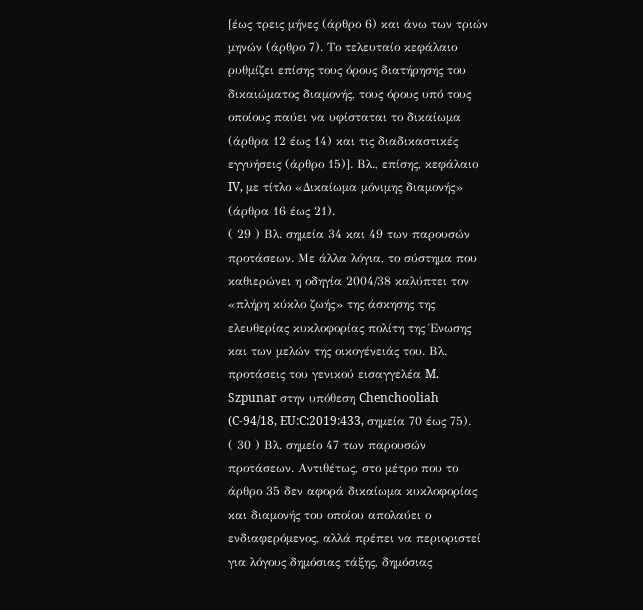[έως τρεις μήνες (άρθρο 6) και άνω των τριών μηνών (άρθρο 7). Το τελευταίο κεφάλαιο ρυθμίζει επίσης τους όρους διατήρησης του δικαιώματος διαμονής, τους όρους υπό τους οποίους παύει να υφίσταται το δικαίωμα (άρθρα 12 έως 14) και τις διαδικαστικές εγγυήσεις (άρθρο 15)]. Βλ., επίσης, κεφάλαιο IV, με τίτλο «Δικαίωμα μόνιμης διαμονής» (άρθρα 16 έως 21).
( 29 ) Βλ. σημεία 34 και 49 των παρουσών προτάσεων. Με άλλα λόγια, το σύστημα που καθιερώνει η οδηγία 2004/38 καλύπτει τον «πλήρη κύκλο ζωής» της άσκησης της ελευθερίας κυκλοφορίας πολίτη της Ένωσης και των μελών της οικογένειάς του. Βλ. προτάσεις του γενικού εισαγγελέα M. Szpunar στην υπόθεση Chenchooliah (C‑94/18, EU:C:2019:433, σημεία 70 έως 75).
( 30 ) Βλ. σημείο 47 των παρουσών προτάσεων. Αντιθέτως, στο μέτρο που το άρθρο 35 δεν αφορά δικαίωμα κυκλοφορίας και διαμονής του οποίου απολαύει ο ενδιαφερόμενος, αλλά πρέπει να περιοριστεί για λόγους δημόσιας τάξης, δημόσιας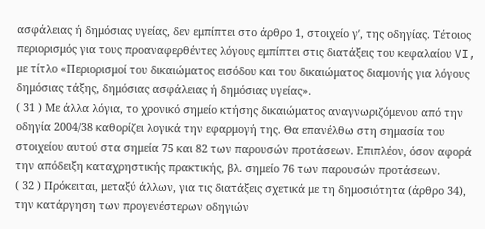ασφάλειας ή δημόσιας υγείας, δεν εμπίπτει στο άρθρο 1, στοιχείο γʹ, της οδηγίας. Τέτοιος περιορισμός για τους προαναφερθέντες λόγους εμπίπτει στις διατάξεις του κεφαλαίου VI, με τίτλο «Περιορισμοί του δικαιώματος εισόδου και του δικαιώματος διαμονής για λόγους δημόσιας τάξης, δημόσιας ασφάλειας ή δημόσιας υγείας».
( 31 ) Με άλλα λόγια, το χρονικό σημείο κτήσης δικαιώματος αναγνωριζόμενου από την οδηγία 2004/38 καθορίζει λογικά την εφαρμογή της. Θα επανέλθω στη σημασία του στοιχείου αυτού στα σημεία 75 και 82 των παρουσών προτάσεων. Επιπλέον, όσον αφορά την απόδειξη καταχρηστικής πρακτικής, βλ. σημείο 76 των παρουσών προτάσεων.
( 32 ) Πρόκειται, μεταξύ άλλων, για τις διατάξεις σχετικά με τη δημοσιότητα (άρθρο 34), την κατάργηση των προγενέστερων οδηγιών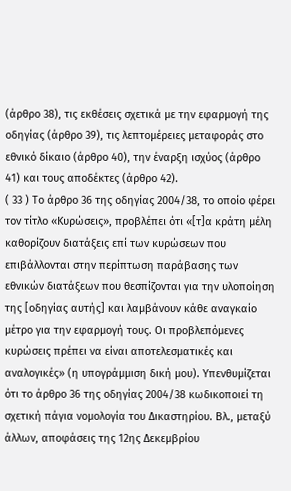(άρθρο 38), τις εκθέσεις σχετικά με την εφαρμογή της οδηγίας (άρθρο 39), τις λεπτομέρειες μεταφοράς στο εθνικό δίκαιο (άρθρο 40), την έναρξη ισχύος (άρθρο 41) και τους αποδέκτες (άρθρο 42).
( 33 ) Το άρθρο 36 της οδηγίας 2004/38, το οποίο φέρει τον τίτλο «Κυρώσεις», προβλέπει ότι «[τ]α κράτη μέλη καθορίζουν διατάξεις επί των κυρώσεων που επιβάλλονται στην περίπτωση παράβασης των εθνικών διατάξεων που θεσπίζονται για την υλοποίηση της [οδηγίας αυτής] και λαμβάνουν κάθε αναγκαίο μέτρο για την εφαρμογή τους. Οι προβλεπόμενες κυρώσεις πρέπει να είναι αποτελεσματικές και αναλογικές» (η υπογράμμιση δική μου). Υπενθυμίζεται ότι το άρθρο 36 της οδηγίας 2004/38 κωδικοποιεί τη σχετική πάγια νομολογία του Δικαστηρίου. Βλ., μεταξύ άλλων, αποφάσεις της 12ης Δεκεμβρίου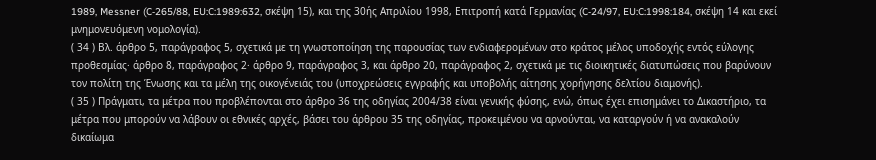1989, Messner (C‑265/88, EU:C:1989:632, σκέψη 15), και της 30ής Απριλίου 1998, Επιτροπή κατά Γερμανίας (C‑24/97, EU:C:1998:184, σκέψη 14 και εκεί μνημονευόμενη νομολογία).
( 34 ) Βλ. άρθρο 5, παράγραφος 5, σχετικά με τη γνωστοποίηση της παρουσίας των ενδιαφερομένων στο κράτος μέλος υποδοχής εντός εύλογης προθεσμίας· άρθρο 8, παράγραφος 2· άρθρο 9, παράγραφος 3, και άρθρο 20, παράγραφος 2, σχετικά με τις διοικητικές διατυπώσεις που βαρύνουν τον πολίτη της Ένωσης και τα μέλη της οικογένειάς του (υποχρεώσεις εγγραφής και υποβολής αίτησης χορήγησης δελτίου διαμονής).
( 35 ) Πράγματι, τα μέτρα που προβλέπονται στο άρθρο 36 της οδηγίας 2004/38 είναι γενικής φύσης, ενώ, όπως έχει επισημάνει το Δικαστήριο, τα μέτρα που μπορούν να λάβουν οι εθνικές αρχές, βάσει του άρθρου 35 της οδηγίας, προκειμένου να αρνούνται, να καταργούν ή να ανακαλούν δικαίωμα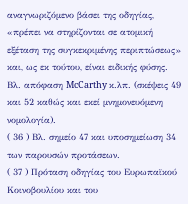αναγνωριζόμενο βάσει της οδηγίας, «πρέπει να στηρίζονται σε ατομική εξέταση της συγκεκριμένης περιπτώσεως» και, ως εκ τούτου, είναι ειδικής φύσης. Βλ. απόφαση McCarthy κ.λπ. (σκέψεις 49 και 52 καθώς και εκεί μνημονευόμενη νομολογία).
( 36 ) Βλ. σημείο 47 και υποσημείωση 34 των παρουσών προτάσεων.
( 37 ) Πρόταση οδηγίας του Ευρωπαϊκού Κοινοβουλίου και του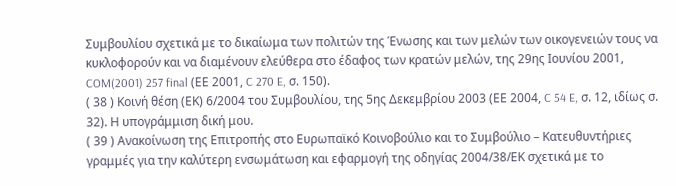Συμβουλίου σχετικά με το δικαίωμα των πολιτών της Ένωσης και των μελών των οικογενειών τους να κυκλοφορούν και να διαμένουν ελεύθερα στο έδαφος των κρατών μελών, της 29ης Ιουνίου 2001, COM(2001) 257 final (ΕΕ 2001, C 270 E, σ. 150).
( 38 ) Κοινή θέση (ΕΚ) 6/2004 του Συμβουλίου, της 5ης Δεκεμβρίου 2003 (ΕΕ 2004, C 54 E, σ. 12, ιδίως σ. 32). Η υπογράμμιση δική μου.
( 39 ) Ανακοίνωση της Επιτροπής στο Ευρωπαϊκό Κοινοβούλιο και το Συμβούλιο – Κατευθυντήριες γραμμές για την καλύτερη ενσωμάτωση και εφαρμογή της οδηγίας 2004/38/ΕΚ σχετικά με το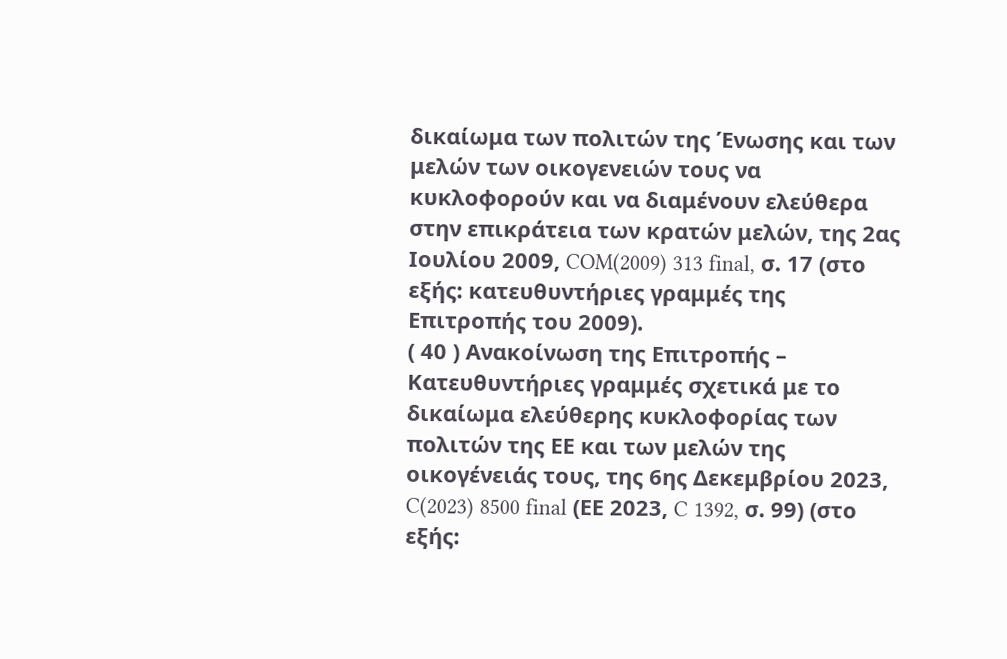δικαίωμα των πολιτών της Ένωσης και των μελών των οικογενειών τους να κυκλοφορούν και να διαμένουν ελεύθερα στην επικράτεια των κρατών μελών, της 2ας Ιουλίου 2009, COM(2009) 313 final, σ. 17 (στο εξής: κατευθυντήριες γραμμές της Επιτροπής του 2009).
( 40 ) Ανακοίνωση της Επιτροπής – Κατευθυντήριες γραμμές σχετικά με το δικαίωμα ελεύθερης κυκλοφορίας των πολιτών της ΕΕ και των μελών της οικογένειάς τους, της 6ης Δεκεμβρίου 2023, C(2023) 8500 final (ΕΕ 2023, C 1392, σ. 99) (στο εξής: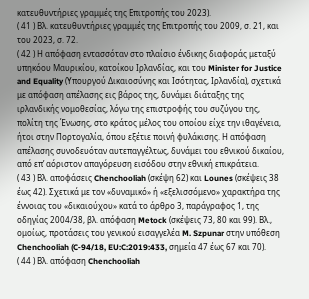κατευθυντήριες γραμμές της Επιτροπής του 2023).
( 41 ) Βλ. κατευθυντήριες γραμμές της Επιτροπής του 2009, σ. 21, και του 2023, σ. 72.
( 42 ) Η απόφαση εντασσόταν στο πλαίσιο ένδικης διαφοράς μεταξύ υπηκόου Μαυρικίου, κατοίκου Ιρλανδίας, και του Minister for Justice and Equality (Υπουργού Δικαιοσύνης και Ισότητας, Ιρλανδία), σχετικά με απόφαση απέλασης εις βάρος της, δυνάμει διάταξης της ιρλανδικής νομοθεσίας, λόγω της επιστροφής του συζύγου της, πολίτη της Ένωσης, στο κράτος μέλος του οποίου είχε την ιθαγένεια, ήτοι στην Πορτογαλία, όπου εξέτιε ποινή φυλάκισης. Η απόφαση απέλασης συνοδευόταν αυτεπαγγέλτως, δυνάμει του εθνικού δικαίου, από επ’ αόριστον απαγόρευση εισόδου στην εθνική επικράτεια.
( 43 ) Βλ. αποφάσεις Chenchooliah (σκέψη 62) και Lounes (σκέψεις 38 έως 42). Σχετικά με τον «δυναμικό» ή «εξελισσόμενο» χαρακτήρα της έννοιας του «δικαιούχου» κατά το άρθρο 3, παράγραφος 1, της οδηγίας 2004/38, βλ. απόφαση Metock (σκέψεις 73, 80 και 99). Βλ., ομοίως, προτάσεις του γενικού εισαγγελέα M. Szpunar στην υπόθεση Chenchooliah (C‑94/18, EU:C:2019:433, σημεία 47 έως 67 και 70).
( 44 ) Βλ. απόφαση Chenchooliah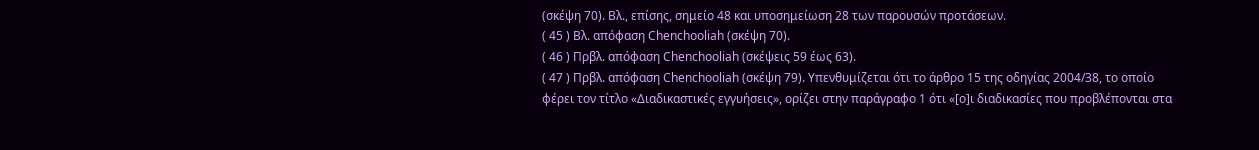(σκέψη 70). Βλ., επίσης, σημείο 48 και υποσημείωση 28 των παρουσών προτάσεων.
( 45 ) Βλ. απόφαση Chenchooliah (σκέψη 70).
( 46 ) Πρβλ. απόφαση Chenchooliah (σκέψεις 59 έως 63).
( 47 ) Πρβλ. απόφαση Chenchooliah (σκέψη 79). Υπενθυμίζεται ότι το άρθρο 15 της οδηγίας 2004/38, το οποίο φέρει τον τίτλο «Διαδικαστικές εγγυήσεις», ορίζει στην παράγραφο 1 ότι «[ο]ι διαδικασίες που προβλέπονται στα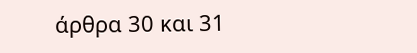άρθρα 30 και 31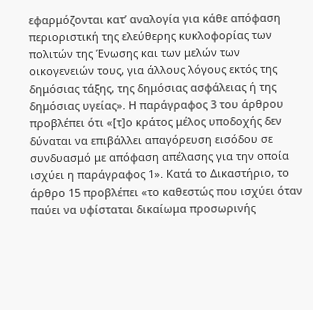εφαρμόζονται κατ’ αναλογία για κάθε απόφαση περιοριστική της ελεύθερης κυκλοφορίας των πολιτών της Ένωσης και των μελών των οικογενειών τους, για άλλους λόγους εκτός της δημόσιας τάξης, της δημόσιας ασφάλειας ή της δημόσιας υγείας». Η παράγραφος 3 του άρθρου προβλέπει ότι «[τ]ο κράτος μέλος υποδοχής δεν δύναται να επιβάλλει απαγόρευση εισόδου σε συνδυασμό με απόφαση απέλασης για την οποία ισχύει η παράγραφος 1». Κατά το Δικαστήριο, το άρθρο 15 προβλέπει «το καθεστώς που ισχύει όταν παύει να υφίσταται δικαίωμα προσωρινής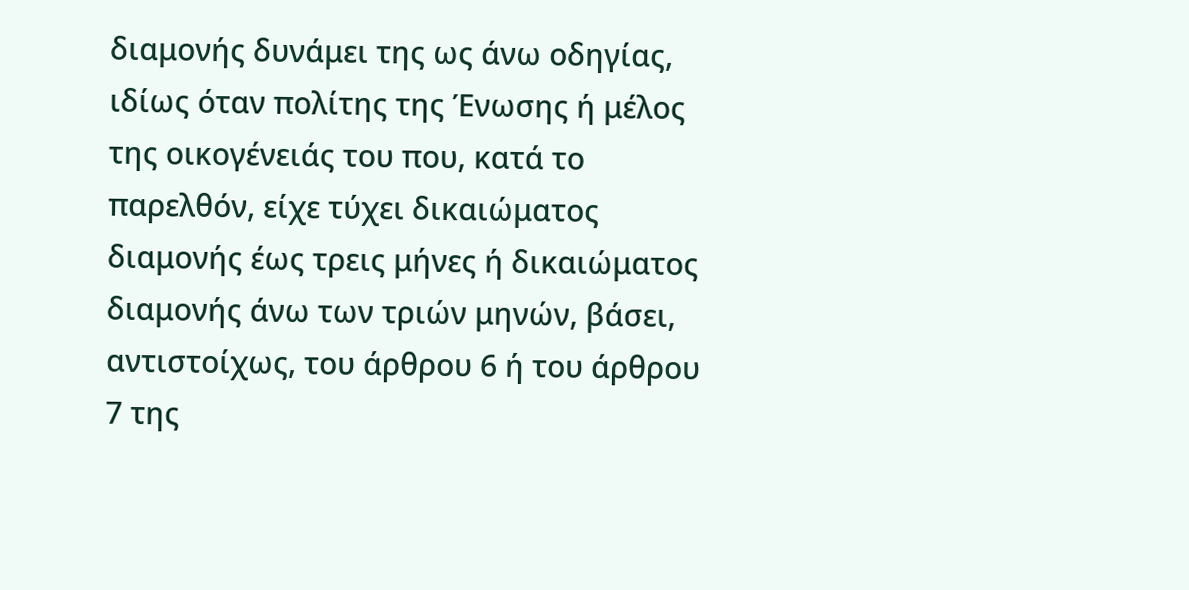διαμονής δυνάμει της ως άνω οδηγίας, ιδίως όταν πολίτης της Ένωσης ή μέλος της οικογένειάς του που, κατά το παρελθόν, είχε τύχει δικαιώματος διαμονής έως τρεις μήνες ή δικαιώματος διαμονής άνω των τριών μηνών, βάσει, αντιστοίχως, του άρθρου 6 ή του άρθρου 7 της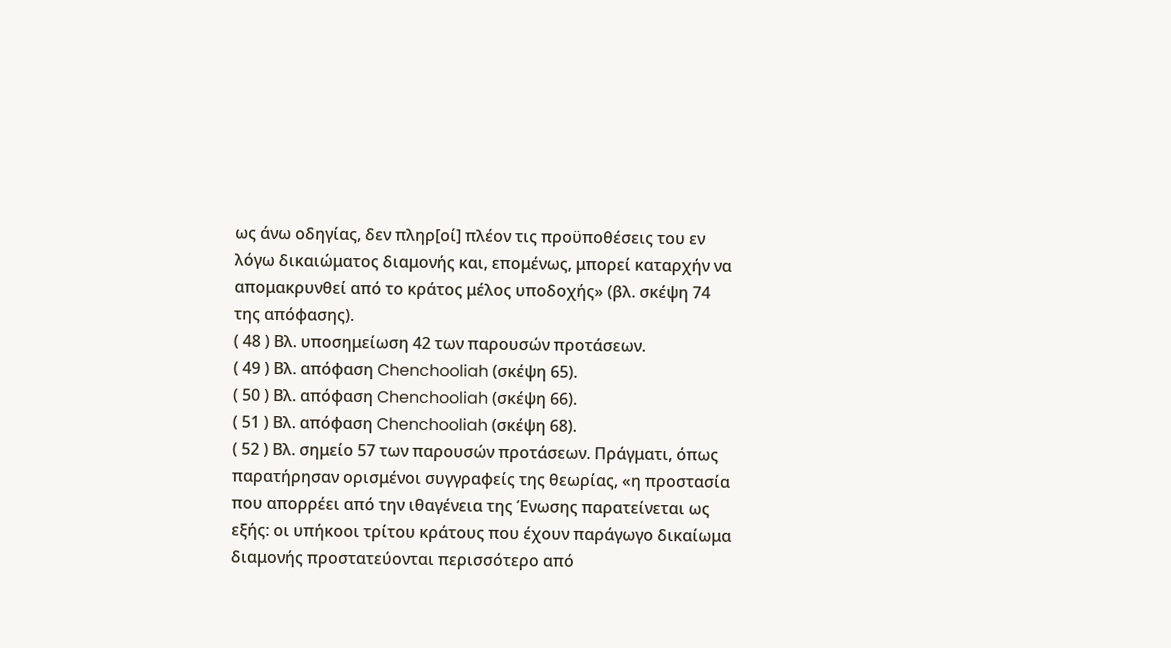ως άνω οδηγίας, δεν πληρ[οί] πλέον τις προϋποθέσεις του εν λόγω δικαιώματος διαμονής και, επομένως, μπορεί καταρχήν να απομακρυνθεί από το κράτος μέλος υποδοχής» (βλ. σκέψη 74 της απόφασης).
( 48 ) Βλ. υποσημείωση 42 των παρουσών προτάσεων.
( 49 ) Βλ. απόφαση Chenchooliah (σκέψη 65).
( 50 ) Βλ. απόφαση Chenchooliah (σκέψη 66).
( 51 ) Βλ. απόφαση Chenchooliah (σκέψη 68).
( 52 ) Βλ. σημείο 57 των παρουσών προτάσεων. Πράγματι, όπως παρατήρησαν ορισμένοι συγγραφείς της θεωρίας, «η προστασία που απορρέει από την ιθαγένεια της Ένωσης παρατείνεται ως εξής: οι υπήκοοι τρίτου κράτους που έχουν παράγωγο δικαίωμα διαμονής προστατεύονται περισσότερο από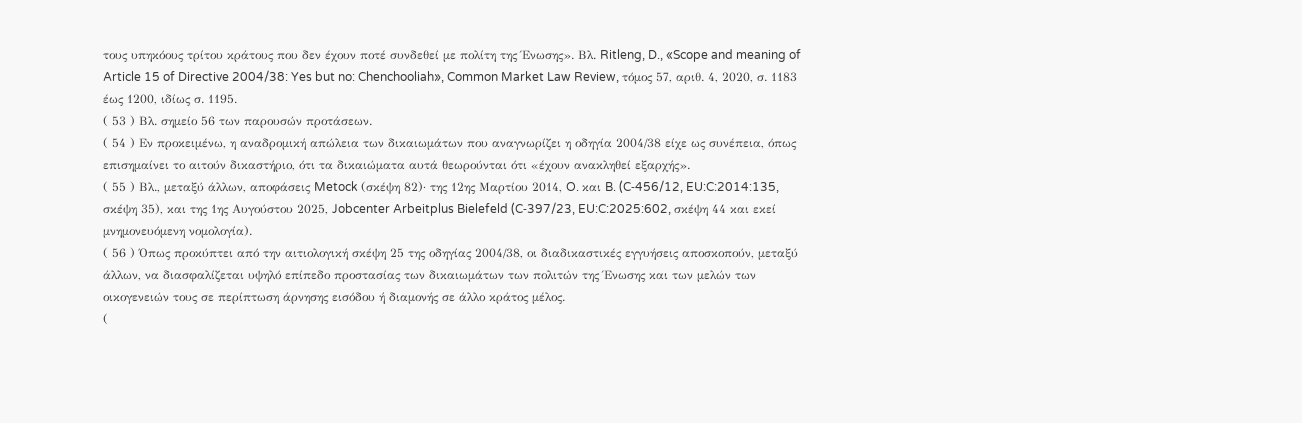τους υπηκόους τρίτου κράτους που δεν έχουν ποτέ συνδεθεί με πολίτη της Ένωσης». Βλ. Ritleng, D., «Scope and meaning of Article 15 of Directive 2004/38: Yes but no: Chenchooliah», Common Market Law Review, τόμος 57, αριθ. 4, 2020, σ. 1183 έως 1200, ιδίως σ. 1195.
( 53 ) Βλ. σημείο 56 των παρουσών προτάσεων.
( 54 ) Εν προκειμένω, η αναδρομική απώλεια των δικαιωμάτων που αναγνωρίζει η οδηγία 2004/38 είχε ως συνέπεια, όπως επισημαίνει το αιτούν δικαστήριο, ότι τα δικαιώματα αυτά θεωρούνται ότι «έχουν ανακληθεί εξαρχής».
( 55 ) Βλ., μεταξύ άλλων, αποφάσεις Metock (σκέψη 82)· της 12ης Μαρτίου 2014, O. και B. (C‑456/12, EU:C:2014:135, σκέψη 35), και της 1ης Αυγούστου 2025, Jobcenter Arbeitplus Bielefeld (C‑397/23, EU:C:2025:602, σκέψη 44 και εκεί μνημονευόμενη νομολογία).
( 56 ) Όπως προκύπτει από την αιτιολογική σκέψη 25 της οδηγίας 2004/38, οι διαδικαστικές εγγυήσεις αποσκοπούν, μεταξύ άλλων, να διασφαλίζεται υψηλό επίπεδο προστασίας των δικαιωμάτων των πολιτών της Ένωσης και των μελών των οικογενειών τους σε περίπτωση άρνησης εισόδου ή διαμονής σε άλλο κράτος μέλος.
(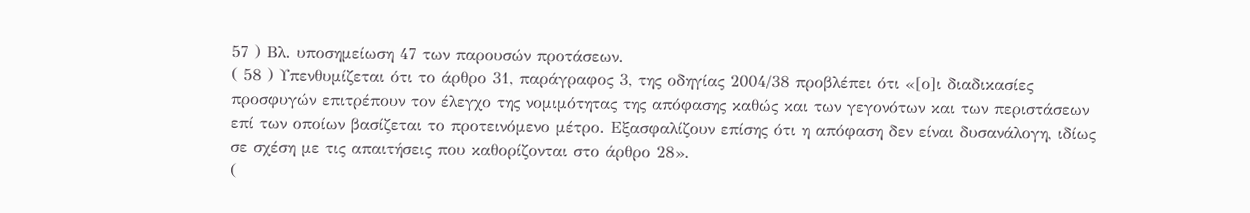57 ) Βλ. υποσημείωση 47 των παρουσών προτάσεων.
( 58 ) Υπενθυμίζεται ότι το άρθρο 31, παράγραφος 3, της οδηγίας 2004/38 προβλέπει ότι «[ο]ι διαδικασίες προσφυγών επιτρέπουν τον έλεγχο της νομιμότητας της απόφασης καθώς και των γεγονότων και των περιστάσεων επί των οποίων βασίζεται το προτεινόμενο μέτρο. Εξασφαλίζουν επίσης ότι η απόφαση δεν είναι δυσανάλογη, ιδίως σε σχέση με τις απαιτήσεις που καθορίζονται στο άρθρο 28».
(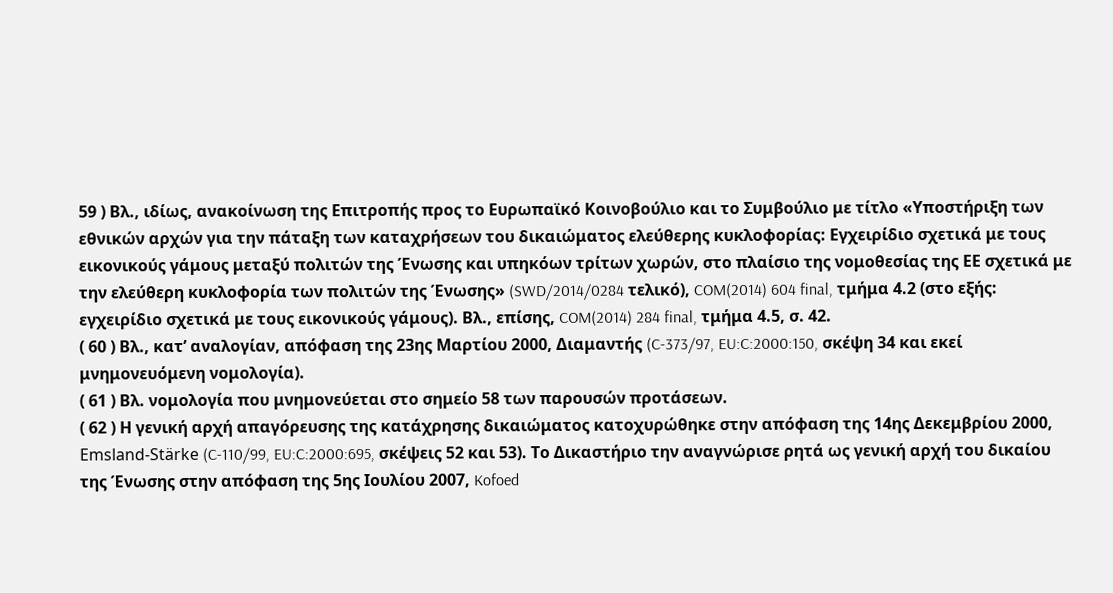59 ) Βλ., ιδίως, ανακοίνωση της Επιτροπής προς το Ευρωπαϊκό Κοινοβούλιο και το Συμβούλιο με τίτλο «Υποστήριξη των εθνικών αρχών για την πάταξη των καταχρήσεων του δικαιώματος ελεύθερης κυκλοφορίας: Εγχειρίδιο σχετικά με τους εικονικούς γάμους μεταξύ πολιτών της Ένωσης και υπηκόων τρίτων χωρών, στο πλαίσιο της νομοθεσίας της ΕΕ σχετικά με την ελεύθερη κυκλοφορία των πολιτών της Ένωσης» (SWD/2014/0284 τελικό), COM(2014) 604 final, τμήμα 4.2 (στο εξής: εγχειρίδιο σχετικά με τους εικονικούς γάμους). Βλ., επίσης, COM(2014) 284 final, τμήμα 4.5, σ. 42.
( 60 ) Βλ., κατ’ αναλογίαν, απόφαση της 23ης Μαρτίου 2000, Διαμαντής (C‑373/97, EU:C:2000:150, σκέψη 34 και εκεί μνημονευόμενη νομολογία).
( 61 ) Βλ. νομολογία που μνημονεύεται στο σημείο 58 των παρουσών προτάσεων.
( 62 ) Η γενική αρχή απαγόρευσης της κατάχρησης δικαιώματος κατοχυρώθηκε στην απόφαση της 14ης Δεκεμβρίου 2000, Emsland-Stärke (C‑110/99, EU:C:2000:695, σκέψεις 52 και 53). Το Δικαστήριο την αναγνώρισε ρητά ως γενική αρχή του δικαίου της Ένωσης στην απόφαση της 5ης Ιουλίου 2007, Kofoed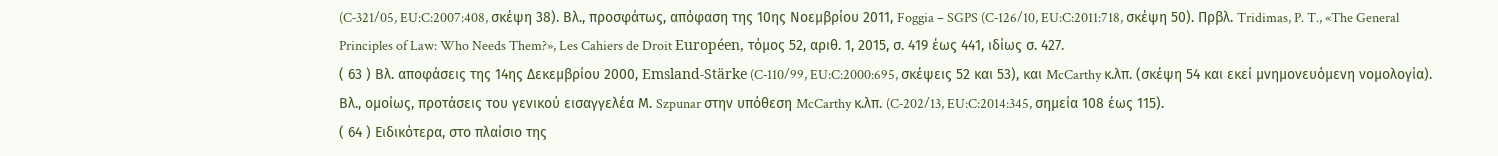(C‑321/05, EU:C:2007:408, σκέψη 38). Βλ., προσφάτως, απόφαση της 10ης Νοεμβρίου 2011, Foggia – SGPS (C‑126/10, EU:C:2011:718, σκέψη 50). Πρβλ. Tridimas, P. T., «The General Principles of Law: Who Needs Them?», Les Cahiers de Droit Européen, τόμος 52, αριθ. 1, 2015, σ. 419 έως 441, ιδίως σ. 427.
( 63 ) Βλ. αποφάσεις της 14ης Δεκεμβρίου 2000, Emsland-Stärke (C‑110/99, EU:C:2000:695, σκέψεις 52 και 53), και McCarthy κ.λπ. (σκέψη 54 και εκεί μνημονευόμενη νομολογία). Βλ., ομοίως, προτάσεις του γενικού εισαγγελέα Μ. Szpunar στην υπόθεση McCarthy κ.λπ. (C‑202/13, EU:C:2014:345, σημεία 108 έως 115).
( 64 ) Ειδικότερα, στο πλαίσιο της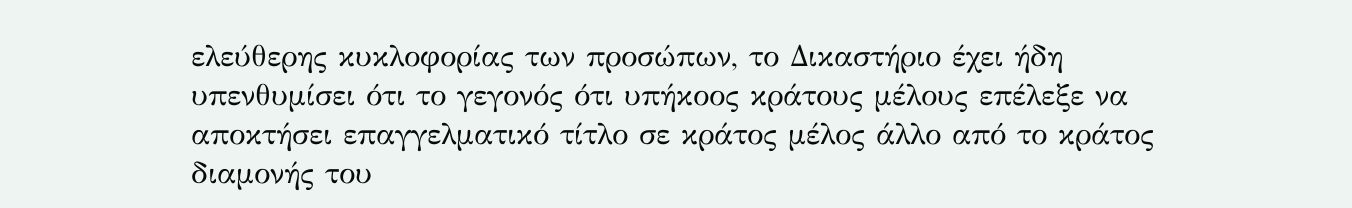ελεύθερης κυκλοφορίας των προσώπων, το Δικαστήριο έχει ήδη υπενθυμίσει ότι το γεγονός ότι υπήκοος κράτους μέλους επέλεξε να αποκτήσει επαγγελματικό τίτλο σε κράτος μέλος άλλο από το κράτος διαμονής του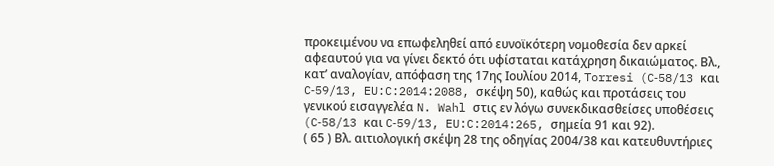προκειμένου να επωφεληθεί από ευνοϊκότερη νομοθεσία δεν αρκεί αφεαυτού για να γίνει δεκτό ότι υφίσταται κατάχρηση δικαιώματος. Βλ., κατ’ αναλογίαν, απόφαση της 17ης Ιουλίου 2014, Torresi (C‑58/13 και C‑59/13, EU:C:2014:2088, σκέψη 50), καθώς και προτάσεις του γενικού εισαγγελέα N. Wahl στις εν λόγω συνεκδικασθείσες υποθέσεις (C‑58/13 και C‑59/13, EU:C:2014:265, σημεία 91 και 92).
( 65 ) Βλ. αιτιολογική σκέψη 28 της οδηγίας 2004/38 και κατευθυντήριες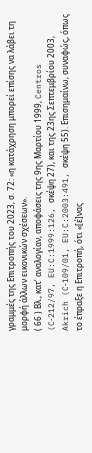γραμμές της Επιτροπής του 2023, σ. 72: «η κατάχρηση μπορεί επίσης να λάβει τη μορφή άλλων εικονικών σχέσεων».
( 66 ) Βλ., κατ’ αναλογίαν, αποφάσεις της 9ης Μαρτίου 1999, Centros (C‑212/97, EU:C:1999:126, σκέψη 27), και της 23ης Σεπτεμβρίου 2003, Akrich (C‑109/01, EU:C:2003:491, σκέψη 55). Επισημαίνω, συναφώς, όπως το έπραξε η Επιτροπή, ότι «[έ]νας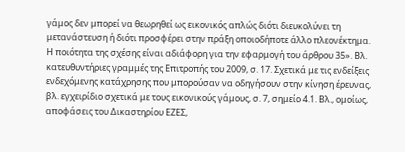γάμος δεν μπορεί να θεωρηθεί ως εικονικός απλώς διότι διευκολύνει τη μετανάστευση ή διότι προσφέρει στην πράξη οποιοδήποτε άλλο πλεονέκτημα. Η ποιότητα της σχέσης είναι αδιάφορη για την εφαρμογή του άρθρου 35». Βλ. κατευθυντήριες γραμμές της Επιτροπής του 2009, σ. 17. Σχετικά με τις ενδείξεις ενδεχόμενης κατάχρησης που μπορούσαν να οδηγήσουν στην κίνηση έρευνας, βλ. εγχειρίδιο σχετικά με τους εικονικούς γάμους, σ. 7, σημείο 4.1. Βλ., ομοίως, αποφάσεις του Δικαστηρίου ΕΖΕΣ,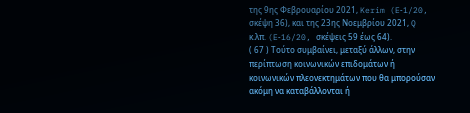της 9ης Φεβρουαρίου 2021, Kerim (E‑1/20, σκέψη 36), και της 23ης Νοεμβρίου 2021, Q κ.λπ. (E‑16/20, σκέψεις 59 έως 64).
( 67 ) Τούτο συμβαίνει, μεταξύ άλλων, στην περίπτωση κοινωνικών επιδομάτων ή κοινωνικών πλεονεκτημάτων που θα μπορούσαν ακόμη να καταβάλλονται ή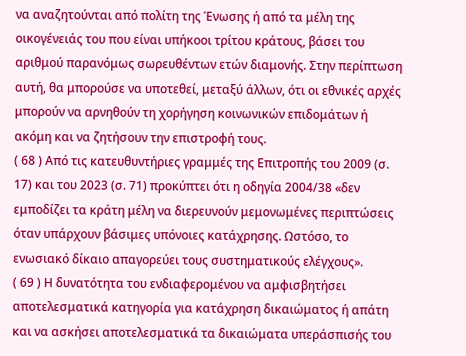να αναζητούνται από πολίτη της Ένωσης ή από τα μέλη της οικογένειάς του που είναι υπήκοοι τρίτου κράτους, βάσει του αριθμού παρανόμως σωρευθέντων ετών διαμονής. Στην περίπτωση αυτή, θα μπορούσε να υποτεθεί, μεταξύ άλλων, ότι οι εθνικές αρχές μπορούν να αρνηθούν τη χορήγηση κοινωνικών επιδομάτων ή ακόμη και να ζητήσουν την επιστροφή τους.
( 68 ) Από τις κατευθυντήριες γραμμές της Επιτροπής του 2009 (σ. 17) και του 2023 (σ. 71) προκύπτει ότι η οδηγία 2004/38 «δεν εμποδίζει τα κράτη μέλη να διερευνούν μεμονωμένες περιπτώσεις όταν υπάρχουν βάσιμες υπόνοιες κατάχρησης. Ωστόσο, το ενωσιακό δίκαιο απαγορεύει τους συστηματικούς ελέγχους».
( 69 ) Η δυνατότητα του ενδιαφερομένου να αμφισβητήσει αποτελεσματικά κατηγορία για κατάχρηση δικαιώματος ή απάτη και να ασκήσει αποτελεσματικά τα δικαιώματα υπεράσπισής του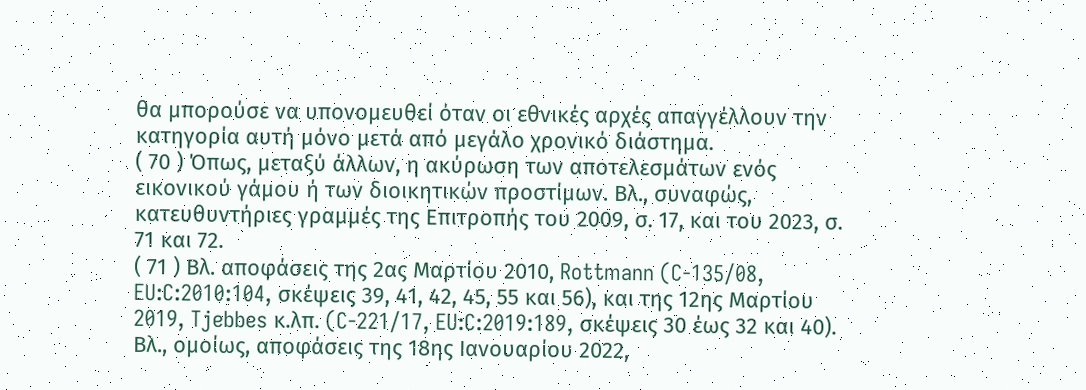θα μπορούσε να υπονομευθεί όταν οι εθνικές αρχές απαγγέλλουν την κατηγορία αυτή μόνο μετά από μεγάλο χρονικό διάστημα.
( 70 ) Όπως, μεταξύ άλλων, η ακύρωση των αποτελεσμάτων ενός εικονικού γάμου ή των διοικητικών προστίμων. Βλ., συναφώς, κατευθυντήριες γραμμές της Επιτροπής του 2009, σ. 17, και του 2023, σ. 71 και 72.
( 71 ) Βλ. αποφάσεις της 2ας Μαρτίου 2010, Rottmann (C‑135/08, EU:C:2010:104, σκέψεις 39, 41, 42, 45, 55 και 56), και της 12ης Μαρτίου 2019, Tjebbes κ.λπ. (C‑221/17, EU:C:2019:189, σκέψεις 30 έως 32 και 40). Βλ., ομοίως, αποφάσεις της 18ης Ιανουαρίου 2022,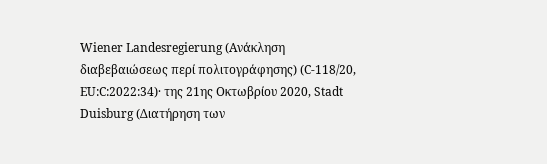Wiener Landesregierung (Ανάκληση διαβεβαιώσεως περί πολιτογράφησης) (C‑118/20, EU:C:2022:34)· της 21ης Οκτωβρίου 2020, Stadt Duisburg (Διατήρηση των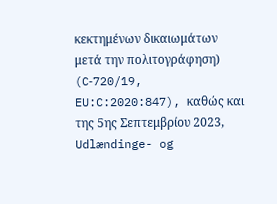κεκτημένων δικαιωμάτων μετά την πολιτογράφηση) (C‑720/19, EU:C:2020:847), καθώς και της 5ης Σεπτεμβρίου 2023, Udlændinge- og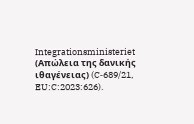Integrationsministeriet (Απώλεια της δανικής ιθαγένειας) (C‑689/21, EU:C:2023:626).